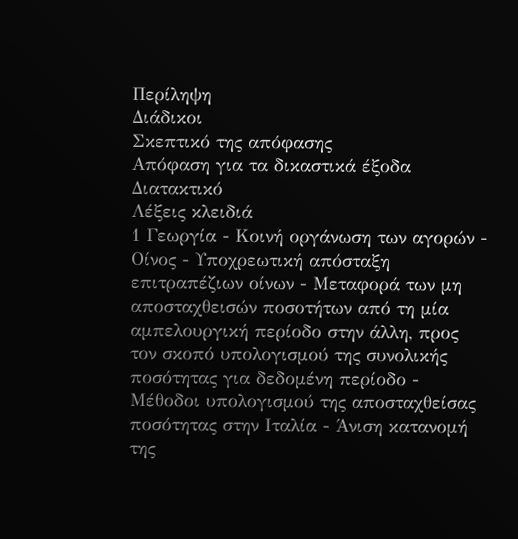Περίληψη
Διάδικοι
Σκεπτικό της απόφασης
Απόφαση για τα δικαστικά έξοδα
Διατακτικό
Λέξεις κλειδιά
1 Γεωργία - Κοινή οργάνωση των αγορών - Οίνος - Υποχρεωτική απόσταξη επιτραπέζιων οίνων - Μεταφορά των μη αποσταχθεισών ποσοτήτων από τη μία αμπελουργική περίοδο στην άλλη, προς τον σκοπό υπολογισμού της συνολικής ποσότητας για δεδομένη περίοδο - Μέθοδοι υπολογισμού της αποσταχθείσας ποσότητας στην Ιταλία - Άνιση κατανομή της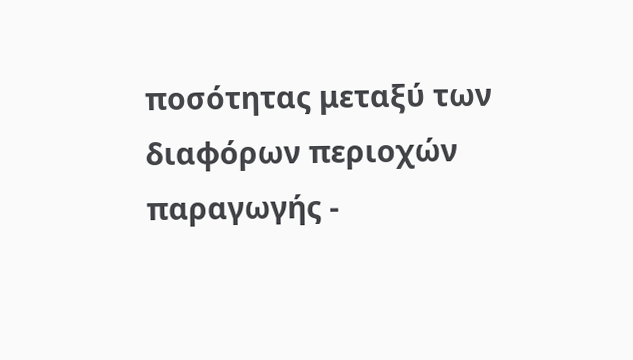ποσότητας μεταξύ των διαφόρων περιοχών παραγωγής -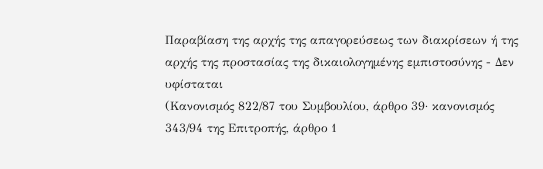Παραβίαση της αρχής της απαγορεύσεως των διακρίσεων ή της αρχής της προστασίας της δικαιολογημένης εμπιστοσύνης - Δεν υφίσταται
(Κανονισμός 822/87 του Συμβουλίου, άρθρο 39· κανονισμός 343/94 της Επιτροπής, άρθρο 1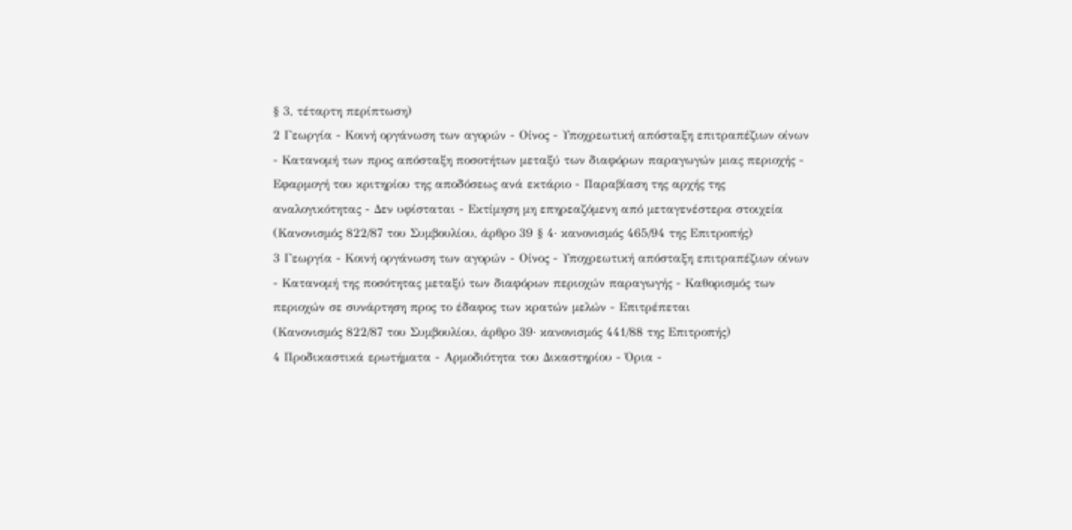§ 3, τέταρτη περίπτωση)
2 Γεωργία - Κοινή οργάνωση των αγορών - Οίνος - Υποχρεωτική απόσταξη επιτραπέζιων οίνων - Κατανομή των προς απόσταξη ποσοτήτων μεταξύ των διαφόρων παραγωγών μιας περιοχής - Εφαρμογή του κριτηρίου της αποδόσεως ανά εκτάριο - Παραβίαση της αρχής της αναλογικότητας - Δεν υφίσταται - Εκτίμηση μη επηρεαζόμενη από μεταγενέστερα στοιχεία
(Κανονισμός 822/87 του Συμβουλίου, άρθρο 39 § 4· κανονισμός 465/94 της Επιτροπής)
3 Γεωργία - Κοινή οργάνωση των αγορών - Οίνος - Υποχρεωτική απόσταξη επιτραπέζιων οίνων - Κατανομή της ποσότητας μεταξύ των διαφόρων περιοχών παραγωγής - Καθορισμός των περιοχών σε συνάρτηση προς το έδαφος των κρατών μελών - Επιτρέπεται
(Κανονισμός 822/87 του Συμβουλίου, άρθρο 39· κανονισμός 441/88 της Επιτροπής)
4 Προδικαστικά ερωτήματα - Αρμοδιότητα του Δικαστηρίου - Όρια -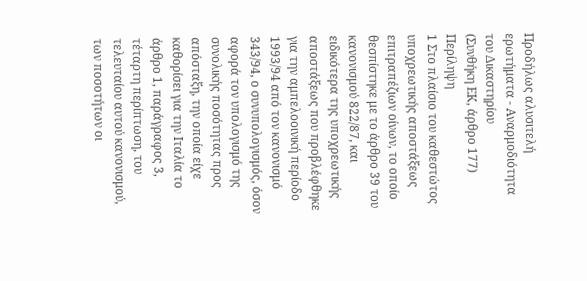Προδήλως αλυσιτελή ερωτήματα - Αναρμοδιότητα του Δικαστηρίου
(Συνθήκη ΕΚ, άρθρο 177)
Περίληψη
1 Στο πλαίσιο του καθεστώτος υποχρεωτικής αποστάξεως επιτραπέζιων οίνων, το οποίο θεσπίστηκε με το άρθρο 39 του κανονισμού 822/87, και ειδικότερα της υποχρεωτικής αποστάξεως που προβλέφθηκε για την αμπελοοινική περίοδο 1993/94 από τον κανονισμό 343/94, ο συνυπολογισμός, όσον αφορά τον υπολογισμό της συνολικής ποσότητας προς απόσταξη, την οποία είχε καθορίσει για την Ιταλία το άρθρο 1, παράγραφος 3, τέταρτη περίπτωση, του τελευταίου αυτού κανονισμού, των ποσοτήτων οι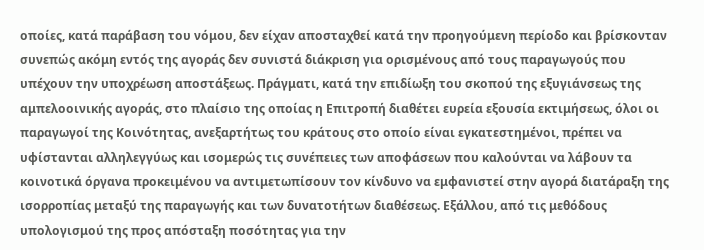οποίες, κατά παράβαση του νόμου, δεν είχαν αποσταχθεί κατά την προηγούμενη περίοδο και βρίσκονταν συνεπώς ακόμη εντός της αγοράς δεν συνιστά διάκριση για ορισμένους από τους παραγωγούς που υπέχουν την υποχρέωση αποστάξεως. Πράγματι, κατά την επιδίωξη του σκοπού της εξυγιάνσεως της αμπελοοινικής αγοράς, στο πλαίσιο της οποίας η Επιτροπή διαθέτει ευρεία εξουσία εκτιμήσεως, όλοι οι παραγωγοί της Κοινότητας, ανεξαρτήτως του κράτους στο οποίο είναι εγκατεστημένοι, πρέπει να υφίστανται αλληλεγγύως και ισομερώς τις συνέπειες των αποφάσεων που καλούνται να λάβουν τα κοινοτικά όργανα προκειμένου να αντιμετωπίσουν τον κίνδυνο να εμφανιστεί στην αγορά διατάραξη της ισορροπίας μεταξύ της παραγωγής και των δυνατοτήτων διαθέσεως. Εξάλλου, από τις μεθόδους υπολογισμού της προς απόσταξη ποσότητας για την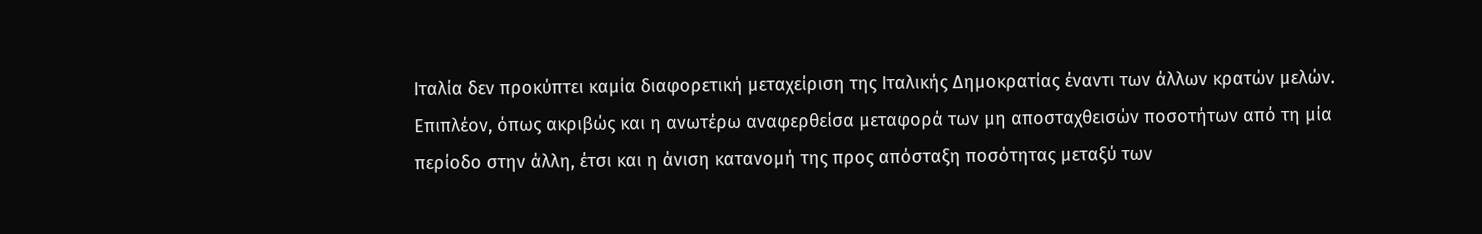Ιταλία δεν προκύπτει καμία διαφορετική μεταχείριση της Ιταλικής Δημοκρατίας έναντι των άλλων κρατών μελών.
Επιπλέον, όπως ακριβώς και η ανωτέρω αναφερθείσα μεταφορά των μη αποσταχθεισών ποσοτήτων από τη μία περίοδο στην άλλη, έτσι και η άνιση κατανομή της προς απόσταξη ποσότητας μεταξύ των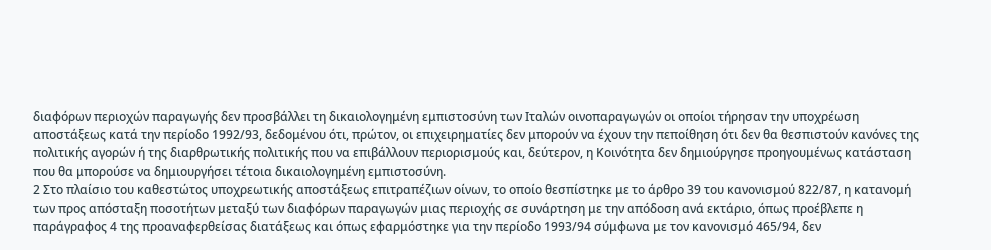διαφόρων περιοχών παραγωγής δεν προσβάλλει τη δικαιολογημένη εμπιστοσύνη των Ιταλών οινοπαραγωγών οι οποίοι τήρησαν την υποχρέωση αποστάξεως κατά την περίοδο 1992/93, δεδομένου ότι, πρώτον, οι επιχειρηματίες δεν μπορούν να έχουν την πεποίθηση ότι δεν θα θεσπιστούν κανόνες της πολιτικής αγορών ή της διαρθρωτικής πολιτικής που να επιβάλλουν περιορισμούς και, δεύτερον, η Κοινότητα δεν δημιούργησε προηγουμένως κατάσταση που θα μπορούσε να δημιουργήσει τέτοια δικαιολογημένη εμπιστοσύνη.
2 Στο πλαίσιο του καθεστώτος υποχρεωτικής αποστάξεως επιτραπέζιων οίνων, το οποίο θεσπίστηκε με το άρθρο 39 του κανονισμού 822/87, η κατανομή των προς απόσταξη ποσοτήτων μεταξύ των διαφόρων παραγωγών μιας περιοχής σε συνάρτηση με την απόδοση ανά εκτάριο, όπως προέβλεπε η παράγραφος 4 της προαναφερθείσας διατάξεως και όπως εφαρμόστηκε για την περίοδο 1993/94 σύμφωνα με τον κανονισμό 465/94, δεν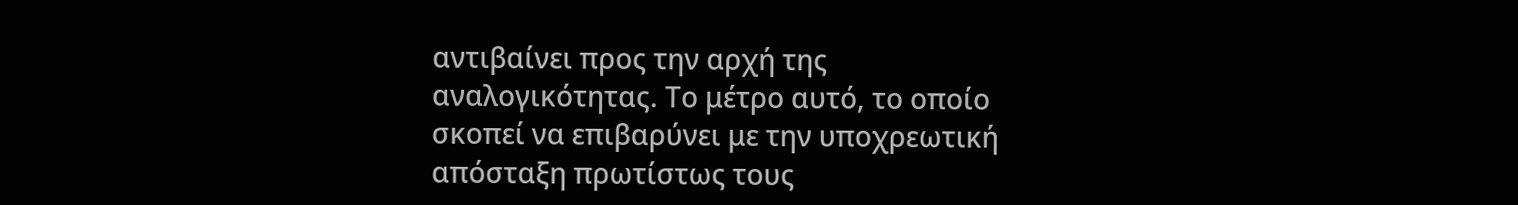αντιβαίνει προς την αρχή της αναλογικότητας. Το μέτρο αυτό, το οποίο σκοπεί να επιβαρύνει με την υποχρεωτική απόσταξη πρωτίστως τους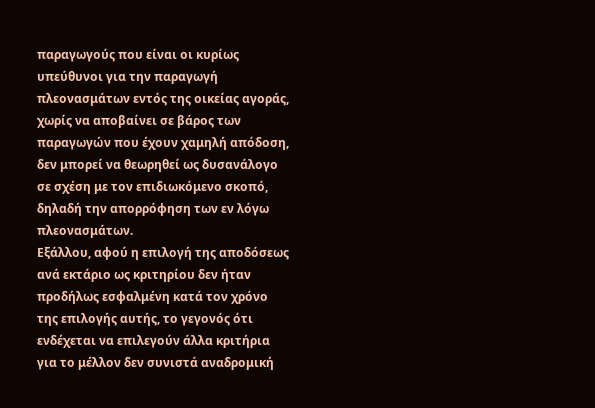παραγωγούς που είναι οι κυρίως υπεύθυνοι για την παραγωγή πλεονασμάτων εντός της οικείας αγοράς, χωρίς να αποβαίνει σε βάρος των παραγωγών που έχουν χαμηλή απόδοση, δεν μπορεί να θεωρηθεί ως δυσανάλογο σε σχέση με τον επιδιωκόμενο σκοπό, δηλαδή την απορρόφηση των εν λόγω πλεονασμάτων.
Εξάλλου, αφού η επιλογή της αποδόσεως ανά εκτάριο ως κριτηρίου δεν ήταν προδήλως εσφαλμένη κατά τον χρόνο της επιλογής αυτής, το γεγονός ότι ενδέχεται να επιλεγούν άλλα κριτήρια για το μέλλον δεν συνιστά αναδρομική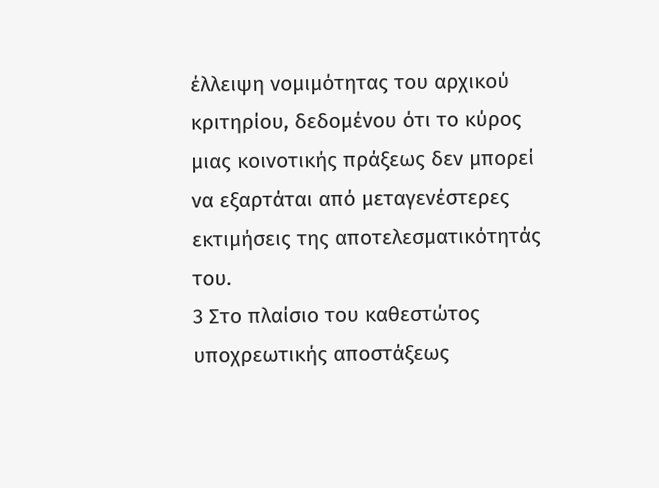έλλειψη νομιμότητας του αρχικού κριτηρίου, δεδομένου ότι το κύρος μιας κοινοτικής πράξεως δεν μπορεί να εξαρτάται από μεταγενέστερες εκτιμήσεις της αποτελεσματικότητάς του.
3 Στο πλαίσιο του καθεστώτος υποχρεωτικής αποστάξεως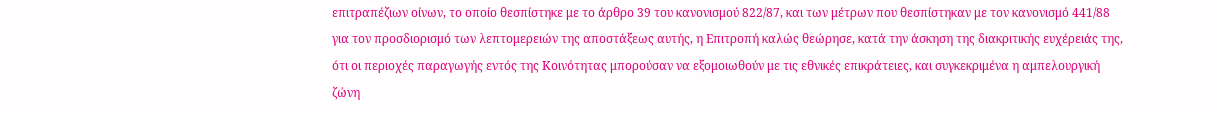επιτραπέζιων οίνων, το οποίο θεσπίστηκε με το άρθρο 39 του κανονισμού 822/87, και των μέτρων που θεσπίστηκαν με τον κανονισμό 441/88 για τον προσδιορισμό των λεπτομερειών της αποστάξεως αυτής, η Επιτροπή καλώς θεώρησε, κατά την άσκηση της διακριτικής ευχέρειάς της, ότι οι περιοχές παραγωγής εντός της Κοινότητας μπορούσαν να εξομοιωθούν με τις εθνικές επικράτειες, και συγκεκριμένα η αμπελουργική ζώνη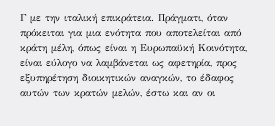Γ με την ιταλική επικράτεια. Πράγματι, όταν πρόκειται για μια ενότητα που αποτελείται από κράτη μέλη, όπως είναι η Ευρωπαϋκή Κοινότητα, είναι εύλογο να λαμβάνεται ως αφετηρία, προς εξυπηρέτηση διοικητικών αναγκών, το έδαφος αυτών των κρατών μελών, έστω και αν οι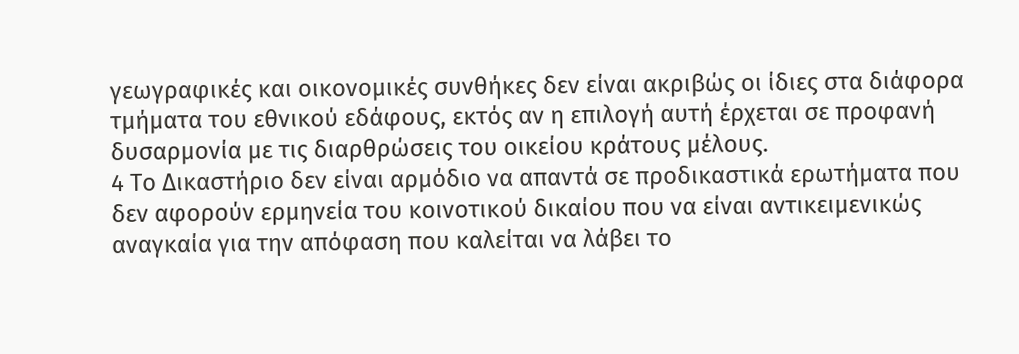γεωγραφικές και οικονομικές συνθήκες δεν είναι ακριβώς οι ίδιες στα διάφορα τμήματα του εθνικού εδάφους, εκτός αν η επιλογή αυτή έρχεται σε προφανή δυσαρμονία με τις διαρθρώσεις του οικείου κράτους μέλους.
4 Το Δικαστήριο δεν είναι αρμόδιο να απαντά σε προδικαστικά ερωτήματα που δεν αφορούν ερμηνεία του κοινοτικού δικαίου που να είναι αντικειμενικώς αναγκαία για την απόφαση που καλείται να λάβει το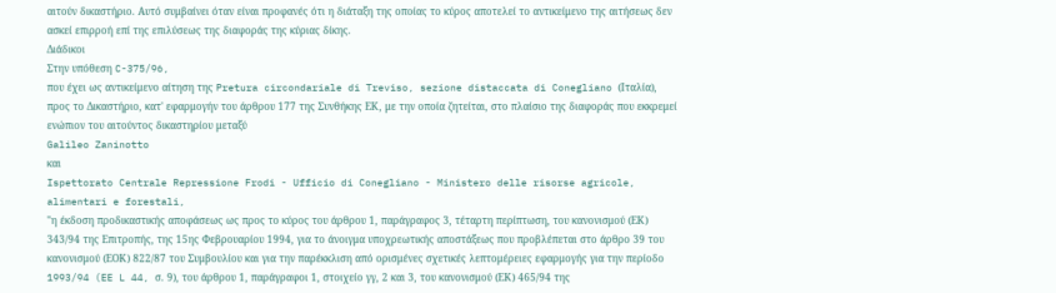αιτούν δικαστήριο. Αυτό συμβαίνει όταν είναι προφανές ότι η διάταξη της οποίας το κύρος αποτελεί το αντικείμενο της αιτήσεως δεν ασκεί επιρροή επί της επιλύσεως της διαφοράς της κύριας δίκης.
Διάδικοι
Στην υπόθεση C-375/96,
που έχει ως αντικείμενο αίτηση της Pretura circondariale di Treviso, sezione distaccata di Conegliano (Ιταλία), προς το Δικαστήριο, κατ' εφαρμογήν του άρθρου 177 της Συνθήκης ΕΚ, με την οποία ζητείται, στο πλαίσιο της διαφοράς που εκκρεμεί ενώπιον του αιτούντος δικαστηρίου μεταξύ
Galileo Zaninotto
και
Ispettorato Centrale Repressione Frodi - Ufficio di Conegliano - Ministero delle risorse agricole, alimentari e forestali,
"η έκδοση προδικαστικής αποφάσεως ως προς το κύρος του άρθρου 1, παράγραφος 3, τέταρτη περίπτωση, του κανονισμού (ΕΚ) 343/94 της Επιτροπής, της 15ης Φεβρουαρίου 1994, για το άνοιγμα υποχρεωτικής αποστάξεως που προβλέπεται στο άρθρο 39 του κανονισμού (ΕΟΚ) 822/87 του Συμβουλίου και για την παρέκκλιση από ορισμένες σχετικές λεπτομέρειες εφαρμογής για την περίοδο 1993/94 (EE L 44, σ. 9), του άρθρου 1, παράγραφοι 1, στοιχείο γγ, 2 και 3, του κανονισμού (ΕΚ) 465/94 της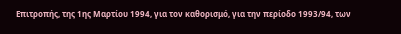Επιτροπής, της 1ης Μαρτίου 1994, για τον καθορισμό, για την περίοδο 1993/94, των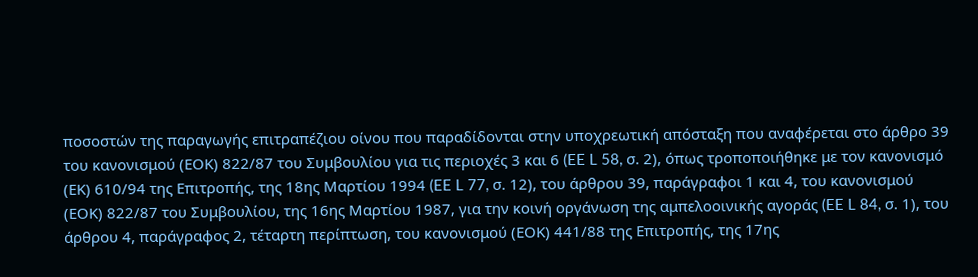ποσοστών της παραγωγής επιτραπέζιου οίνου που παραδίδονται στην υποχρεωτική απόσταξη που αναφέρεται στο άρθρο 39 του κανονισμού (ΕΟΚ) 822/87 του Συμβουλίου για τις περιοχές 3 και 6 (EE L 58, σ. 2), όπως τροποποιήθηκε με τον κανονισμό (ΕΚ) 610/94 της Επιτροπής, της 18ης Μαρτίου 1994 (EE L 77, σ. 12), του άρθρου 39, παράγραφοι 1 και 4, του κανονισμού (ΕΟΚ) 822/87 του Συμβουλίου, της 16ης Μαρτίου 1987, για την κοινή οργάνωση της αμπελοοινικής αγοράς (EE L 84, σ. 1), του άρθρου 4, παράγραφος 2, τέταρτη περίπτωση, του κανονισμού (ΕΟΚ) 441/88 της Επιτροπής, της 17ης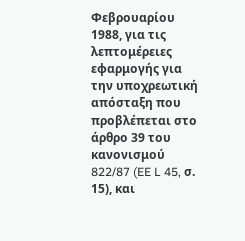Φεβρουαρίου 1988, για τις λεπτομέρειες εφαρμογής για την υποχρεωτική απόσταξη που προβλέπεται στο άρθρο 39 του κανονισμού 822/87 (EE L 45, σ. 15), και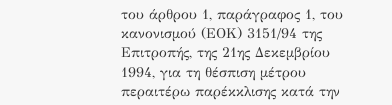του άρθρου 1, παράγραφος 1, του κανονισμού (ΕΟΚ) 3151/94 της Επιτροπής, της 21ης Δεκεμβρίου 1994, για τη θέσπιση μέτρου περαιτέρω παρέκκλισης κατά την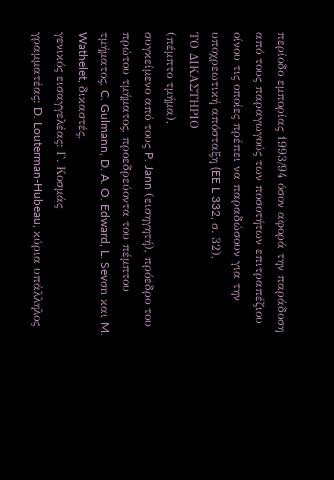περίοδο εμπορίας 1993/94 όσον αφορά την παράδοση από τους παραγωγούς των ποσοτήτων επιτραπέζιου οίνου τις οποίες πρέπει να παραδώσουν για την υποχρεωτική απόσταξη (EE L 332, σ. 32),
ΤΟ ΔΙΚΑΣΤΗΡΙΟ
(πέμπτο τμήμα),
συγκείμενο από τους P. Jann (εισηγητή), πρόεδρο του πρώτου τμήματος, προεδρεύοντα του πέμπτου τμήματος, C. Gulmann, D. A. O. Edward, L. Sevσn και M. Wathelet, δικαστές,
γενικός εισαγγελέας: Γ. Κοσμάς
γραμματέας: D. Louterman-Hubeau, κύρια υπάλληλος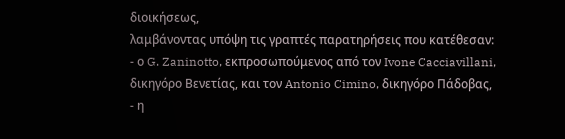διοικήσεως,
λαμβάνοντας υπόψη τις γραπτές παρατηρήσεις που κατέθεσαν:
- ο G. Zaninotto, εκπροσωπούμενος από τον Ivone Cacciavillani, δικηγόρο Βενετίας, και τον Antonio Cimino, δικηγόρο Πάδοβας,
- η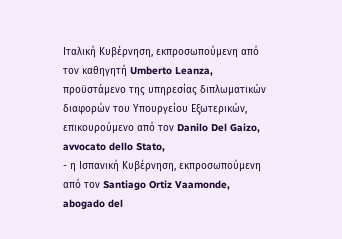Ιταλική Κυβέρνηση, εκπροσωπούμενη από τον καθηγητή Umberto Leanza, προϋστάμενο της υπηρεσίας διπλωματικών διαφορών του Υπουργείου Εξωτερικών, επικουρούμενο από τον Danilo Del Gaizo, avvocato dello Stato,
- η Ισπανική Κυβέρνηση, εκπροσωπούμενη από τον Santiago Ortiz Vaamonde, abogado del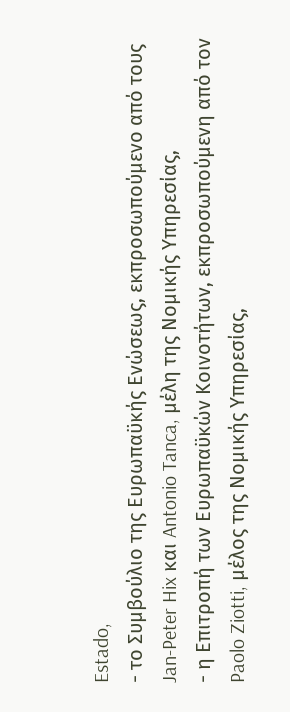Estado,
- το Συμβούλιο της Ευρωπαϋκής Ενώσεως, εκπροσωπούμενο από τους Jan-Peter Hix και Antonio Tanca, μέλη της Νομικής Υπηρεσίας,
- η Επιτροπή των Ευρωπαϋκών Κοινοτήτων, εκπροσωπούμενη από τον Paolo Ziotti, μέλος της Νομικής Υπηρεσίας,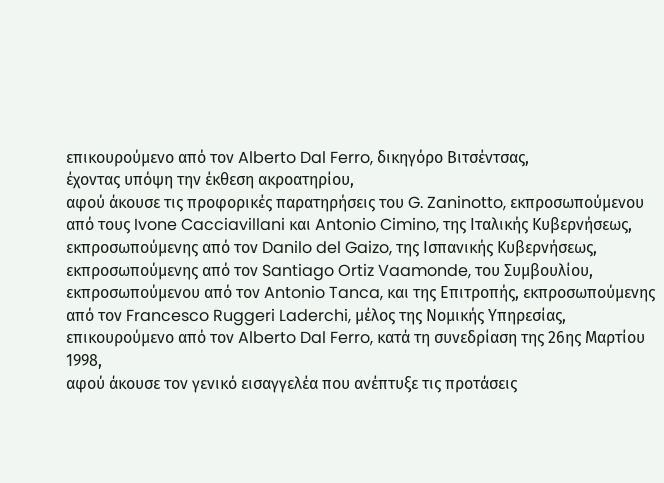επικουρούμενο από τον Alberto Dal Ferro, δικηγόρο Βιτσέντσας,
έχοντας υπόψη την έκθεση ακροατηρίου,
αφού άκουσε τις προφορικές παρατηρήσεις του G. Zaninotto, εκπροσωπούμενου από τους Ivone Cacciavillani και Antonio Cimino, της Ιταλικής Κυβερνήσεως, εκπροσωπούμενης από τον Danilo del Gaizo, της Ισπανικής Κυβερνήσεως, εκπροσωπούμενης από τον Santiago Ortiz Vaamonde, του Συμβουλίου, εκπροσωπούμενου από τον Antonio Tanca, και της Επιτροπής, εκπροσωπούμενης από τον Francesco Ruggeri Laderchi, μέλος της Νομικής Υπηρεσίας, επικουρούμενο από τον Alberto Dal Ferro, κατά τη συνεδρίαση της 26ης Μαρτίου 1998,
αφού άκουσε τον γενικό εισαγγελέα που ανέπτυξε τις προτάσεις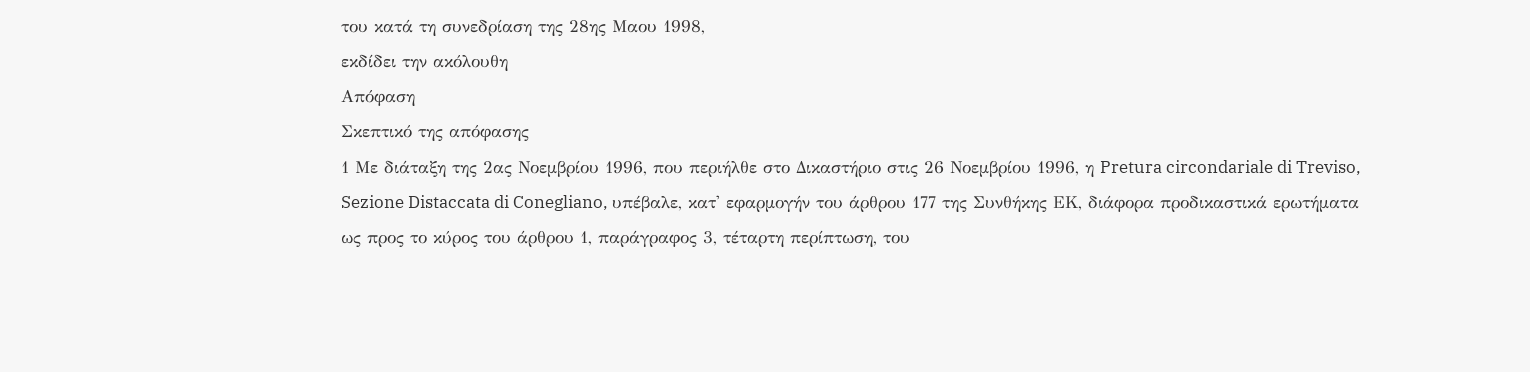του κατά τη συνεδρίαση της 28ης Μαου 1998,
εκδίδει την ακόλουθη
Απόφαση
Σκεπτικό της απόφασης
1 Με διάταξη της 2ας Νοεμβρίου 1996, που περιήλθε στο Δικαστήριο στις 26 Νοεμβρίου 1996, η Pretura circondariale di Treviso, Sezione Distaccata di Conegliano, υπέβαλε, κατ' εφαρμογήν του άρθρου 177 της Συνθήκης ΕΚ, διάφορα προδικαστικά ερωτήματα ως προς το κύρος του άρθρου 1, παράγραφος 3, τέταρτη περίπτωση, του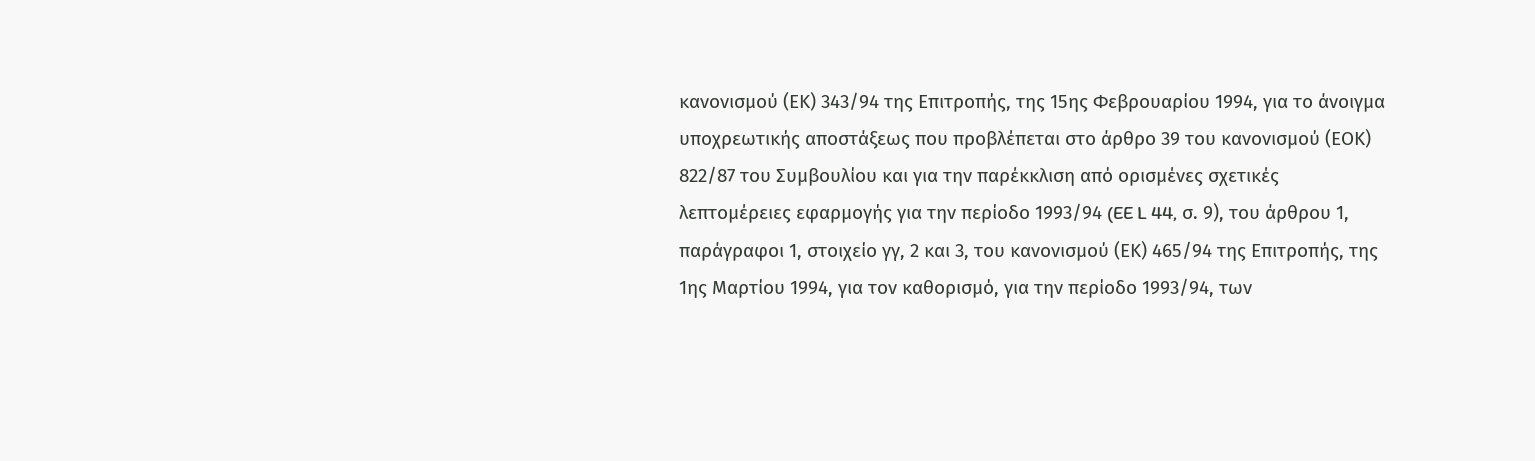κανονισμού (ΕΚ) 343/94 της Επιτροπής, της 15ης Φεβρουαρίου 1994, για το άνοιγμα υποχρεωτικής αποστάξεως που προβλέπεται στο άρθρο 39 του κανονισμού (ΕΟΚ) 822/87 του Συμβουλίου και για την παρέκκλιση από ορισμένες σχετικές λεπτομέρειες εφαρμογής για την περίοδο 1993/94 (EE L 44, σ. 9), του άρθρου 1, παράγραφοι 1, στοιχείο γγ, 2 και 3, του κανονισμού (ΕΚ) 465/94 της Επιτροπής, της 1ης Μαρτίου 1994, για τον καθορισμό, για την περίοδο 1993/94, των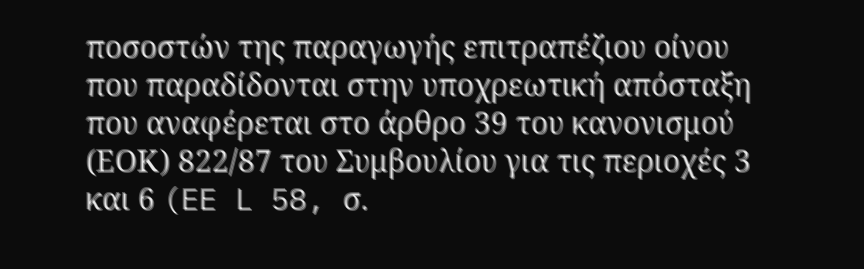ποσοστών της παραγωγής επιτραπέζιου οίνου που παραδίδονται στην υποχρεωτική απόσταξη που αναφέρεται στο άρθρο 39 του κανονισμού (ΕΟΚ) 822/87 του Συμβουλίου για τις περιοχές 3 και 6 (EE L 58, σ.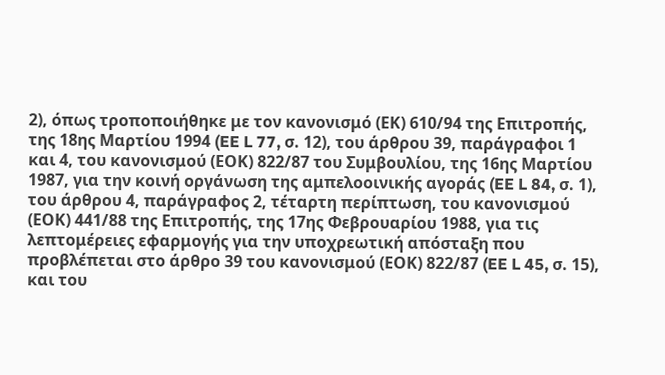2), όπως τροποποιήθηκε με τον κανονισμό (ΕΚ) 610/94 της Επιτροπής, της 18ης Μαρτίου 1994 (EE L 77, σ. 12), του άρθρου 39, παράγραφοι 1 και 4, του κανονισμού (ΕΟΚ) 822/87 του Συμβουλίου, της 16ης Μαρτίου 1987, για την κοινή οργάνωση της αμπελοοινικής αγοράς (EE L 84, σ. 1), του άρθρου 4, παράγραφος 2, τέταρτη περίπτωση, του κανονισμού (ΕΟΚ) 441/88 της Επιτροπής, της 17ης Φεβρουαρίου 1988, για τις λεπτομέρειες εφαρμογής για την υποχρεωτική απόσταξη που προβλέπεται στο άρθρο 39 του κανονισμού (ΕΟΚ) 822/87 (EE L 45, σ. 15), και του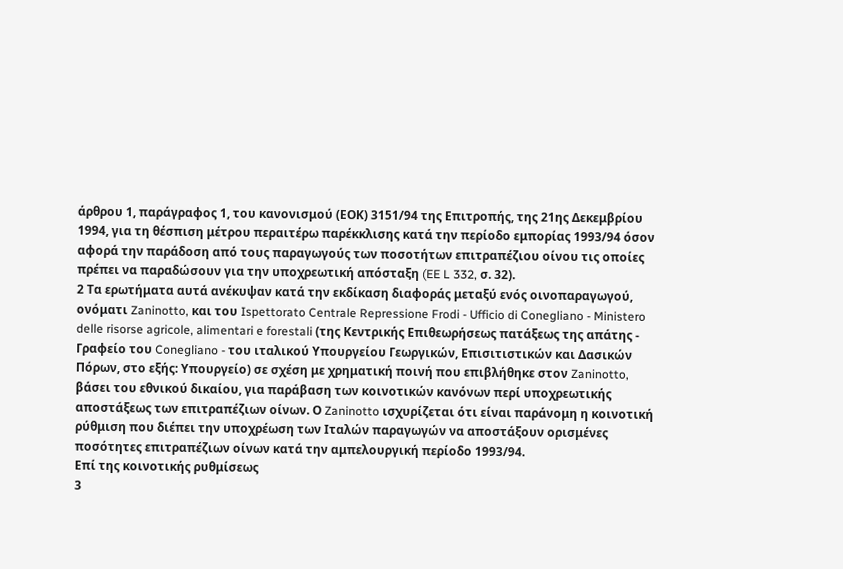άρθρου 1, παράγραφος 1, του κανονισμού (ΕΟΚ) 3151/94 της Επιτροπής, της 21ης Δεκεμβρίου 1994, για τη θέσπιση μέτρου περαιτέρω παρέκκλισης κατά την περίοδο εμπορίας 1993/94 όσον αφορά την παράδοση από τους παραγωγούς των ποσοτήτων επιτραπέζιου οίνου τις οποίες πρέπει να παραδώσουν για την υποχρεωτική απόσταξη (EE L 332, σ. 32).
2 Τα ερωτήματα αυτά ανέκυψαν κατά την εκδίκαση διαφοράς μεταξύ ενός οινοπαραγωγού, ονόματι Zaninotto, και του Ispettorato Centrale Repressione Frodi - Ufficio di Conegliano - Ministero delle risorse agricole, alimentari e forestali (της Κεντρικής Επιθεωρήσεως πατάξεως της απάτης - Γραφείο του Conegliano - του ιταλικού Υπουργείου Γεωργικών, Επισιτιστικών και Δασικών Πόρων, στο εξής: Υπουργείο) σε σχέση με χρηματική ποινή που επιβλήθηκε στον Zaninotto, βάσει του εθνικού δικαίου, για παράβαση των κοινοτικών κανόνων περί υποχρεωτικής αποστάξεως των επιτραπέζιων οίνων. Ο Zaninotto ισχυρίζεται ότι είναι παράνομη η κοινοτική ρύθμιση που διέπει την υποχρέωση των Ιταλών παραγωγών να αποστάξουν ορισμένες ποσότητες επιτραπέζιων οίνων κατά την αμπελουργική περίοδο 1993/94.
Επί της κοινοτικής ρυθμίσεως
3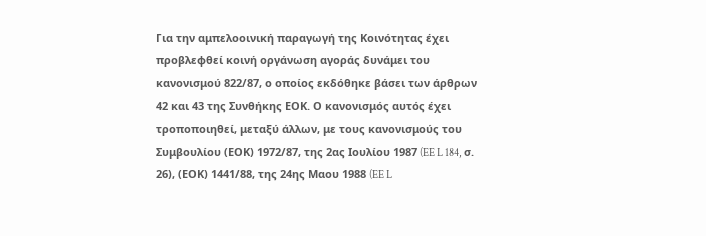Για την αμπελοοινική παραγωγή της Κοινότητας έχει προβλεφθεί κοινή οργάνωση αγοράς δυνάμει του κανονισμού 822/87, ο οποίος εκδόθηκε βάσει των άρθρων 42 και 43 της Συνθήκης ΕΟΚ. Ο κανονισμός αυτός έχει τροποποιηθεί, μεταξύ άλλων, με τους κανονισμούς του Συμβουλίου (ΕΟΚ) 1972/87, της 2ας Ιουλίου 1987 (EE L 184, σ. 26), (ΕΟΚ) 1441/88, της 24ης Μαου 1988 (EE L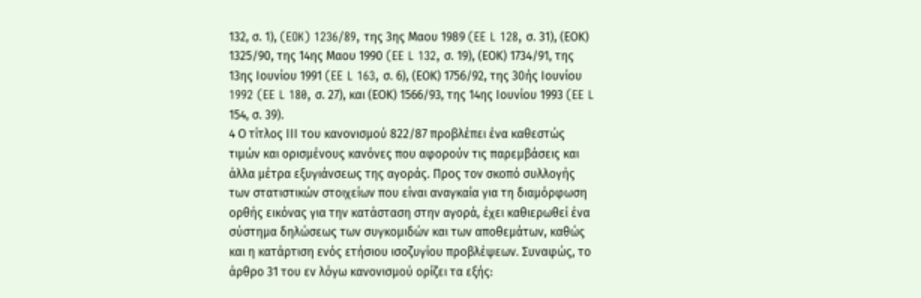132, σ. 1), (EOK) 1236/89, της 3ης Μαου 1989 (EE L 128, σ. 31), (ΕΟΚ) 1325/90, της 14ης Μαου 1990 (EE L 132, σ. 19), (ΕΟΚ) 1734/91, της 13ης Ιουνίου 1991 (EE L 163, σ. 6), (ΕΟΚ) 1756/92, της 30ής Ιουνίου 1992 (EE L 180, σ. 27), και (ΕΟΚ) 1566/93, της 14ης Ιουνίου 1993 (EE L 154, σ. 39).
4 Ο τίτλος ΙΙΙ του κανονισμού 822/87 προβλέπει ένα καθεστώς τιμών και ορισμένους κανόνες που αφορούν τις παρεμβάσεις και άλλα μέτρα εξυγιάνσεως της αγοράς. Προς τον σκοπό συλλογής των στατιστικών στοιχείων που είναι αναγκαία για τη διαμόρφωση ορθής εικόνας για την κατάσταση στην αγορά, έχει καθιερωθεί ένα σύστημα δηλώσεως των συγκομιδών και των αποθεμάτων, καθώς και η κατάρτιση ενός ετήσιου ισοζυγίου προβλέψεων. Συναφώς, το άρθρο 31 του εν λόγω κανονισμού ορίζει τα εξής: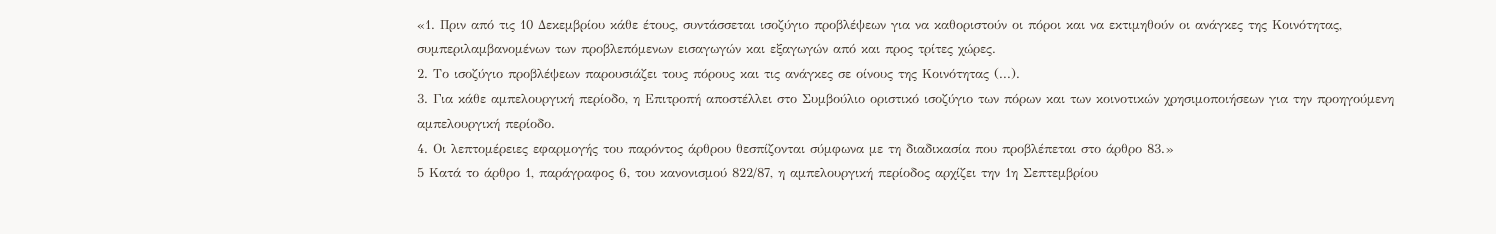«1. Πριν από τις 10 Δεκεμβρίου κάθε έτους, συντάσσεται ισοζύγιο προβλέψεων για να καθοριστούν οι πόροι και να εκτιμηθούν οι ανάγκες της Κοινότητας, συμπεριλαμβανομένων των προβλεπόμενων εισαγωγών και εξαγωγών από και προς τρίτες χώρες.
2. Το ισοζύγιο προβλέψεων παρουσιάζει τους πόρους και τις ανάγκες σε οίνους της Κοινότητας (...).
3. Για κάθε αμπελουργική περίοδο, η Επιτροπή αποστέλλει στο Συμβούλιο οριστικό ισοζύγιο των πόρων και των κοινοτικών χρησιμοποιήσεων για την προηγούμενη αμπελουργική περίοδο.
4. Οι λεπτομέρειες εφαρμογής του παρόντος άρθρου θεσπίζονται σύμφωνα με τη διαδικασία που προβλέπεται στο άρθρο 83.»
5 Κατά το άρθρο 1, παράγραφος 6, του κανονισμού 822/87, η αμπελουργική περίοδος αρχίζει την 1η Σεπτεμβρίου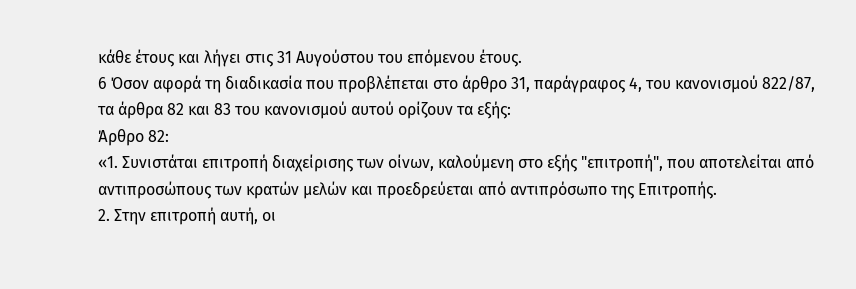κάθε έτους και λήγει στις 31 Αυγούστου του επόμενου έτους.
6 Όσον αφορά τη διαδικασία που προβλέπεται στο άρθρο 31, παράγραφος 4, του κανονισμού 822/87, τα άρθρα 82 και 83 του κανονισμού αυτού ορίζουν τα εξής:
Άρθρο 82:
«1. Συνιστάται επιτροπή διαχείρισης των οίνων, καλούμενη στο εξής "επιτροπή", που αποτελείται από αντιπροσώπους των κρατών μελών και προεδρεύεται από αντιπρόσωπο της Επιτροπής.
2. Στην επιτροπή αυτή, οι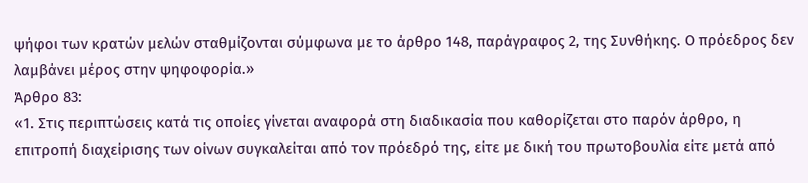ψήφοι των κρατών μελών σταθμίζονται σύμφωνα με το άρθρο 148, παράγραφος 2, της Συνθήκης. Ο πρόεδρος δεν λαμβάνει μέρος στην ψηφοφορία.»
Άρθρο 83:
«1. Στις περιπτώσεις κατά τις οποίες γίνεται αναφορά στη διαδικασία που καθορίζεται στο παρόν άρθρο, η επιτροπή διαχείρισης των οίνων συγκαλείται από τον πρόεδρό της, είτε με δική του πρωτοβουλία είτε μετά από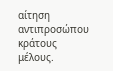αίτηση αντιπροσώπου κράτους μέλους.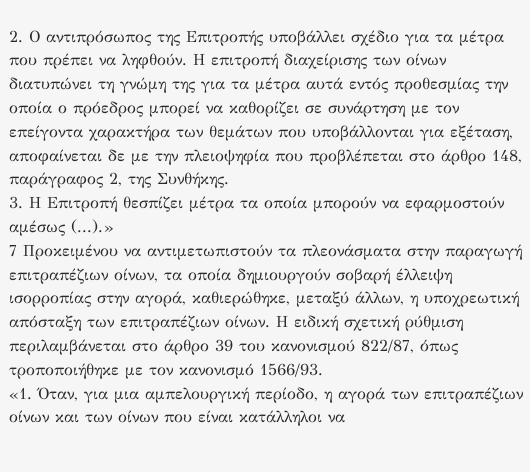2. Ο αντιπρόσωπος της Επιτροπής υποβάλλει σχέδιο για τα μέτρα που πρέπει να ληφθούν. Η επιτροπή διαχείρισης των οίνων διατυπώνει τη γνώμη της για τα μέτρα αυτά εντός προθεσμίας την οποία ο πρόεδρος μπορεί να καθορίζει σε συνάρτηση με τον επείγοντα χαρακτήρα των θεμάτων που υποβάλλονται για εξέταση, αποφαίνεται δε με την πλειοψηφία που προβλέπεται στο άρθρο 148, παράγραφος 2, της Συνθήκης.
3. Η Επιτροπή θεσπίζει μέτρα τα οποία μπορούν να εφαρμοστούν αμέσως (...).»
7 Προκειμένου να αντιμετωπιστούν τα πλεονάσματα στην παραγωγή επιτραπέζιων οίνων, τα οποία δημιουργούν σοβαρή έλλειψη ισορροπίας στην αγορά, καθιερώθηκε, μεταξύ άλλων, η υποχρεωτική απόσταξη των επιτραπέζιων οίνων. Η ειδική σχετική ρύθμιση περιλαμβάνεται στο άρθρο 39 του κανονισμού 822/87, όπως τροποποιήθηκε με τον κανονισμό 1566/93.
«1. Όταν, για μια αμπελουργική περίοδο, η αγορά των επιτραπέζιων οίνων και των οίνων που είναι κατάλληλοι να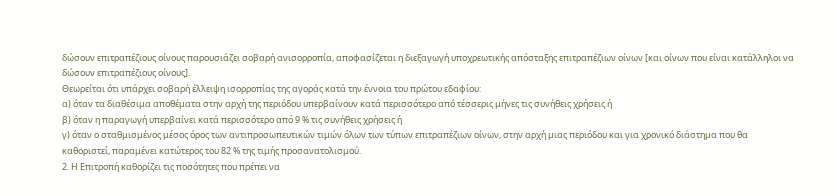δώσουν επιτραπέζιους οίνους παρουσιάζει σοβαρή ανισορροπία, αποφασίζεται η διεξαγωγή υποχρεωτικής απόσταξης επιτραπέζιων οίνων [και οίνων που είναι κατάλληλοι να δώσουν επιτραπέζιους οίνους].
Θεωρείται ότι υπάρχει σοβαρή έλλειψη ισορροπίας της αγοράς κατά την έννοια του πρώτου εδαφίου:
α) όταν τα διαθέσιμα αποθέματα στην αρχή της περιόδου υπερβαίνουν κατά περισσότερο από τέσσερις μήνες τις συνήθεις χρήσεις ή
β) όταν η παραγωγή υπερβαίνει κατά περισσότερο από 9 % τις συνήθεις χρήσεις ή
γ) όταν ο σταθμισμένος μέσος όρος των αντιπροσωπευτικών τιμών όλων των τύπων επιτραπέζιων οίνων, στην αρχή μιας περιόδου και για χρονικό διάστημα που θα καθοριστεί, παραμένει κατώτερος του 82 % της τιμής προσανατολισμού.
2. Η Επιτροπή καθορίζει τις ποσότητες που πρέπει να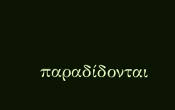παραδίδονται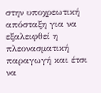στην υποχρεωτική απόσταξη για να εξαλειφθεί η πλεονασματική παραγωγή και έτσι να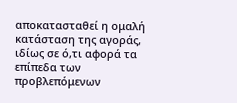αποκατασταθεί η ομαλή κατάσταση της αγοράς, ιδίως σε ό,τι αφορά τα επίπεδα των προβλεπόμενων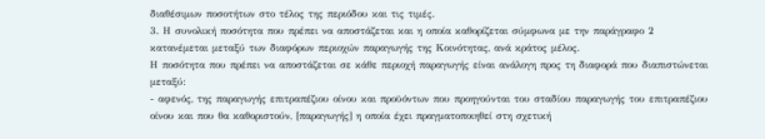διαθέσιμων ποσοτήτων στο τέλος της περιόδου και τις τιμές.
3. Η συνολική ποσότητα που πρέπει να αποστάζεται και η οποία καθορίζεται σύμφωνα με την παράγραφο 2 κατανέμεται μεταξύ των διαφόρων περιοχών παραγωγής της Κοινότητας, ανά κράτος μέλος.
Η ποσότητα που πρέπει να αποστάζεται σε κάθε περιοχή παραγωγής είναι ανάλογη προς τη διαφορά που διαπιστώνεται μεταξύ:
- αφενός, της παραγωγής επιτραπέζιου οίνου και προϋόντων που προηγούνται του σταδίου παραγωγής του επιτραπέζιου οίνου και που θα καθοριστούν, [παραγωγής] η οποία έχει πραγματοποιηθεί στη σχετική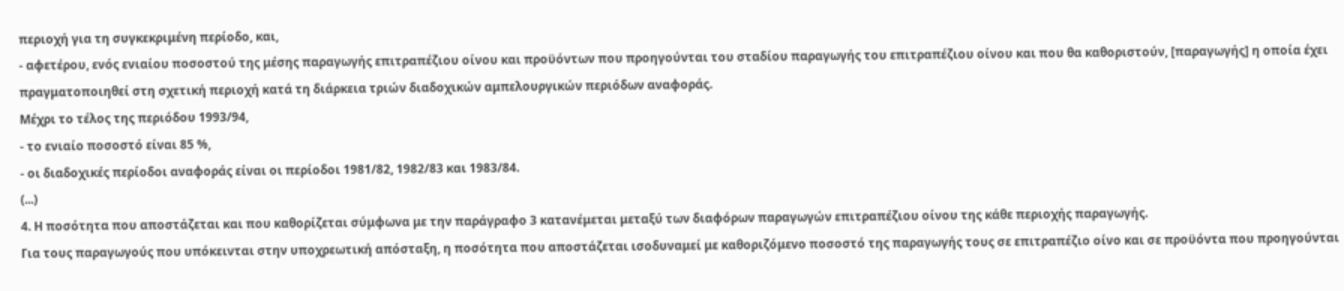περιοχή για τη συγκεκριμένη περίοδο, και,
- αφετέρου, ενός ενιαίου ποσοστού της μέσης παραγωγής επιτραπέζιου οίνου και προϋόντων που προηγούνται του σταδίου παραγωγής του επιτραπέζιου οίνου και που θα καθοριστούν, [παραγωγής] η οποία έχει πραγματοποιηθεί στη σχετική περιοχή κατά τη διάρκεια τριών διαδοχικών αμπελουργικών περιόδων αναφοράς.
Μέχρι το τέλος της περιόδου 1993/94,
- το ενιαίο ποσοστό είναι 85 %,
- οι διαδοχικές περίοδοι αναφοράς είναι οι περίοδοι 1981/82, 1982/83 και 1983/84.
(...)
4. Η ποσότητα που αποστάζεται και που καθορίζεται σύμφωνα με την παράγραφο 3 κατανέμεται μεταξύ των διαφόρων παραγωγών επιτραπέζιου οίνου της κάθε περιοχής παραγωγής.
Για τους παραγωγούς που υπόκεινται στην υποχρεωτική απόσταξη, η ποσότητα που αποστάζεται ισοδυναμεί με καθοριζόμενο ποσοστό της παραγωγής τους σε επιτραπέζιο οίνο και σε προϋόντα που προηγούνται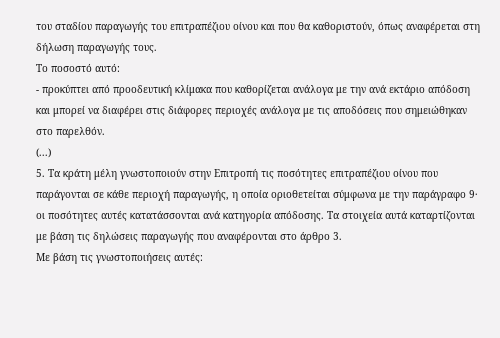του σταδίου παραγωγής του επιτραπέζιου οίνου και που θα καθοριστούν, όπως αναφέρεται στη δήλωση παραγωγής τους.
Το ποσοστό αυτό:
- προκύπτει από προοδευτική κλίμακα που καθορίζεται ανάλογα με την ανά εκτάριο απόδοση και μπορεί να διαφέρει στις διάφορες περιοχές ανάλογα με τις αποδόσεις που σημειώθηκαν στο παρελθόν.
(...)
5. Τα κράτη μέλη γνωστοποιούν στην Επιτροπή τις ποσότητες επιτραπέζιου οίνου που παράγονται σε κάθε περιοχή παραγωγής, η οποία οριοθετείται σύμφωνα με την παράγραφο 9· οι ποσότητες αυτές κατατάσσονται ανά κατηγορία απόδοσης. Τα στοιχεία αυτά καταρτίζονται με βάση τις δηλώσεις παραγωγής που αναφέρονται στο άρθρο 3.
Με βάση τις γνωστοποιήσεις αυτές: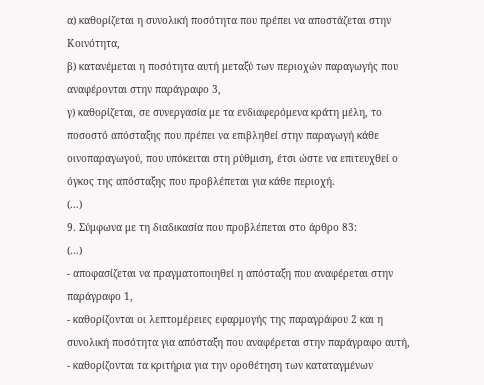α) καθορίζεται η συνολική ποσότητα που πρέπει να αποστάζεται στην Κοινότητα,
β) κατανέμεται η ποσότητα αυτή μεταξύ των περιοχών παραγωγής που αναφέρονται στην παράγραφο 3,
γ) καθορίζεται, σε συνεργασία με τα ενδιαφερόμενα κράτη μέλη, το ποσοστό απόσταξης που πρέπει να επιβληθεί στην παραγωγή κάθε οινοπαραγωγού, που υπόκειται στη ρύθμιση, έτσι ώστε να επιτευχθεί ο όγκος της απόσταξης που προβλέπεται για κάθε περιοχή.
(...)
9. Σύμφωνα με τη διαδικασία που προβλέπεται στο άρθρο 83:
(...)
- αποφασίζεται να πραγματοποιηθεί η απόσταξη που αναφέρεται στην παράγραφο 1,
- καθορίζονται οι λεπτομέρειες εφαρμογής της παραγράφου 2 και η συνολική ποσότητα για απόσταξη που αναφέρεται στην παράγραφο αυτή,
- καθορίζονται τα κριτήρια για την οροθέτηση των καταταγμένων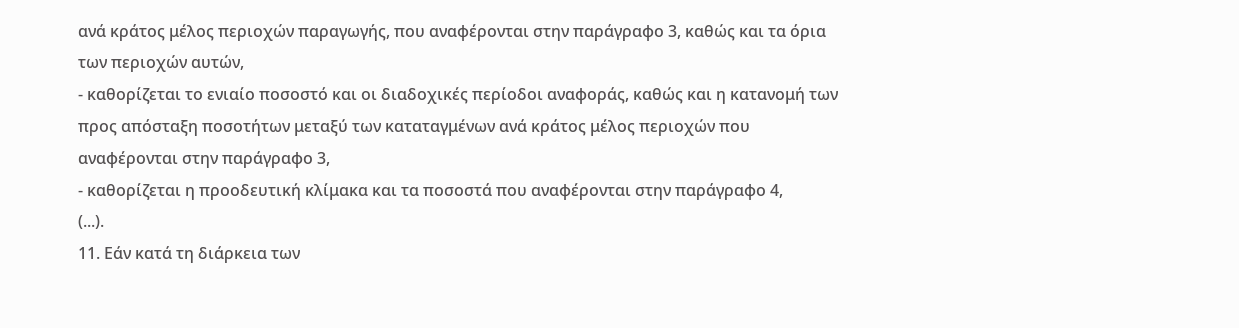ανά κράτος μέλος περιοχών παραγωγής, που αναφέρονται στην παράγραφο 3, καθώς και τα όρια των περιοχών αυτών,
- καθορίζεται το ενιαίο ποσοστό και οι διαδοχικές περίοδοι αναφοράς, καθώς και η κατανομή των προς απόσταξη ποσοτήτων μεταξύ των καταταγμένων ανά κράτος μέλος περιοχών που αναφέρονται στην παράγραφο 3,
- καθορίζεται η προοδευτική κλίμακα και τα ποσοστά που αναφέρονται στην παράγραφο 4,
(...).
11. Εάν κατά τη διάρκεια των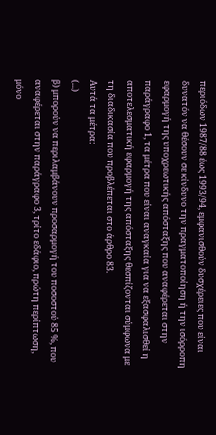περιόδων 1987/88 έως 1993/94, εμφανισθούν δυσχέρειες που είναι δυνατόν να θέσουν σε κίνδυνο την πραγματοποίηση ή την ισόρροπη εφαρμογή της υποχρεωτικής απόσταξης που αναφέρεται στην παράγραφο 1, τα μέτρα που είναι αναγκαία για να εξασφαλισθεί η αποτελεσματική εφαρμογή της απόσταξης θεσπίζονται σύμφωνα με τη διαδικασία που προβλέπεται στο άρθρο 83.
Αυτά τα μέτρα:
(...)
β) μπορούν να περιλαμβάνουν προσαρμογή του ποσοστού 85 %, που αναφέρεται στην παράγραφο 3, τρίτο εδάφιο, πρώτη περίπτωση, μόνο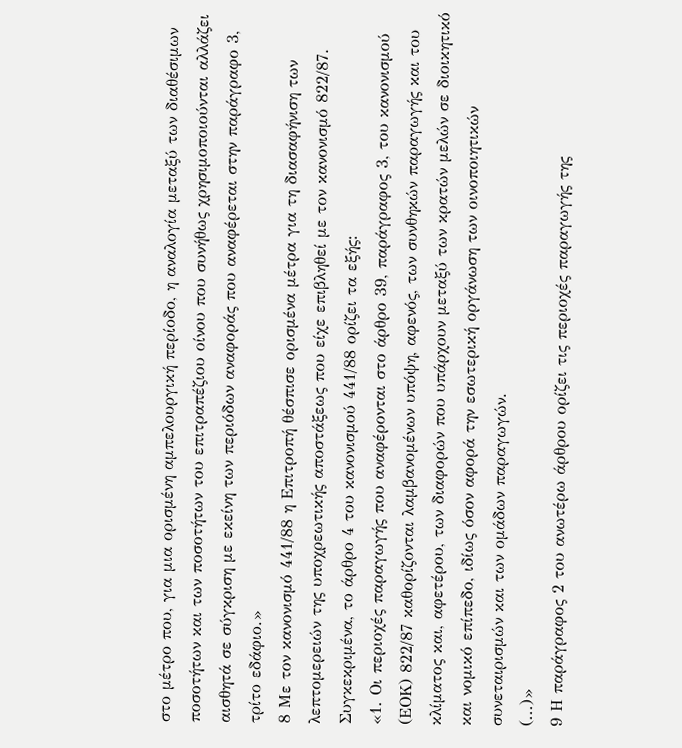στο μέτρο που, για μια ορισμένη αμπελουργική περίοδο, η αναλογία μεταξύ των διαθέσιμων ποσοτήτων και των ποσοτήτων του επιτραπέζιου οίνου που συνήθως χρησιμοποιούνται αλλάζει αισθητά σε σύγκριση με εκείνη των περιόδων αναφοράς που αναφέρεται στην παράγραφο 3, τρίτο εδάφιο.»
8 Με τον κανονισμό 441/88 η Επιτροπή θέσπισε ορισμένα μέτρα για τη διασαφήνιση των λεπτομερειών της υποχρεωτικής αποστάξεως που είχε επιβληθεί με τον κανονισμό 822/87. Συγκεκριμένα, το άρθρο 4 του κανονισμού 441/88 ορίζει τα εξής:
«1. Οι περιοχές παραγωγής που αναφέρονται στο άρθρο 39, παράγραφος 3, του κανονισμού (ΕΟΚ) 822/87 καθορίζονται λαμβανομένων υπόψη, αφενός, των συνθηκών παραγωγής και του κλίματος και, αφετέρου, των διαφορών που υπάρχουν μεταξύ των κρατών μελών σε διοικητικό και νομικό επίπεδο, ιδίως όσον αφορά την εσωτερική οργάνωση των οινοποιητικών συνεταιρισμών και των ομάδων παραγωγών.
(...)»
9 Η παράγραφος 2 του ανωτέρω άρθρου ορίζει τις περιοχές παραγωγής της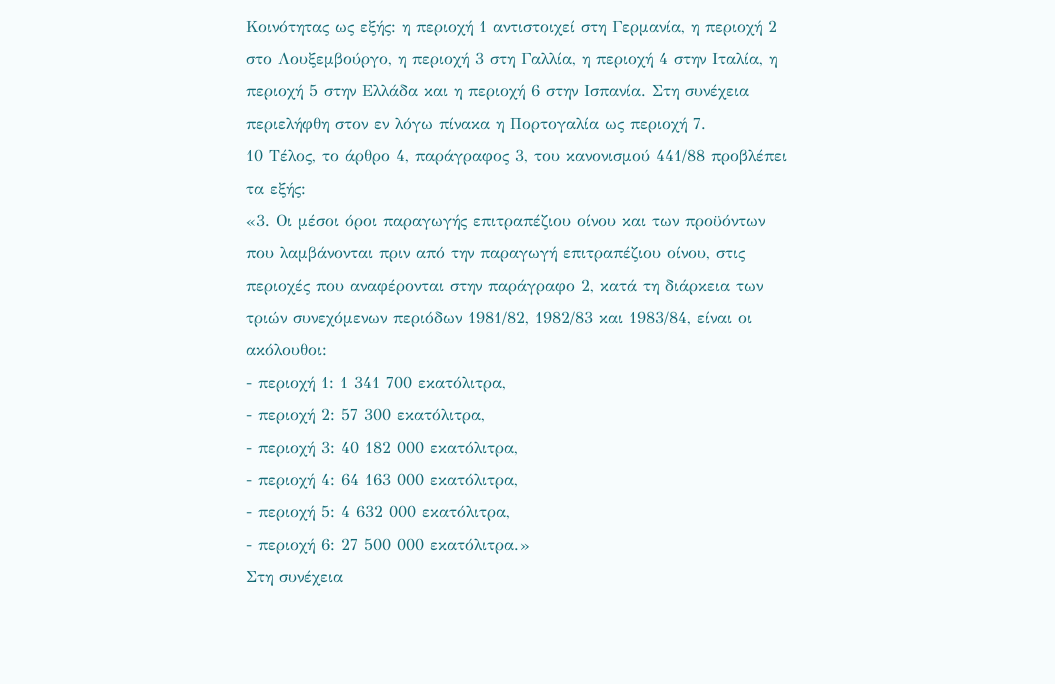Κοινότητας ως εξής: η περιοχή 1 αντιστοιχεί στη Γερμανία, η περιοχή 2 στο Λουξεμβούργο, η περιοχή 3 στη Γαλλία, η περιοχή 4 στην Ιταλία, η περιοχή 5 στην Ελλάδα και η περιοχή 6 στην Ισπανία. Στη συνέχεια περιελήφθη στον εν λόγω πίνακα η Πορτογαλία ως περιοχή 7.
10 Τέλος, το άρθρο 4, παράγραφος 3, του κανονισμού 441/88 προβλέπει τα εξής:
«3. Οι μέσοι όροι παραγωγής επιτραπέζιου οίνου και των προϋόντων που λαμβάνονται πριν από την παραγωγή επιτραπέζιου οίνου, στις περιοχές που αναφέρονται στην παράγραφο 2, κατά τη διάρκεια των τριών συνεχόμενων περιόδων 1981/82, 1982/83 και 1983/84, είναι οι ακόλουθοι:
- περιοχή 1: 1 341 700 εκατόλιτρα,
- περιοχή 2: 57 300 εκατόλιτρα,
- περιοχή 3: 40 182 000 εκατόλιτρα,
- περιοχή 4: 64 163 000 εκατόλιτρα,
- περιοχή 5: 4 632 000 εκατόλιτρα,
- περιοχή 6: 27 500 000 εκατόλιτρα.»
Στη συνέχεια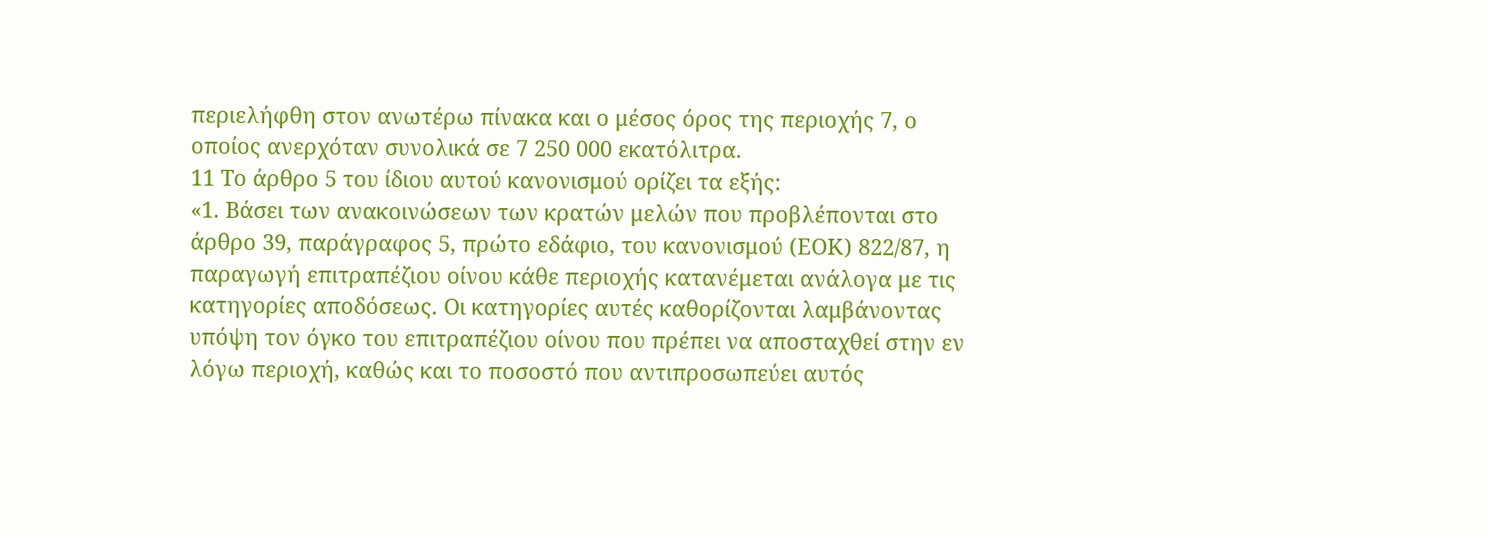περιελήφθη στον ανωτέρω πίνακα και ο μέσος όρος της περιοχής 7, ο οποίος ανερχόταν συνολικά σε 7 250 000 εκατόλιτρα.
11 Το άρθρο 5 του ίδιου αυτού κανονισμού ορίζει τα εξής:
«1. Βάσει των ανακοινώσεων των κρατών μελών που προβλέπονται στο άρθρο 39, παράγραφος 5, πρώτο εδάφιο, του κανονισμού (ΕΟΚ) 822/87, η παραγωγή επιτραπέζιου οίνου κάθε περιοχής κατανέμεται ανάλογα με τις κατηγορίες αποδόσεως. Οι κατηγορίες αυτές καθορίζονται λαμβάνοντας υπόψη τον όγκο του επιτραπέζιου οίνου που πρέπει να αποσταχθεί στην εν λόγω περιοχή, καθώς και το ποσοστό που αντιπροσωπεύει αυτός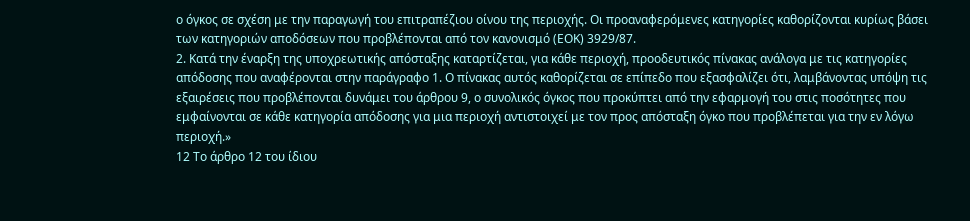ο όγκος σε σχέση με την παραγωγή του επιτραπέζιου οίνου της περιοχής. Οι προαναφερόμενες κατηγορίες καθορίζονται κυρίως βάσει των κατηγοριών αποδόσεων που προβλέπονται από τον κανονισμό (ΕΟΚ) 3929/87.
2. Κατά την έναρξη της υποχρεωτικής απόσταξης καταρτίζεται, για κάθε περιοχή, προοδευτικός πίνακας ανάλογα με τις κατηγορίες απόδοσης που αναφέρονται στην παράγραφο 1. Ο πίνακας αυτός καθορίζεται σε επίπεδο που εξασφαλίζει ότι, λαμβάνοντας υπόψη τις εξαιρέσεις που προβλέπονται δυνάμει του άρθρου 9, ο συνολικός όγκος που προκύπτει από την εφαρμογή του στις ποσότητες που εμφαίνονται σε κάθε κατηγορία απόδοσης για μια περιοχή αντιστοιχεί με τον προς απόσταξη όγκο που προβλέπεται για την εν λόγω περιοχή.»
12 Το άρθρο 12 του ίδιου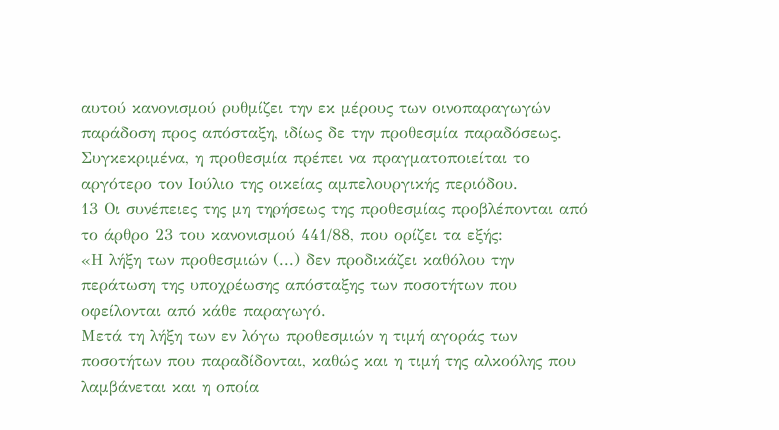αυτού κανονισμού ρυθμίζει την εκ μέρους των οινοπαραγωγών παράδοση προς απόσταξη, ιδίως δε την προθεσμία παραδόσεως. Συγκεκριμένα, η προθεσμία πρέπει να πραγματοποιείται το αργότερο τον Ιούλιο της οικείας αμπελουργικής περιόδου.
13 Οι συνέπειες της μη τηρήσεως της προθεσμίας προβλέπονται από το άρθρο 23 του κανονισμού 441/88, που ορίζει τα εξής:
«Η λήξη των προθεσμιών (...) δεν προδικάζει καθόλου την περάτωση της υποχρέωσης απόσταξης των ποσοτήτων που οφείλονται από κάθε παραγωγό.
Μετά τη λήξη των εν λόγω προθεσμιών η τιμή αγοράς των ποσοτήτων που παραδίδονται, καθώς και η τιμή της αλκοόλης που λαμβάνεται και η οποία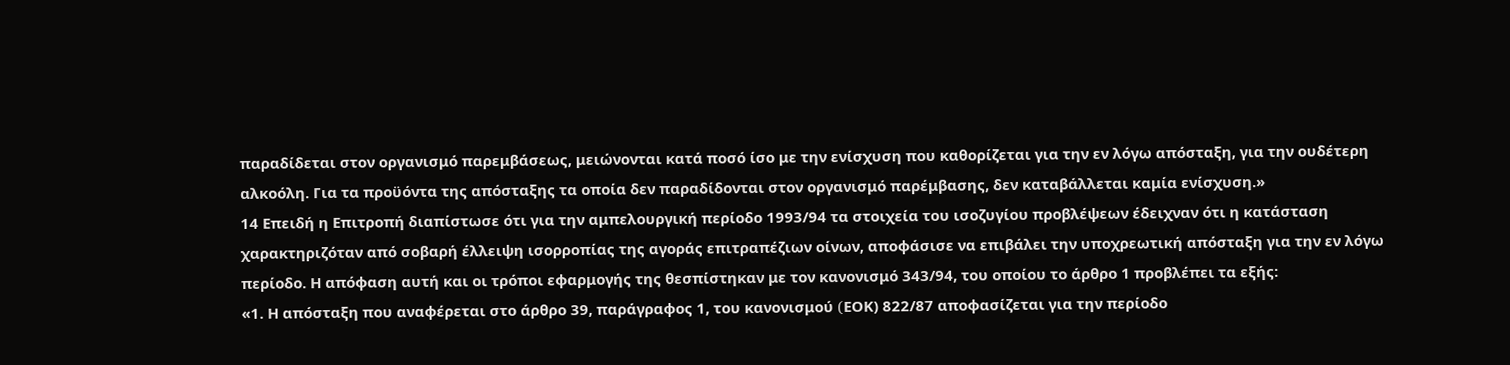παραδίδεται στον οργανισμό παρεμβάσεως, μειώνονται κατά ποσό ίσο με την ενίσχυση που καθορίζεται για την εν λόγω απόσταξη, για την ουδέτερη αλκοόλη. Για τα προϋόντα της απόσταξης τα οποία δεν παραδίδονται στον οργανισμό παρέμβασης, δεν καταβάλλεται καμία ενίσχυση.»
14 Επειδή η Επιτροπή διαπίστωσε ότι για την αμπελουργική περίοδο 1993/94 τα στοιχεία του ισοζυγίου προβλέψεων έδειχναν ότι η κατάσταση χαρακτηριζόταν από σοβαρή έλλειψη ισορροπίας της αγοράς επιτραπέζιων οίνων, αποφάσισε να επιβάλει την υποχρεωτική απόσταξη για την εν λόγω περίοδο. Η απόφαση αυτή και οι τρόποι εφαρμογής της θεσπίστηκαν με τον κανονισμό 343/94, του οποίου το άρθρο 1 προβλέπει τα εξής:
«1. Η απόσταξη που αναφέρεται στο άρθρο 39, παράγραφος 1, του κανονισμού (EΟΚ) 822/87 αποφασίζεται για την περίοδο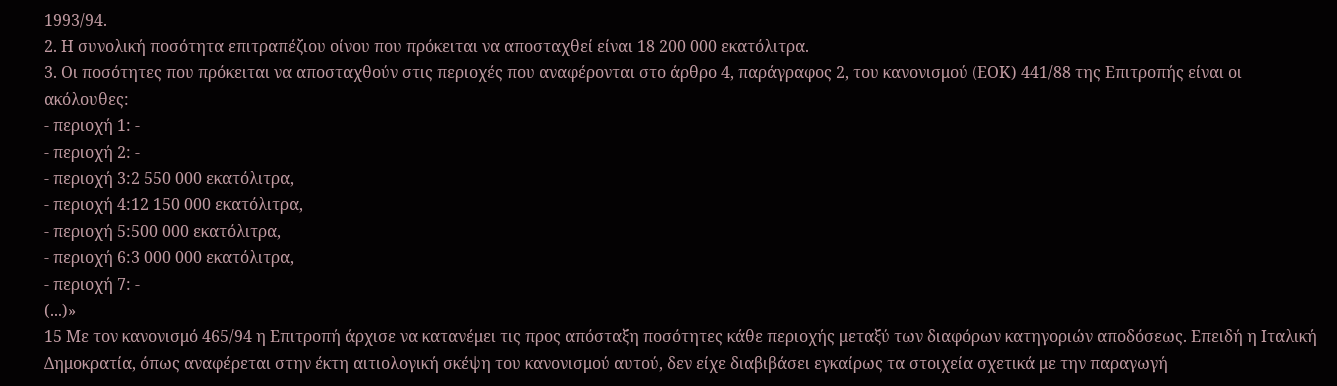1993/94.
2. Η συνολική ποσότητα επιτραπέζιου οίνου που πρόκειται να αποσταχθεί είναι 18 200 000 εκατόλιτρα.
3. Οι ποσότητες που πρόκειται να αποσταχθούν στις περιοχές που αναφέρονται στο άρθρο 4, παράγραφος 2, του κανονισμού (EΟΚ) 441/88 της Επιτροπής είναι οι ακόλουθες:
- περιοχή 1: -
- περιοχή 2: -
- περιοχή 3:2 550 000 εκατόλιτρα,
- περιοχή 4:12 150 000 εκατόλιτρα,
- περιοχή 5:500 000 εκατόλιτρα,
- περιοχή 6:3 000 000 εκατόλιτρα,
- περιοχή 7: -
(...)»
15 Με τον κανονισμό 465/94 η Επιτροπή άρχισε να κατανέμει τις προς απόσταξη ποσότητες κάθε περιοχής μεταξύ των διαφόρων κατηγοριών αποδόσεως. Επειδή η Ιταλική Δημοκρατία, όπως αναφέρεται στην έκτη αιτιολογική σκέψη του κανονισμού αυτού, δεν είχε διαβιβάσει εγκαίρως τα στοιχεία σχετικά με την παραγωγή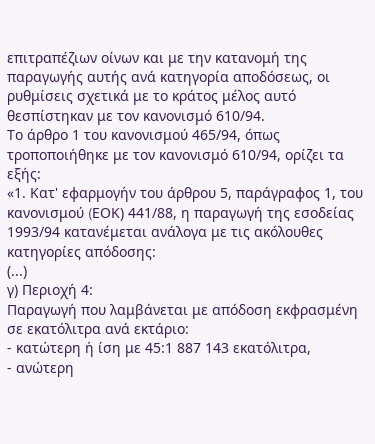επιτραπέζιων οίνων και με την κατανομή της παραγωγής αυτής ανά κατηγορία αποδόσεως, οι ρυθμίσεις σχετικά με το κράτος μέλος αυτό θεσπίστηκαν με τον κανονισμό 610/94.
Το άρθρο 1 του κανονισμού 465/94, όπως τροποποιήθηκε με τον κανονισμό 610/94, ορίζει τα εξής:
«1. Κατ' εφαρμογήν του άρθρου 5, παράγραφος 1, του κανονισμού (EΟΚ) 441/88, η παραγωγή της εσοδείας 1993/94 κατανέμεται ανάλογα με τις ακόλουθες κατηγορίες απόδοσης:
(...)
γ) Περιοχή 4:
Παραγωγή που λαμβάνεται με απόδοση εκφρασμένη σε εκατόλιτρα ανά εκτάριο:
- κατώτερη ή ίση με 45:1 887 143 εκατόλιτρα,
- ανώτερη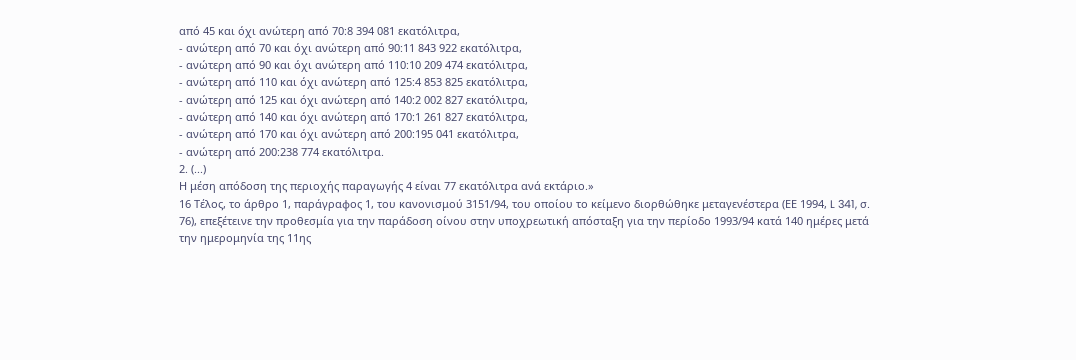από 45 και όχι ανώτερη από 70:8 394 081 εκατόλιτρα,
- ανώτερη από 70 και όχι ανώτερη από 90:11 843 922 εκατόλιτρα,
- ανώτερη από 90 και όχι ανώτερη από 110:10 209 474 εκατόλιτρα,
- ανώτερη από 110 και όχι ανώτερη από 125:4 853 825 εκατόλιτρα,
- ανώτερη από 125 και όχι ανώτερη από 140:2 002 827 εκατόλιτρα,
- ανώτερη από 140 και όχι ανώτερη από 170:1 261 827 εκατόλιτρα,
- ανώτερη από 170 και όχι ανώτερη από 200:195 041 εκατόλιτρα,
- ανώτερη από 200:238 774 εκατόλιτρα.
2. (...)
Η μέση απόδοση της περιοχής παραγωγής 4 είναι 77 εκατόλιτρα ανά εκτάριο.»
16 Τέλος, το άρθρο 1, παράγραφος 1, του κανονισμού 3151/94, του οποίου το κείμενο διορθώθηκε μεταγενέστερα (ΕΕ 1994, L 341, σ. 76), επεξέτεινε την προθεσμία για την παράδοση οίνου στην υποχρεωτική απόσταξη για την περίοδο 1993/94 κατά 140 ημέρες μετά την ημερομηνία της 11ης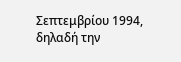Σεπτεμβρίου 1994, δηλαδή την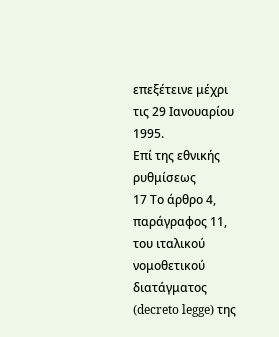επεξέτεινε μέχρι τις 29 Ιανουαρίου 1995.
Επί της εθνικής ρυθμίσεως
17 Το άρθρο 4, παράγραφος 11, του ιταλικού νομοθετικού διατάγματος (decreto legge) της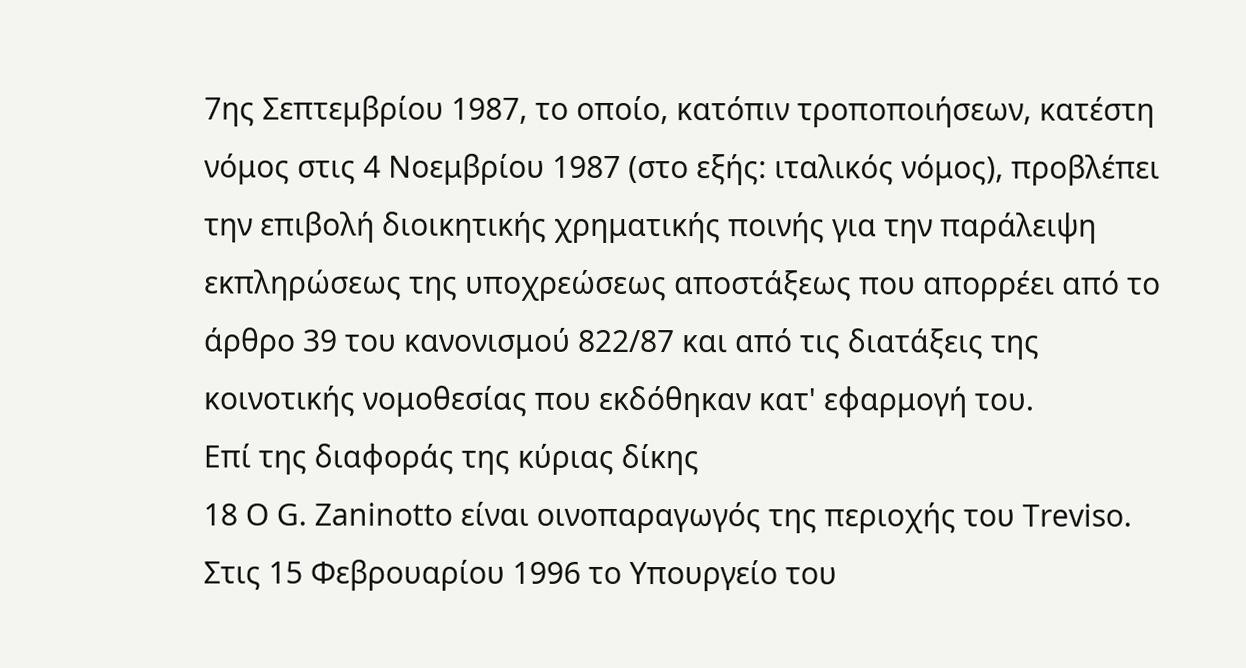7ης Σεπτεμβρίου 1987, το οποίο, κατόπιν τροποποιήσεων, κατέστη νόμος στις 4 Νοεμβρίου 1987 (στο εξής: ιταλικός νόμος), προβλέπει την επιβολή διοικητικής χρηματικής ποινής για την παράλειψη εκπληρώσεως της υποχρεώσεως αποστάξεως που απορρέει από το άρθρο 39 του κανονισμού 822/87 και από τις διατάξεις της κοινοτικής νομοθεσίας που εκδόθηκαν κατ' εφαρμογή του.
Επί της διαφοράς της κύριας δίκης
18 Ο G. Zaninotto είναι οινοπαραγωγός της περιοχής του Treviso. Στις 15 Φεβρουαρίου 1996 το Υπουργείο του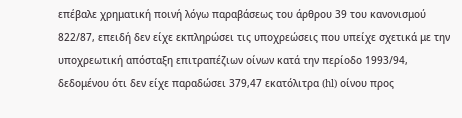επέβαλε χρηματική ποινή λόγω παραβάσεως του άρθρου 39 του κανονισμού 822/87, επειδή δεν είχε εκπληρώσει τις υποχρεώσεις που υπείχε σχετικά με την υποχρεωτική απόσταξη επιτραπέζιων οίνων κατά την περίοδο 1993/94, δεδομένου ότι δεν είχε παραδώσει 379,47 εκατόλιτρα (hl) οίνου προς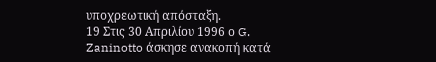υποχρεωτική απόσταξη.
19 Στις 30 Απριλίου 1996 ο G. Zaninotto άσκησε ανακοπή κατά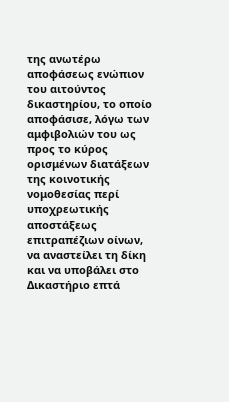της ανωτέρω αποφάσεως ενώπιον του αιτούντος δικαστηρίου, το οποίο αποφάσισε, λόγω των αμφιβολιών του ως προς το κύρος ορισμένων διατάξεων της κοινοτικής νομοθεσίας περί υποχρεωτικής αποστάξεως επιτραπέζιων οίνων, να αναστείλει τη δίκη και να υποβάλει στο Δικαστήριο επτά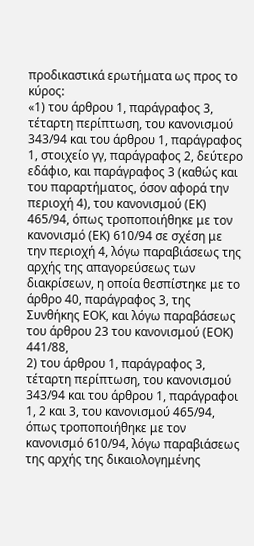προδικαστικά ερωτήματα ως προς το κύρος:
«1) του άρθρου 1, παράγραφος 3, τέταρτη περίπτωση, του κανονισμού 343/94 και του άρθρου 1, παράγραφος 1, στοιχείο γγ, παράγραφος 2, δεύτερο εδάφιο, και παράγραφος 3 (καθώς και του παραρτήματος, όσον αφορά την περιοχή 4), του κανονισμού (ΕΚ) 465/94, όπως τροποποιήθηκε με τον κανονισμό (ΕΚ) 610/94 σε σχέση με την περιοχή 4, λόγω παραβιάσεως της αρχής της απαγορεύσεως των διακρίσεων, η οποία θεσπίστηκε με το άρθρο 40, παράγραφος 3, της Συνθήκης ΕΟΚ, και λόγω παραβάσεως του άρθρου 23 του κανονισμού (ΕΟΚ) 441/88,
2) του άρθρου 1, παράγραφος 3, τέταρτη περίπτωση, του κανονισμού 343/94 και του άρθρου 1, παράγραφοι 1, 2 και 3, του κανονισμού 465/94, όπως τροποποιήθηκε με τον κανονισμό 610/94, λόγω παραβιάσεως της αρχής της δικαιολογημένης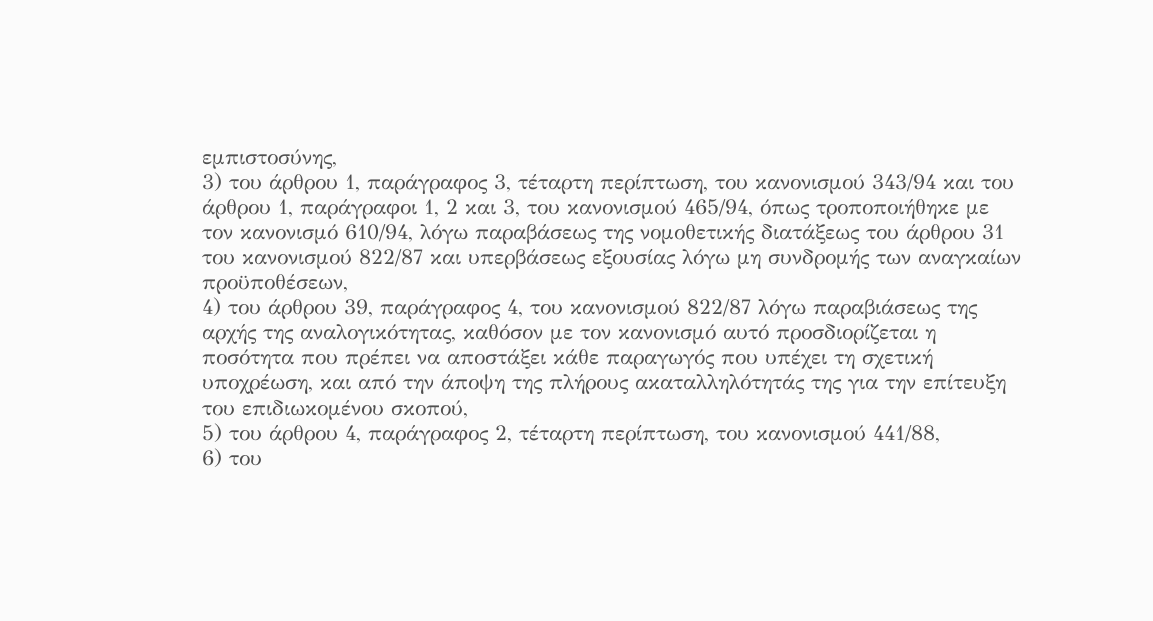εμπιστοσύνης,
3) του άρθρου 1, παράγραφος 3, τέταρτη περίπτωση, του κανονισμού 343/94 και του άρθρου 1, παράγραφοι 1, 2 και 3, του κανονισμού 465/94, όπως τροποποιήθηκε με τον κανονισμό 610/94, λόγω παραβάσεως της νομοθετικής διατάξεως του άρθρου 31 του κανονισμού 822/87 και υπερβάσεως εξουσίας λόγω μη συνδρομής των αναγκαίων προϋποθέσεων,
4) του άρθρου 39, παράγραφος 4, του κανονισμού 822/87 λόγω παραβιάσεως της αρχής της αναλογικότητας, καθόσον με τον κανονισμό αυτό προσδιορίζεται η ποσότητα που πρέπει να αποστάξει κάθε παραγωγός που υπέχει τη σχετική υποχρέωση, και από την άποψη της πλήρους ακαταλληλότητάς της για την επίτευξη του επιδιωκομένου σκοπού,
5) του άρθρου 4, παράγραφος 2, τέταρτη περίπτωση, του κανονισμού 441/88,
6) του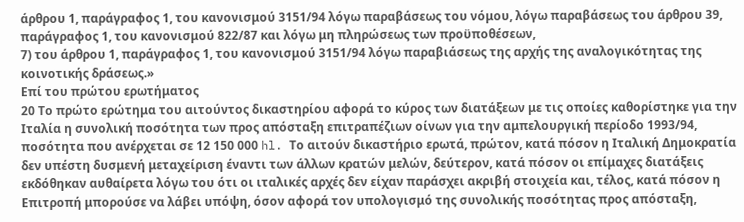άρθρου 1, παράγραφος 1, του κανονισμού 3151/94 λόγω παραβάσεως του νόμου, λόγω παραβάσεως του άρθρου 39, παράγραφος 1, του κανονισμού 822/87 και λόγω μη πληρώσεως των προϋποθέσεων,
7) του άρθρου 1, παράγραφος 1, του κανονισμού 3151/94 λόγω παραβιάσεως της αρχής της αναλογικότητας της κοινοτικής δράσεως.»
Επί του πρώτου ερωτήματος
20 Το πρώτο ερώτημα του αιτούντος δικαστηρίου αφορά το κύρος των διατάξεων με τις οποίες καθορίστηκε για την Ιταλία η συνολική ποσότητα των προς απόσταξη επιτραπέζιων οίνων για την αμπελουργική περίοδο 1993/94, ποσότητα που ανέρχεται σε 12 150 000 hl. Το αιτούν δικαστήριο ερωτά, πρώτον, κατά πόσον η Ιταλική Δημοκρατία δεν υπέστη δυσμενή μεταχείριση έναντι των άλλων κρατών μελών, δεύτερον, κατά πόσον οι επίμαχες διατάξεις εκδόθηκαν αυθαίρετα λόγω του ότι οι ιταλικές αρχές δεν είχαν παράσχει ακριβή στοιχεία και, τέλος, κατά πόσον η Επιτροπή μπορούσε να λάβει υπόψη, όσον αφορά τον υπολογισμό της συνολικής ποσότητας προς απόσταξη,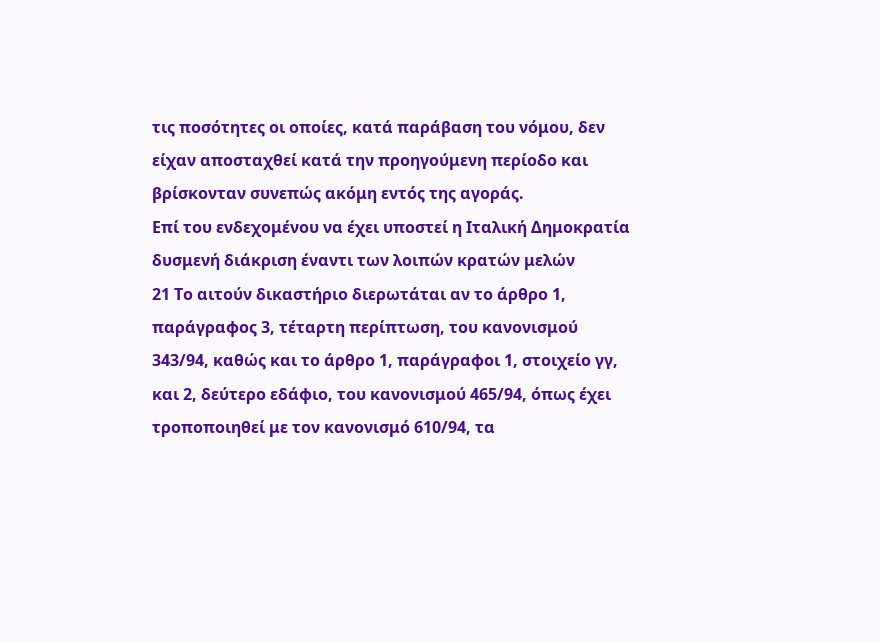τις ποσότητες οι οποίες, κατά παράβαση του νόμου, δεν είχαν αποσταχθεί κατά την προηγούμενη περίοδο και βρίσκονταν συνεπώς ακόμη εντός της αγοράς.
Επί του ενδεχομένου να έχει υποστεί η Ιταλική Δημοκρατία δυσμενή διάκριση έναντι των λοιπών κρατών μελών
21 Το αιτούν δικαστήριο διερωτάται αν το άρθρο 1, παράγραφος 3, τέταρτη περίπτωση, του κανονισμού 343/94, καθώς και το άρθρο 1, παράγραφοι 1, στοιχείο γγ, και 2, δεύτερο εδάφιο, του κανονισμού 465/94, όπως έχει τροποποιηθεί με τον κανονισμό 610/94, τα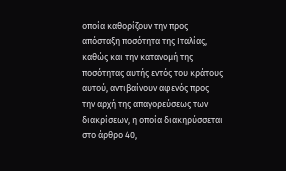οποία καθορίζουν την προς απόσταξη ποσότητα της Ιταλίας, καθώς και την κατανομή της ποσότητας αυτής εντός του κράτους αυτού, αντιβαίνουν αφενός προς την αρχή της απαγορεύσεως των διακρίσεων, η οποία διακηρύσσεται στο άρθρο 40,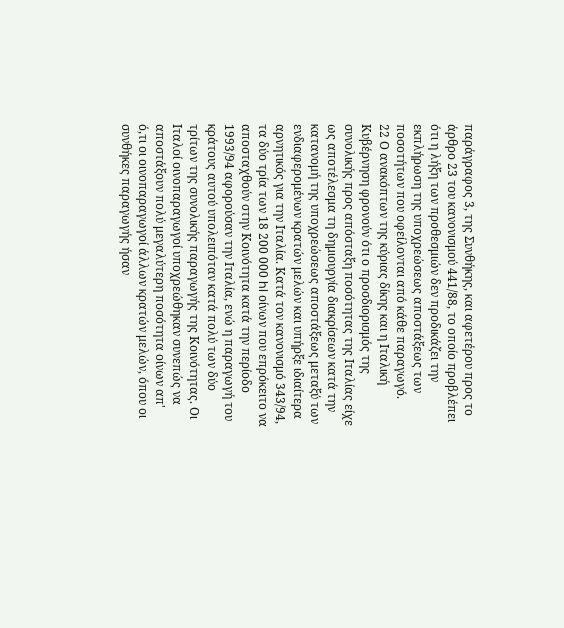παράγραφος 3, της Συνθήκης, και αφετέρου προς το άρθρο 23 του κανονισμού 441/88, το οποίο προβλέπει ότι η λήξη των προθεσμιών δεν προδικάζει την εκπλήρωση της υποχρεώσεως αποστάξεως των ποσοτήτων που οφείλονται από κάθε παραγωγό.
22 Ο ανακόπτων της κύριας δίκης και η Ιταλική Κυβέρνηση φρονούν ότι ο προσδιορισμός της συνολικής προς απόσταξη ποσότητας της Ιταλίας είχε ως αποτέλεσμα τη δημιουργία διακρίσεων κατά την κατανομή της υποχρεώσεως αποστάξεως μεταξύ των ενδιαφερομένων κρατών μελών και υπήρξε ιδιαίτερα αρνητικός για την Ιταλία. Κατά τον κανονισμό 343/94, τα δύο τρία των 18 200 000 hl οίνων που επρόκειτο να αποσταχθούν στην Κοινότητα κατά την περίοδο 1993/94 αφορούσαν την Ιταλία, ενώ η παραγωγή του κράτους αυτού υπολειπόταν κατά πολύ των δύο τρίτων της συνολικής παραγωγής της Κοινότητας. Οι Ιταλοί οινοπαραγωγοί υποχρεώθηκαν συνεπώς να αποστάξουν πολύ μεγαλύτερη ποσότητα οίνων απ' ό,τι οι οινοπαραγωγοί άλλων κρατών μελών, όπου οι συνθήκες παραγωγής ήσαν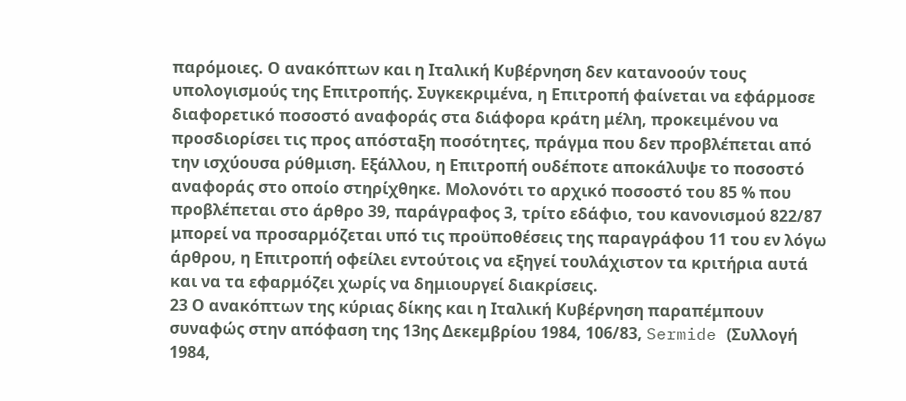παρόμοιες. Ο ανακόπτων και η Ιταλική Κυβέρνηση δεν κατανοούν τους υπολογισμούς της Επιτροπής. Συγκεκριμένα, η Επιτροπή φαίνεται να εφάρμοσε διαφορετικό ποσοστό αναφοράς στα διάφορα κράτη μέλη, προκειμένου να προσδιορίσει τις προς απόσταξη ποσότητες, πράγμα που δεν προβλέπεται από την ισχύουσα ρύθμιση. Εξάλλου, η Επιτροπή ουδέποτε αποκάλυψε το ποσοστό αναφοράς στο οποίο στηρίχθηκε. Μολονότι το αρχικό ποσοστό του 85 % που προβλέπεται στο άρθρο 39, παράγραφος 3, τρίτο εδάφιο, του κανονισμού 822/87 μπορεί να προσαρμόζεται υπό τις προϋποθέσεις της παραγράφου 11 του εν λόγω άρθρου, η Επιτροπή οφείλει εντούτοις να εξηγεί τουλάχιστον τα κριτήρια αυτά και να τα εφαρμόζει χωρίς να δημιουργεί διακρίσεις.
23 Ο ανακόπτων της κύριας δίκης και η Ιταλική Κυβέρνηση παραπέμπουν συναφώς στην απόφαση της 13ης Δεκεμβρίου 1984, 106/83, Sermide (Συλλογή 1984,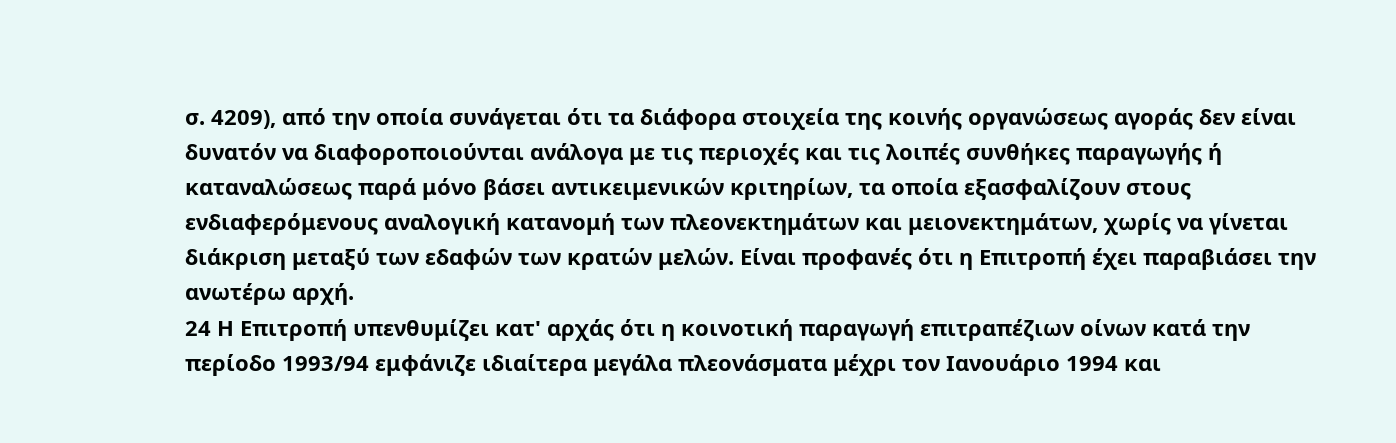σ. 4209), από την οποία συνάγεται ότι τα διάφορα στοιχεία της κοινής οργανώσεως αγοράς δεν είναι δυνατόν να διαφοροποιούνται ανάλογα με τις περιοχές και τις λοιπές συνθήκες παραγωγής ή καταναλώσεως παρά μόνο βάσει αντικειμενικών κριτηρίων, τα οποία εξασφαλίζουν στους ενδιαφερόμενους αναλογική κατανομή των πλεονεκτημάτων και μειονεκτημάτων, χωρίς να γίνεται διάκριση μεταξύ των εδαφών των κρατών μελών. Είναι προφανές ότι η Επιτροπή έχει παραβιάσει την ανωτέρω αρχή.
24 Η Επιτροπή υπενθυμίζει κατ' αρχάς ότι η κοινοτική παραγωγή επιτραπέζιων οίνων κατά την περίοδο 1993/94 εμφάνιζε ιδιαίτερα μεγάλα πλεονάσματα μέχρι τον Ιανουάριο 1994 και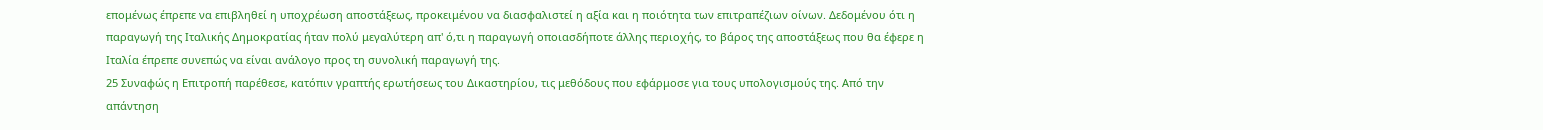επομένως έπρεπε να επιβληθεί η υποχρέωση αποστάξεως, προκειμένου να διασφαλιστεί η αξία και η ποιότητα των επιτραπέζιων οίνων. Δεδομένου ότι η παραγωγή της Ιταλικής Δημοκρατίας ήταν πολύ μεγαλύτερη απ' ό,τι η παραγωγή οποιασδήποτε άλλης περιοχής, το βάρος της αποστάξεως που θα έφερε η Ιταλία έπρεπε συνεπώς να είναι ανάλογο προς τη συνολική παραγωγή της.
25 Συναφώς η Επιτροπή παρέθεσε, κατόπιν γραπτής ερωτήσεως του Δικαστηρίου, τις μεθόδους που εφάρμοσε για τους υπολογισμούς της. Από την απάντηση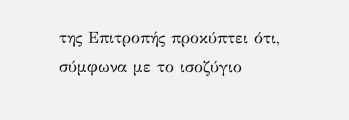της Επιτροπής προκύπτει ότι, σύμφωνα με το ισοζύγιο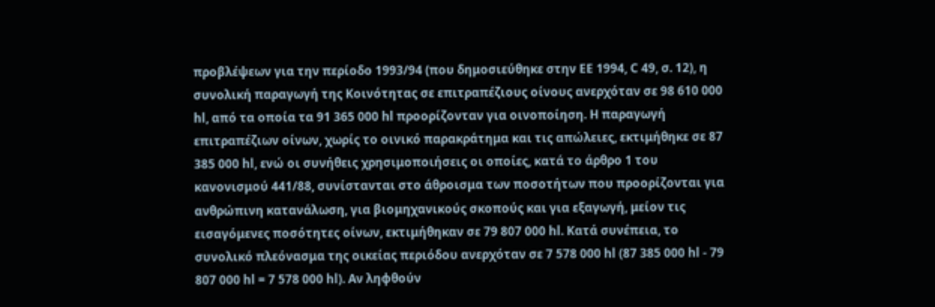προβλέψεων για την περίοδο 1993/94 (που δημοσιεύθηκε στην ΕΕ 1994, C 49, σ. 12), η συνολική παραγωγή της Κοινότητας σε επιτραπέζιους οίνους ανερχόταν σε 98 610 000 hl, από τα οποία τα 91 365 000 hl προορίζονταν για οινοποίηση. Η παραγωγή επιτραπέζιων οίνων, χωρίς το οινικό παρακράτημα και τις απώλειες, εκτιμήθηκε σε 87 385 000 hl, ενώ οι συνήθεις χρησιμοποιήσεις οι οποίες, κατά το άρθρο 1 του κανονισμού 441/88, συνίστανται στο άθροισμα των ποσοτήτων που προορίζονται για ανθρώπινη κατανάλωση, για βιομηχανικούς σκοπούς και για εξαγωγή, μείον τις εισαγόμενες ποσότητες οίνων, εκτιμήθηκαν σε 79 807 000 hl. Κατά συνέπεια, το συνολικό πλεόνασμα της οικείας περιόδου ανερχόταν σε 7 578 000 hl (87 385 000 hl - 79 807 000 hl = 7 578 000 hl). Αν ληφθούν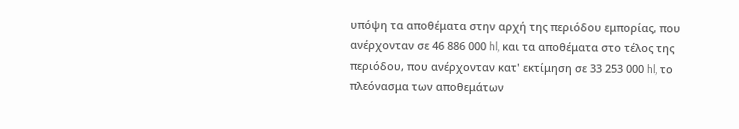υπόψη τα αποθέματα στην αρχή της περιόδου εμπορίας, που ανέρχονταν σε 46 886 000 hl, και τα αποθέματα στο τέλος της περιόδου, που ανέρχονταν κατ' εκτίμηση σε 33 253 000 hl, το πλεόνασμα των αποθεμάτων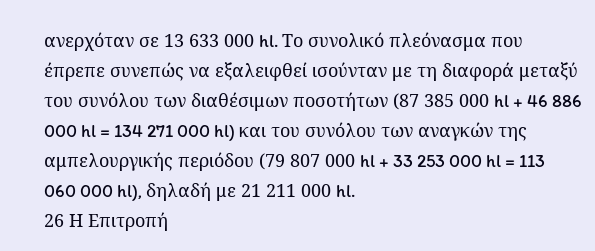ανερχόταν σε 13 633 000 hl. Το συνολικό πλεόνασμα που έπρεπε συνεπώς να εξαλειφθεί ισούνταν με τη διαφορά μεταξύ του συνόλου των διαθέσιμων ποσοτήτων (87 385 000 hl + 46 886 000 hl = 134 271 000 hl) και του συνόλου των αναγκών της αμπελουργικής περιόδου (79 807 000 hl + 33 253 000 hl = 113 060 000 hl), δηλαδή με 21 211 000 hl.
26 Η Επιτροπή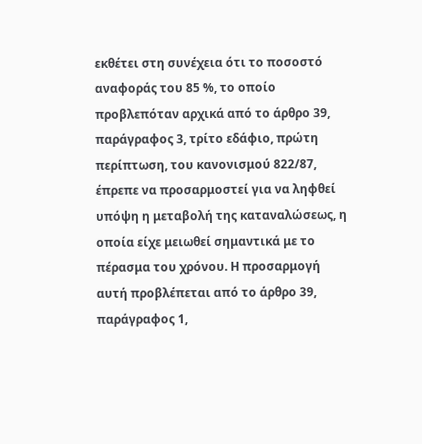εκθέτει στη συνέχεια ότι το ποσοστό αναφοράς του 85 %, το οποίο προβλεπόταν αρχικά από το άρθρο 39, παράγραφος 3, τρίτο εδάφιο, πρώτη περίπτωση, του κανονισμού 822/87, έπρεπε να προσαρμοστεί για να ληφθεί υπόψη η μεταβολή της καταναλώσεως, η οποία είχε μειωθεί σημαντικά με το πέρασμα του χρόνου. Η προσαρμογή αυτή προβλέπεται από το άρθρο 39, παράγραφος 1,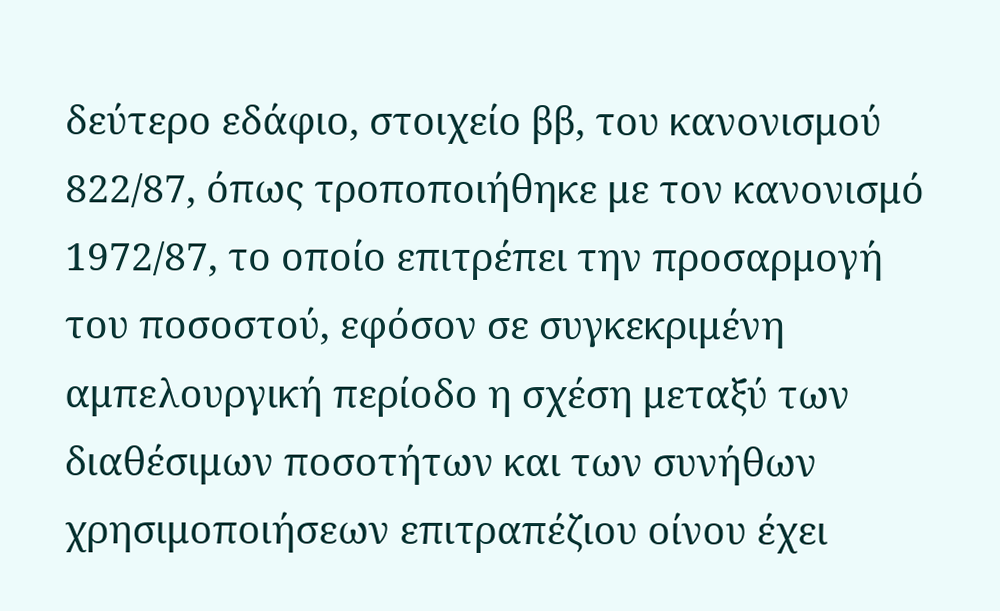δεύτερο εδάφιο, στοιχείο ββ, του κανονισμού 822/87, όπως τροποποιήθηκε με τον κανονισμό 1972/87, το οποίο επιτρέπει την προσαρμογή του ποσοστού, εφόσον σε συγκεκριμένη αμπελουργική περίοδο η σχέση μεταξύ των διαθέσιμων ποσοτήτων και των συνήθων χρησιμοποιήσεων επιτραπέζιου οίνου έχει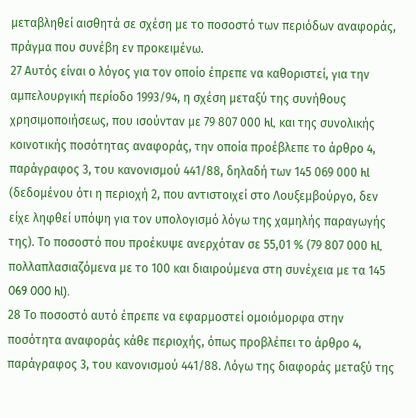μεταβληθεί αισθητά σε σχέση με το ποσοστό των περιόδων αναφοράς, πράγμα που συνέβη εν προκειμένω.
27 Αυτός είναι ο λόγος για τον οποίο έπρεπε να καθοριστεί, για την αμπελουργική περίοδο 1993/94, η σχέση μεταξύ της συνήθους χρησιμοποιήσεως, που ισούνταν με 79 807 000 hl, και της συνολικής κοινοτικής ποσότητας αναφοράς, την οποία προέβλεπε το άρθρο 4, παράγραφος 3, του κανονισμού 441/88, δηλαδή των 145 069 000 hl (δεδομένου ότι η περιοχή 2, που αντιστοιχεί στο Λουξεμβούργο, δεν είχε ληφθεί υπόψη για τον υπολογισμό λόγω της χαμηλής παραγωγής της). Το ποσοστό που προέκυψε ανερχόταν σε 55,01 % (79 807 000 hl, πολλαπλασιαζόμενα με το 100 και διαιρούμενα στη συνέχεια με τα 145 069 000 hl).
28 Το ποσοστό αυτό έπρεπε να εφαρμοστεί ομοιόμορφα στην ποσότητα αναφοράς κάθε περιοχής, όπως προβλέπει το άρθρο 4, παράγραφος 3, του κανονισμού 441/88. Λόγω της διαφοράς μεταξύ της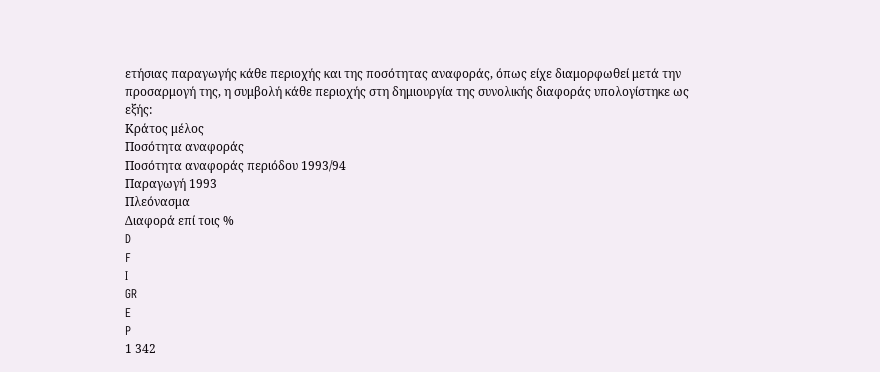ετήσιας παραγωγής κάθε περιοχής και της ποσότητας αναφοράς, όπως είχε διαμορφωθεί μετά την προσαρμογή της, η συμβολή κάθε περιοχής στη δημιουργία της συνολικής διαφοράς υπολογίστηκε ως εξής:
Κράτος μέλος
Ποσότητα αναφοράς
Ποσότητα αναφοράς περιόδου 1993/94
Παραγωγή 1993
Πλεόνασμα
Διαφορά επί τοις %
D
F
I
GR
E
P
1 342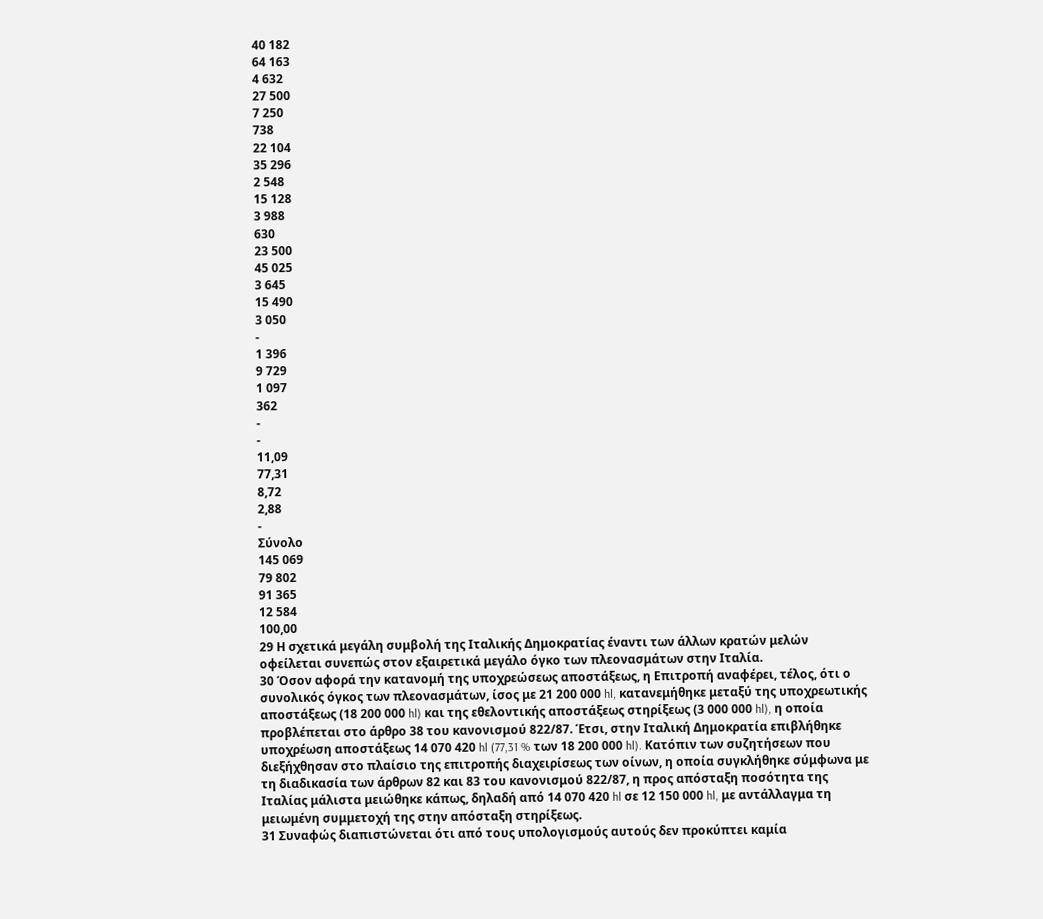40 182
64 163
4 632
27 500
7 250
738
22 104
35 296
2 548
15 128
3 988
630
23 500
45 025
3 645
15 490
3 050
-
1 396
9 729
1 097
362
-
-
11,09
77,31
8,72
2,88
-
Σύνολο
145 069
79 802
91 365
12 584
100,00
29 Η σχετικά μεγάλη συμβολή της Ιταλικής Δημοκρατίας έναντι των άλλων κρατών μελών οφείλεται συνεπώς στον εξαιρετικά μεγάλο όγκο των πλεονασμάτων στην Ιταλία.
30 Όσον αφορά την κατανομή της υποχρεώσεως αποστάξεως, η Επιτροπή αναφέρει, τέλος, ότι ο συνολικός όγκος των πλεονασμάτων, ίσος με 21 200 000 hl, κατανεμήθηκε μεταξύ της υποχρεωτικής αποστάξεως (18 200 000 hl) και της εθελοντικής αποστάξεως στηρίξεως (3 000 000 hl), η οποία προβλέπεται στο άρθρο 38 του κανονισμού 822/87. Έτσι, στην Ιταλική Δημοκρατία επιβλήθηκε υποχρέωση αποστάξεως 14 070 420 hl (77,31 % των 18 200 000 hl). Κατόπιν των συζητήσεων που διεξήχθησαν στο πλαίσιο της επιτροπής διαχειρίσεως των οίνων, η οποία συγκλήθηκε σύμφωνα με τη διαδικασία των άρθρων 82 και 83 του κανονισμού 822/87, η προς απόσταξη ποσότητα της Ιταλίας μάλιστα μειώθηκε κάπως, δηλαδή από 14 070 420 hl σε 12 150 000 hl, με αντάλλαγμα τη μειωμένη συμμετοχή της στην απόσταξη στηρίξεως.
31 Συναφώς διαπιστώνεται ότι από τους υπολογισμούς αυτούς δεν προκύπτει καμία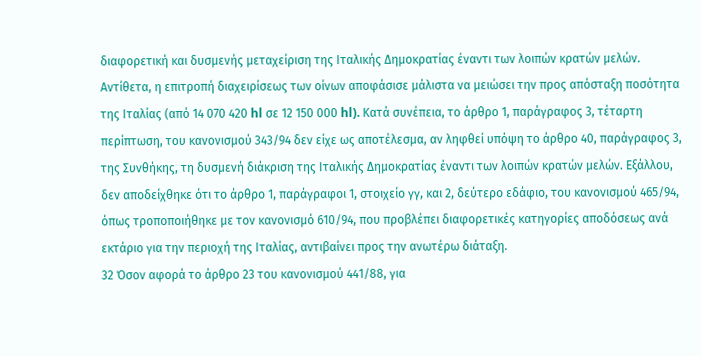διαφορετική και δυσμενής μεταχείριση της Ιταλικής Δημοκρατίας έναντι των λοιπών κρατών μελών. Αντίθετα, η επιτροπή διαχειρίσεως των οίνων αποφάσισε μάλιστα να μειώσει την προς απόσταξη ποσότητα της Ιταλίας (από 14 070 420 hl σε 12 150 000 hl). Κατά συνέπεια, το άρθρο 1, παράγραφος 3, τέταρτη περίπτωση, του κανονισμού 343/94 δεν είχε ως αποτέλεσμα, αν ληφθεί υπόψη το άρθρο 40, παράγραφος 3, της Συνθήκης, τη δυσμενή διάκριση της Ιταλικής Δημοκρατίας έναντι των λοιπών κρατών μελών. Εξάλλου, δεν αποδείχθηκε ότι το άρθρο 1, παράγραφοι 1, στοιχείο γγ, και 2, δεύτερο εδάφιο, του κανονισμού 465/94, όπως τροποποιήθηκε με τον κανονισμό 610/94, που προβλέπει διαφορετικές κατηγορίες αποδόσεως ανά εκτάριο για την περιοχή της Ιταλίας, αντιβαίνει προς την ανωτέρω διάταξη.
32 Όσον αφορά το άρθρο 23 του κανονισμού 441/88, για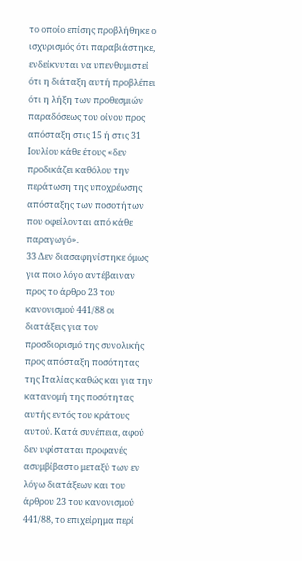το οποίο επίσης προβλήθηκε ο ισχυρισμός ότι παραβιάστηκε, ενδείκνυται να υπενθυμιστεί ότι η διάταξη αυτή προβλέπει ότι η λήξη των προθεσμιών παραδόσεως του οίνου προς απόσταξη στις 15 ή στις 31 Ιουλίου κάθε έτους «δεν προδικάζει καθόλου την περάτωση της υποχρέωσης απόσταξης των ποσοτήτων που οφείλονται από κάθε παραγωγό».
33 Δεν διασαφηνίστηκε όμως για ποιο λόγο αντέβαιναν προς το άρθρο 23 του κανονισμού 441/88 οι διατάξεις για τον προσδιορισμό της συνολικής προς απόσταξη ποσότητας της Ιταλίας καθώς και για την κατανομή της ποσότητας αυτής εντός του κράτους αυτού. Κατά συνέπεια, αφού δεν υφίσταται προφανές ασυμβίβαστο μεταξύ των εν λόγω διατάξεων και του άρθρου 23 του κανονισμού 441/88, το επιχείρημα περί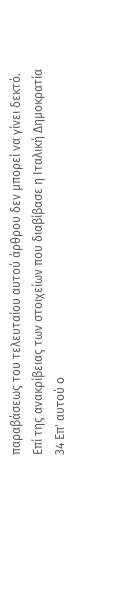παραβάσεως του τελευταίου αυτού άρθρου δεν μπορεί να γίνει δεκτό.
Επί της ανακρίβειας των στοιχείων που διαβίβασε η Ιταλική Δημοκρατία
34 Επ' αυτού ο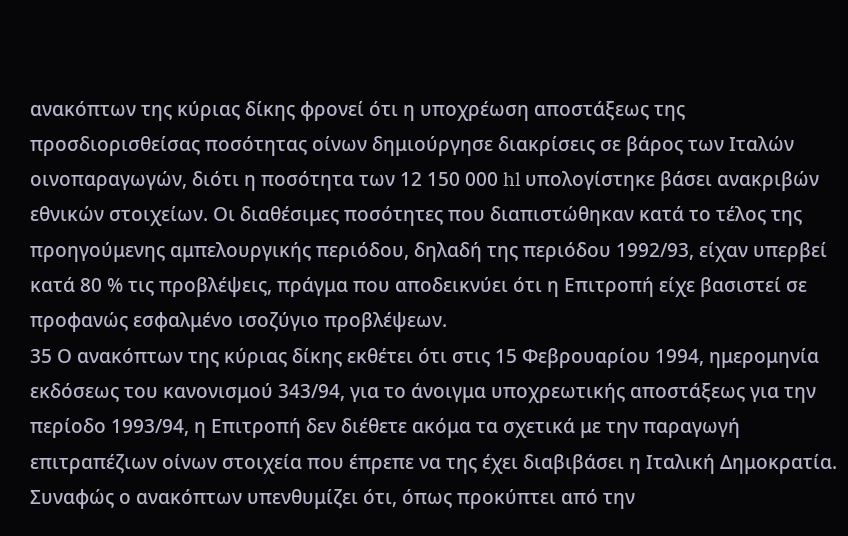ανακόπτων της κύριας δίκης φρονεί ότι η υποχρέωση αποστάξεως της προσδιορισθείσας ποσότητας οίνων δημιούργησε διακρίσεις σε βάρος των Ιταλών οινοπαραγωγών, διότι η ποσότητα των 12 150 000 hl υπολογίστηκε βάσει ανακριβών εθνικών στοιχείων. Οι διαθέσιμες ποσότητες που διαπιστώθηκαν κατά το τέλος της προηγούμενης αμπελουργικής περιόδου, δηλαδή της περιόδου 1992/93, είχαν υπερβεί κατά 80 % τις προβλέψεις, πράγμα που αποδεικνύει ότι η Επιτροπή είχε βασιστεί σε προφανώς εσφαλμένο ισοζύγιο προβλέψεων.
35 Ο ανακόπτων της κύριας δίκης εκθέτει ότι στις 15 Φεβρουαρίου 1994, ημερομηνία εκδόσεως του κανονισμού 343/94, για το άνοιγμα υποχρεωτικής αποστάξεως για την περίοδο 1993/94, η Επιτροπή δεν διέθετε ακόμα τα σχετικά με την παραγωγή επιτραπέζιων οίνων στοιχεία που έπρεπε να της έχει διαβιβάσει η Ιταλική Δημοκρατία. Συναφώς ο ανακόπτων υπενθυμίζει ότι, όπως προκύπτει από την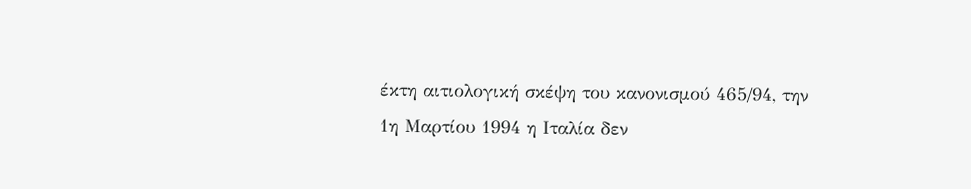έκτη αιτιολογική σκέψη του κανονισμού 465/94, την 1η Μαρτίου 1994 η Ιταλία δεν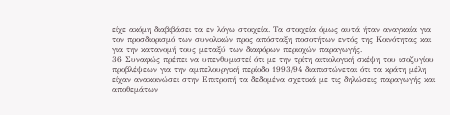είχε ακόμη διαβιβάσει τα εν λόγω στοιχεία. Τα στοιχεία όμως αυτά ήταν αναγκαία για τον προσδιορισμό των συνολικών προς απόσταξη ποσοτήτων εντός της Κοινότητας και για την κατανομή τους μεταξύ των διαφόρων περιοχών παραγωγής.
36 Συναφώς πρέπει να υπενθυμιστεί ότι με την τρίτη αιτιολογική σκέψη του ισοζυγίου προβλέψεων για την αμπελουργική περίοδο 1993/94 διαπιστώνεται ότι τα κράτη μέλη είχαν ανακοινώσει στην Επιτροπή τα δεδομένα σχετικά με τις δηλώσεις παραγωγής και αποθεμάτων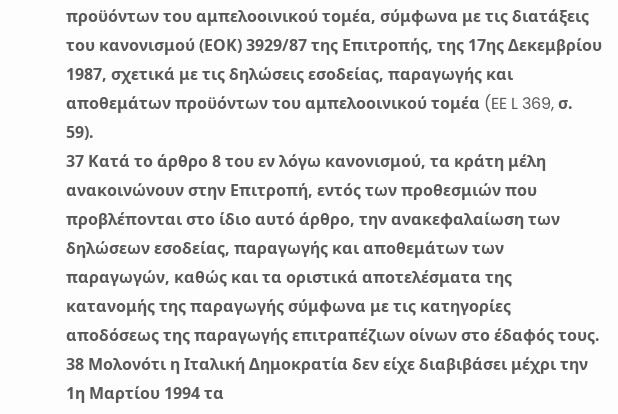προϋόντων του αμπελοοινικού τομέα, σύμφωνα με τις διατάξεις του κανονισμού (ΕΟΚ) 3929/87 της Επιτροπής, της 17ης Δεκεμβρίου 1987, σχετικά με τις δηλώσεις εσοδείας, παραγωγής και αποθεμάτων προϋόντων του αμπελοοινικού τομέα (EE L 369, σ. 59).
37 Κατά το άρθρο 8 του εν λόγω κανονισμού, τα κράτη μέλη ανακοινώνουν στην Επιτροπή, εντός των προθεσμιών που προβλέπονται στο ίδιο αυτό άρθρο, την ανακεφαλαίωση των δηλώσεων εσοδείας, παραγωγής και αποθεμάτων των παραγωγών, καθώς και τα οριστικά αποτελέσματα της κατανομής της παραγωγής σύμφωνα με τις κατηγορίες αποδόσεως της παραγωγής επιτραπέζιων οίνων στο έδαφός τους.
38 Μολονότι η Ιταλική Δημοκρατία δεν είχε διαβιβάσει μέχρι την 1η Μαρτίου 1994 τα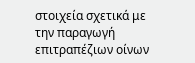στοιχεία σχετικά με την παραγωγή επιτραπέζιων οίνων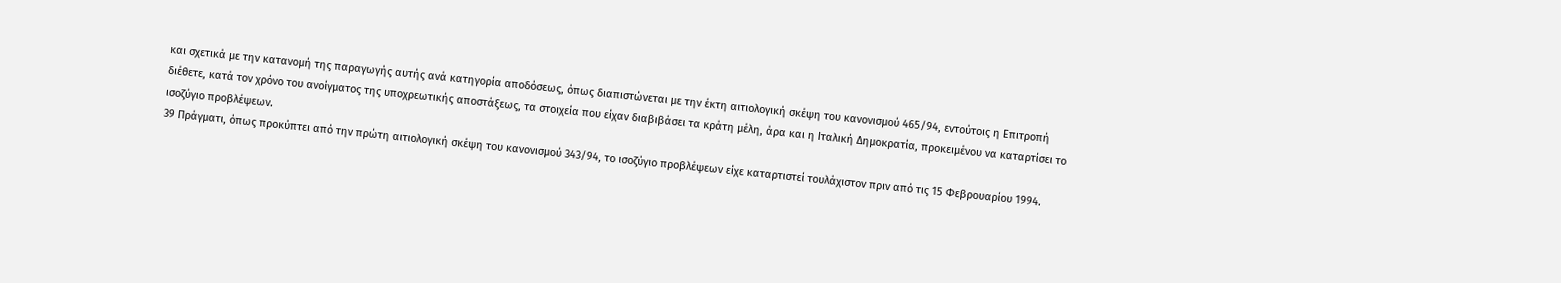και σχετικά με την κατανομή της παραγωγής αυτής ανά κατηγορία αποδόσεως, όπως διαπιστώνεται με την έκτη αιτιολογική σκέψη του κανονισμού 465/94, εντούτοις η Επιτροπή διέθετε, κατά τον χρόνο του ανοίγματος της υποχρεωτικής αποστάξεως, τα στοιχεία που είχαν διαβιβάσει τα κράτη μέλη, άρα και η Ιταλική Δημοκρατία, προκειμένου να καταρτίσει το ισοζύγιο προβλέψεων.
39 Πράγματι, όπως προκύπτει από την πρώτη αιτιολογική σκέψη του κανονισμού 343/94, το ισοζύγιο προβλέψεων είχε καταρτιστεί τουλάχιστον πριν από τις 15 Φεβρουαρίου 1994.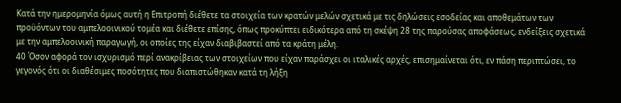Κατά την ημερομηνία όμως αυτή η Επιτροπή διέθετε τα στοιχεία των κρατών μελών σχετικά με τις δηλώσεις εσοδείας και αποθεμάτων των προϋόντων του αμπελοοινικού τομέα και διέθετε επίσης, όπως προκύπτει ειδικότερα από τη σκέψη 28 της παρούσας αποφάσεως, ενδείξεις σχετικά με την αμπελοοινική παραγωγή, οι οποίες της είχαν διαβιβαστεί από τα κράτη μέλη.
40 Όσον αφορά τον ισχυρισμό περί ανακρίβειας των στοιχείων που είχαν παράσχει οι ιταλικές αρχές, επισημαίνεται ότι, εν πάση περιπτώσει, το γεγονός ότι οι διαθέσιμες ποσότητες που διαπιστώθηκαν κατά τη λήξη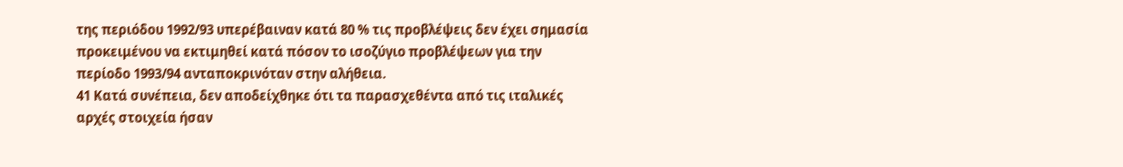της περιόδου 1992/93 υπερέβαιναν κατά 80 % τις προβλέψεις δεν έχει σημασία προκειμένου να εκτιμηθεί κατά πόσον το ισοζύγιο προβλέψεων για την περίοδο 1993/94 ανταποκρινόταν στην αλήθεια.
41 Κατά συνέπεια, δεν αποδείχθηκε ότι τα παρασχεθέντα από τις ιταλικές αρχές στοιχεία ήσαν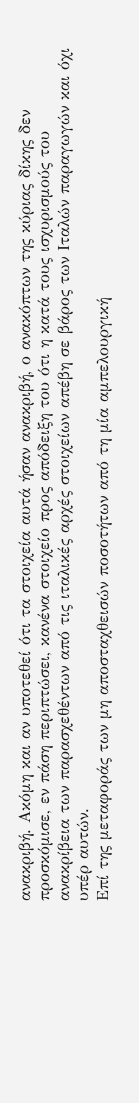ανακριβή. Ακόμη και αν υποτεθεί ότι τα στοιχεία αυτά ήσαν ανακριβή, ο ανακόπτων της κύριας δίκης δεν προσκόμισε, εν πάση περιπτώσει, κανένα στοιχείο προς απόδειξη του ότι η κατά τους ισχυρισμούς του ανακρίβεια των παρασχεθέντων από τις ιταλικές αρχές στοιχείων απέβη σε βάρος των Ιταλών παραγωγών και όχι υπέρ αυτών.
Επί της μεταφοράς των μη αποσταχθεισών ποσοτήτων από τη μία αμπελουργική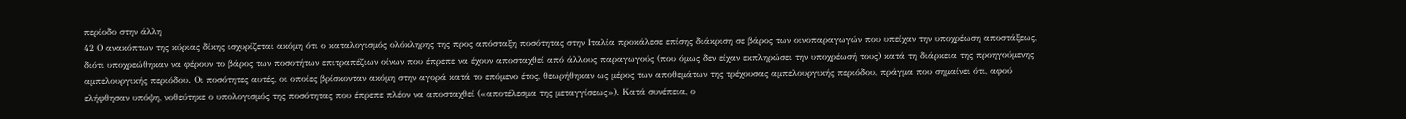περίοδο στην άλλη
42 Ο ανακόπτων της κύριας δίκης ισχυρίζεται ακόμη ότι ο καταλογισμός ολόκληρης της προς απόσταξη ποσότητας στην Ιταλία προκάλεσε επίσης διάκριση σε βάρος των οινοπαραγωγών που υπείχαν την υποχρέωση αποστάξεως, διότι υποχρεώθηκαν να φέρουν το βάρος των ποσοτήτων επιτραπέζιων οίνων που έπρεπε να έχουν αποσταχθεί από άλλους παραγωγούς (που όμως δεν είχαν εκπληρώσει την υποχρέωσή τους) κατά τη διάρκεια της προηγούμενης αμπελουργικής περιόδου. Οι ποσότητες αυτές, οι οποίες βρίσκονταν ακόμη στην αγορά κατά το επόμενο έτος, θεωρήθηκαν ως μέρος των αποθεμάτων της τρέχουσας αμπελουργικής περιόδου, πράγμα που σημαίνει ότι, αφού ελήφθησαν υπόψη, νοθεύτηκε ο υπολογισμός της ποσότητας που έπρεπε πλέον να αποσταχθεί («αποτέλεσμα της μεταγγίσεως»). Κατά συνέπεια, ο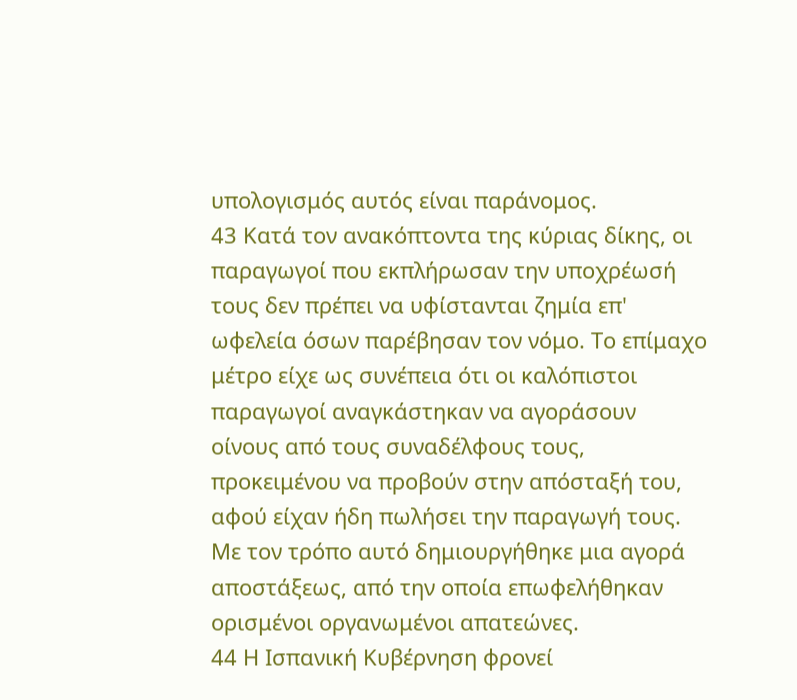υπολογισμός αυτός είναι παράνομος.
43 Κατά τον ανακόπτοντα της κύριας δίκης, οι παραγωγοί που εκπλήρωσαν την υποχρέωσή τους δεν πρέπει να υφίστανται ζημία επ' ωφελεία όσων παρέβησαν τον νόμο. Το επίμαχο μέτρο είχε ως συνέπεια ότι οι καλόπιστοι παραγωγοί αναγκάστηκαν να αγοράσουν οίνους από τους συναδέλφους τους, προκειμένου να προβούν στην απόσταξή του, αφού είχαν ήδη πωλήσει την παραγωγή τους. Με τον τρόπο αυτό δημιουργήθηκε μια αγορά αποστάξεως, από την οποία επωφελήθηκαν ορισμένοι οργανωμένοι απατεώνες.
44 Η Ισπανική Κυβέρνηση φρονεί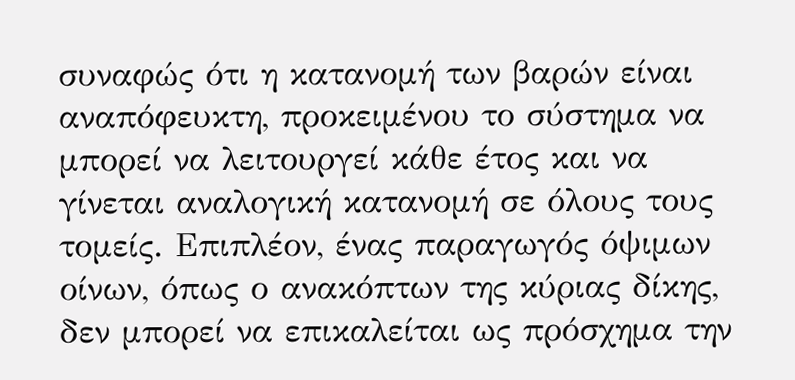συναφώς ότι η κατανομή των βαρών είναι αναπόφευκτη, προκειμένου το σύστημα να μπορεί να λειτουργεί κάθε έτος και να γίνεται αναλογική κατανομή σε όλους τους τομείς. Επιπλέον, ένας παραγωγός όψιμων οίνων, όπως ο ανακόπτων της κύριας δίκης, δεν μπορεί να επικαλείται ως πρόσχημα την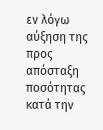εν λόγω αύξηση της προς απόσταξη ποσότητας κατά την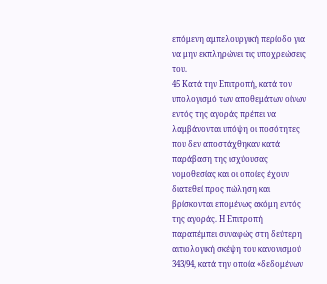επόμενη αμπελουργική περίοδο για να μην εκπληρώνει τις υποχρεώσεις του.
45 Κατά την Επιτροπή, κατά τον υπολογισμό των αποθεμάτων οίνων εντός της αγοράς πρέπει να λαμβάνονται υπόψη οι ποσότητες που δεν αποστάχθηκαν κατά παράβαση της ισχύουσας νομοθεσίας και οι οποίες έχουν διατεθεί προς πώληση και βρίσκονται επομένως ακόμη εντός της αγοράς. Η Επιτροπή παραπέμπει συναφώς στη δεύτερη αιτιολογική σκέψη του κανονισμού 343/94, κατά την οποία «δεδομένων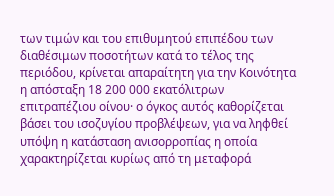των τιμών και του επιθυμητού επιπέδου των διαθέσιμων ποσοτήτων κατά το τέλος της περιόδου, κρίνεται απαραίτητη για την Κοινότητα η απόσταξη 18 200 000 εκατόλιτρων επιτραπέζιου οίνου· ο όγκος αυτός καθορίζεται βάσει του ισοζυγίου προβλέψεων, για να ληφθεί υπόψη η κατάσταση ανισορροπίας η οποία χαρακτηρίζεται κυρίως από τη μεταφορά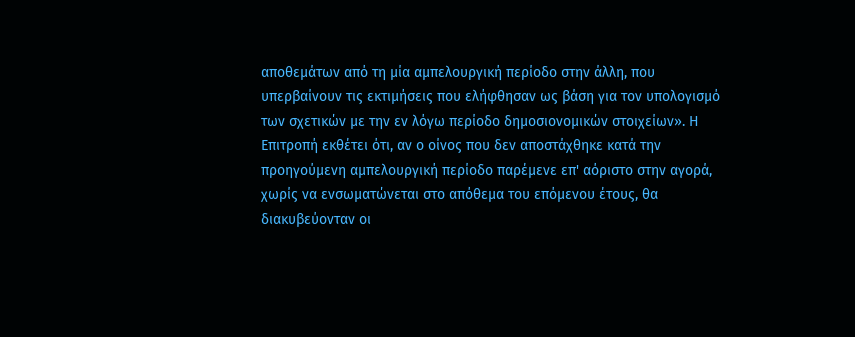αποθεμάτων από τη μία αμπελουργική περίοδο στην άλλη, που υπερβαίνουν τις εκτιμήσεις που ελήφθησαν ως βάση για τον υπολογισμό των σχετικών με την εν λόγω περίοδο δημοσιονομικών στοιχείων». Η Επιτροπή εκθέτει ότι, αν ο οίνος που δεν αποστάχθηκε κατά την προηγούμενη αμπελουργική περίοδο παρέμενε επ' αόριστο στην αγορά, χωρίς να ενσωματώνεται στο απόθεμα του επόμενου έτους, θα διακυβεύονταν οι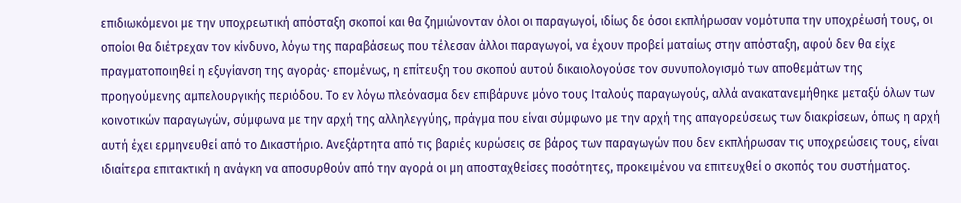επιδιωκόμενοι με την υποχρεωτική απόσταξη σκοποί και θα ζημιώνονταν όλοι οι παραγωγοί, ιδίως δε όσοι εκπλήρωσαν νομότυπα την υποχρέωσή τους, οι οποίοι θα διέτρεχαν τον κίνδυνο, λόγω της παραβάσεως που τέλεσαν άλλοι παραγωγοί, να έχουν προβεί ματαίως στην απόσταξη, αφού δεν θα είχε πραγματοποιηθεί η εξυγίανση της αγοράς· επομένως, η επίτευξη του σκοπού αυτού δικαιολογούσε τον συνυπολογισμό των αποθεμάτων της προηγούμενης αμπελουργικής περιόδου. Το εν λόγω πλεόνασμα δεν επιβάρυνε μόνο τους Ιταλούς παραγωγούς, αλλά ανακατανεμήθηκε μεταξύ όλων των κοινοτικών παραγωγών, σύμφωνα με την αρχή της αλληλεγγύης, πράγμα που είναι σύμφωνο με την αρχή της απαγορεύσεως των διακρίσεων, όπως η αρχή αυτή έχει ερμηνευθεί από το Δικαστήριο. Ανεξάρτητα από τις βαριές κυρώσεις σε βάρος των παραγωγών που δεν εκπλήρωσαν τις υποχρεώσεις τους, είναι ιδιαίτερα επιτακτική η ανάγκη να αποσυρθούν από την αγορά οι μη αποσταχθείσες ποσότητες, προκειμένου να επιτευχθεί ο σκοπός του συστήματος.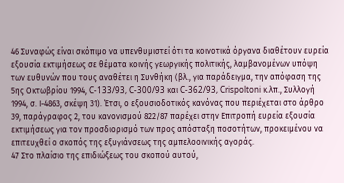46 Συναφώς είναι σκόπιμο να υπενθυμιστεί ότι τα κοινοτικά όργανα διαθέτουν ευρεία εξουσία εκτιμήσεως σε θέματα κοινής γεωργικής πολιτικής, λαμβανομένων υπόψη των ευθυνών που τους αναθέτει η Συνθήκη (βλ., για παράδειγμα, την απόφαση της 5ης Οκτωβρίου 1994, C-133/93, C-300/93 και C-362/93, Crispoltoni κ.λπ., Συλλογή 1994, σ. Ι-4863, σκέψη 31). Έτσι, ο εξουσιοδοτικός κανόνας που περιέχεται στο άρθρο 39, παράγραφος 2, του κανονισμού 822/87 παρέχει στην Επιτροπή ευρεία εξουσία εκτιμήσεως για τον προσδιορισμό των προς απόσταξη ποσοτήτων, προκειμένου να επιτευχθεί ο σκοπός της εξυγιάνσεως της αμπελοοινικής αγοράς.
47 Στο πλαίσιο της επιδιώξεως του σκοπού αυτού,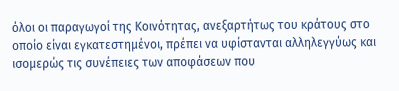όλοι οι παραγωγοί της Κοινότητας, ανεξαρτήτως του κράτους στο οποίο είναι εγκατεστημένοι, πρέπει να υφίστανται αλληλεγγύως και ισομερώς τις συνέπειες των αποφάσεων που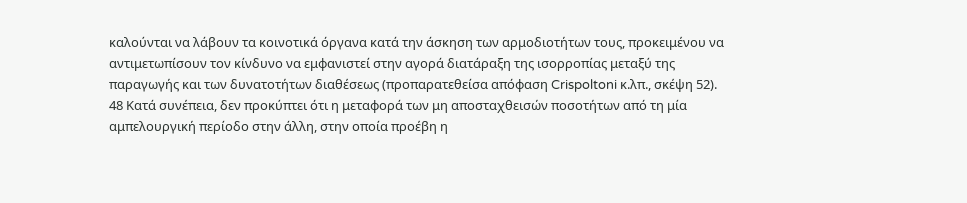καλούνται να λάβουν τα κοινοτικά όργανα κατά την άσκηση των αρμοδιοτήτων τους, προκειμένου να αντιμετωπίσουν τον κίνδυνο να εμφανιστεί στην αγορά διατάραξη της ισορροπίας μεταξύ της παραγωγής και των δυνατοτήτων διαθέσεως (προπαρατεθείσα απόφαση Crispoltoni κ.λπ., σκέψη 52).
48 Κατά συνέπεια, δεν προκύπτει ότι η μεταφορά των μη αποσταχθεισών ποσοτήτων από τη μία αμπελουργική περίοδο στην άλλη, στην οποία προέβη η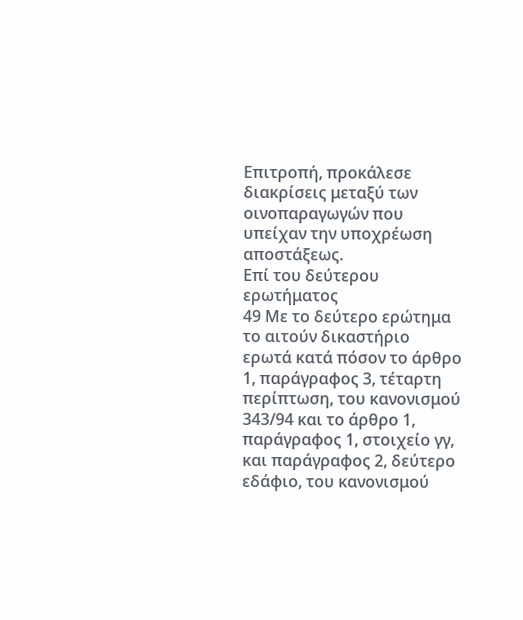Επιτροπή, προκάλεσε διακρίσεις μεταξύ των οινοπαραγωγών που υπείχαν την υποχρέωση αποστάξεως.
Επί του δεύτερου ερωτήματος
49 Με το δεύτερο ερώτημα το αιτούν δικαστήριο ερωτά κατά πόσον το άρθρο 1, παράγραφος 3, τέταρτη περίπτωση, του κανονισμού 343/94 και το άρθρο 1, παράγραφος 1, στοιχείο γγ, και παράγραφος 2, δεύτερο εδάφιο, του κανονισμού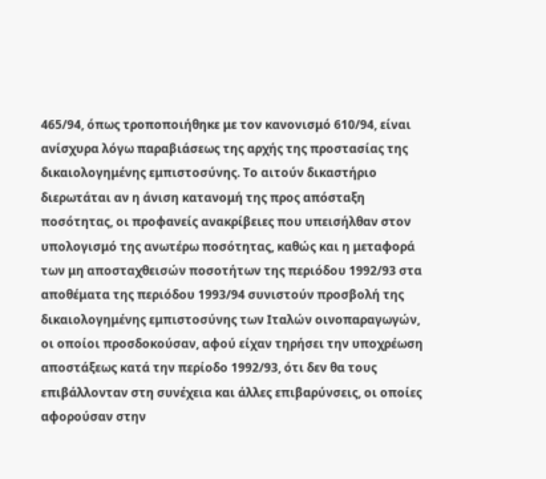465/94, όπως τροποποιήθηκε με τον κανονισμό 610/94, είναι ανίσχυρα λόγω παραβιάσεως της αρχής της προστασίας της δικαιολογημένης εμπιστοσύνης. Το αιτούν δικαστήριο διερωτάται αν η άνιση κατανομή της προς απόσταξη ποσότητας, οι προφανείς ανακρίβειες που υπεισήλθαν στον υπολογισμό της ανωτέρω ποσότητας, καθώς και η μεταφορά των μη αποσταχθεισών ποσοτήτων της περιόδου 1992/93 στα αποθέματα της περιόδου 1993/94 συνιστούν προσβολή της δικαιολογημένης εμπιστοσύνης των Ιταλών οινοπαραγωγών, οι οποίοι προσδοκούσαν, αφού είχαν τηρήσει την υποχρέωση αποστάξεως κατά την περίοδο 1992/93, ότι δεν θα τους επιβάλλονταν στη συνέχεια και άλλες επιβαρύνσεις, οι οποίες αφορούσαν στην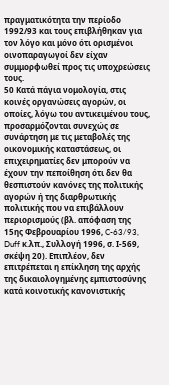πραγματικότητα την περίοδο 1992/93 και τους επιβλήθηκαν για τον λόγο και μόνο ότι ορισμένοι οινοπαραγωγοί δεν είχαν συμμορφωθεί προς τις υποχρεώσεις τους.
50 Κατά πάγια νομολογία, στις κοινές οργανώσεις αγορών, οι οποίες, λόγω του αντικειμένου τους, προσαρμόζονται συνεχώς σε συνάρτηση με τις μεταβολές της οικονομικής καταστάσεως, οι επιχειρηματίες δεν μπορούν να έχουν την πεποίθηση ότι δεν θα θεσπιστούν κανόνες της πολιτικής αγορών ή της διαρθρωτικής πολιτικής που να επιβάλλουν περιορισμούς (βλ. απόφαση της 15ης Φεβρουαρίου 1996, C-63/93, Duff κ.λπ., Συλλογή 1996, σ. Ι-569, σκέψη 20). Επιπλέον, δεν επιτρέπεται η επίκληση της αρχής της δικαιολογημένης εμπιστοσύνης κατά κοινοτικής κανονιστικής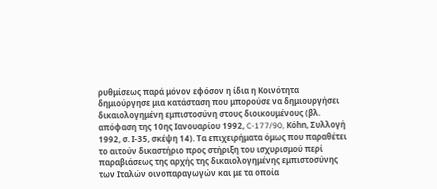ρυθμίσεως παρά μόνον εφόσον η ίδια η Κοινότητα δημιούργησε μια κατάσταση που μπορούσε να δημιουργήσει δικαιολογημένη εμπιστοσύνη στους διοικουμένους (βλ. απόφαση της 10ης Ιανουαρίου 1992, C-177/90, Kόhn, Συλλογή 1992, σ. Ι-35, σκέψη 14). Τα επιχειρήματα όμως που παραθέτει το αιτούν δικαστήριο προς στήριξη του ισχυρισμού περί παραβιάσεως της αρχής της δικαιολογημένης εμπιστοσύνης των Ιταλών οινοπαραγωγών και με τα οποία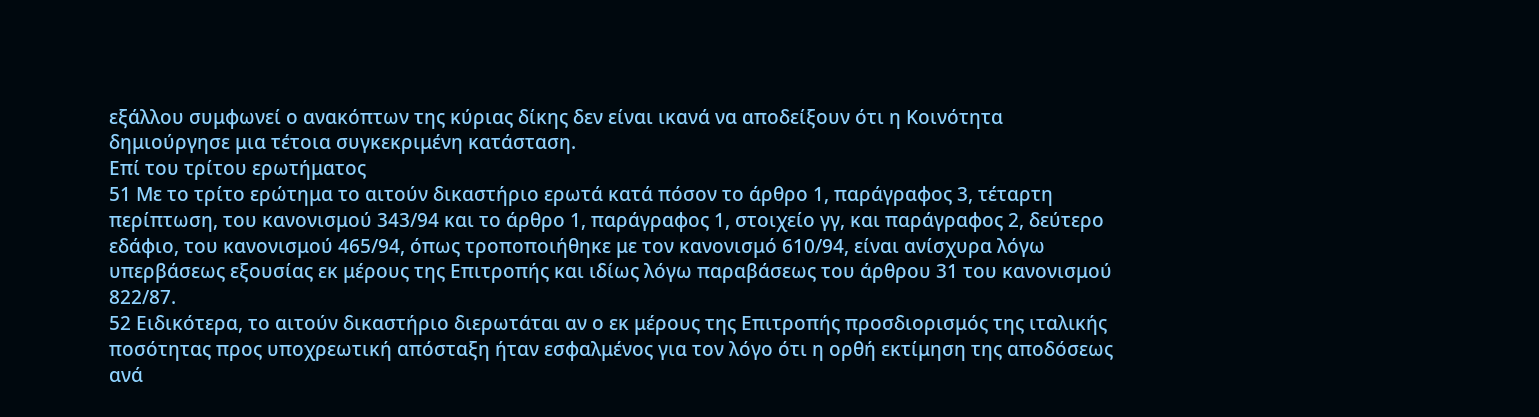εξάλλου συμφωνεί ο ανακόπτων της κύριας δίκης δεν είναι ικανά να αποδείξουν ότι η Κοινότητα δημιούργησε μια τέτοια συγκεκριμένη κατάσταση.
Επί του τρίτου ερωτήματος
51 Με το τρίτο ερώτημα το αιτούν δικαστήριο ερωτά κατά πόσον το άρθρο 1, παράγραφος 3, τέταρτη περίπτωση, του κανονισμού 343/94 και το άρθρο 1, παράγραφος 1, στοιχείο γγ, και παράγραφος 2, δεύτερο εδάφιο, του κανονισμού 465/94, όπως τροποποιήθηκε με τον κανονισμό 610/94, είναι ανίσχυρα λόγω υπερβάσεως εξουσίας εκ μέρους της Επιτροπής και ιδίως λόγω παραβάσεως του άρθρου 31 του κανονισμού 822/87.
52 Ειδικότερα, το αιτούν δικαστήριο διερωτάται αν ο εκ μέρους της Επιτροπής προσδιορισμός της ιταλικής ποσότητας προς υποχρεωτική απόσταξη ήταν εσφαλμένος για τον λόγο ότι η ορθή εκτίμηση της αποδόσεως ανά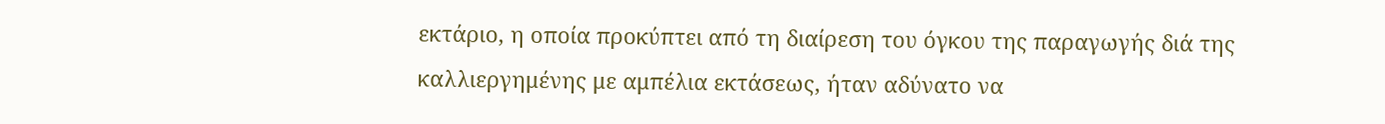εκτάριο, η οποία προκύπτει από τη διαίρεση του όγκου της παραγωγής διά της καλλιεργημένης με αμπέλια εκτάσεως, ήταν αδύνατο να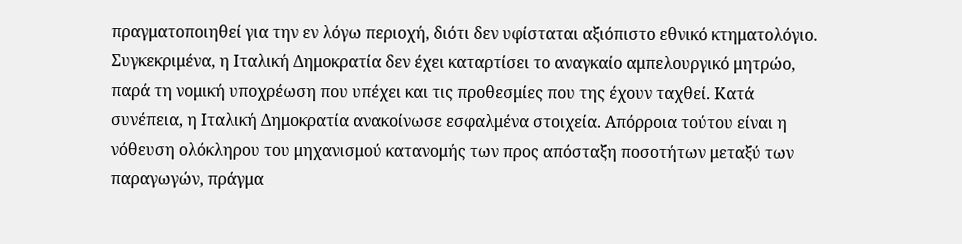πραγματοποιηθεί για την εν λόγω περιοχή, διότι δεν υφίσταται αξιόπιστο εθνικό κτηματολόγιο. Συγκεκριμένα, η Ιταλική Δημοκρατία δεν έχει καταρτίσει το αναγκαίο αμπελουργικό μητρώο, παρά τη νομική υποχρέωση που υπέχει και τις προθεσμίες που της έχουν ταχθεί. Κατά συνέπεια, η Ιταλική Δημοκρατία ανακοίνωσε εσφαλμένα στοιχεία. Απόρροια τούτου είναι η νόθευση ολόκληρου του μηχανισμού κατανομής των προς απόσταξη ποσοτήτων μεταξύ των παραγωγών, πράγμα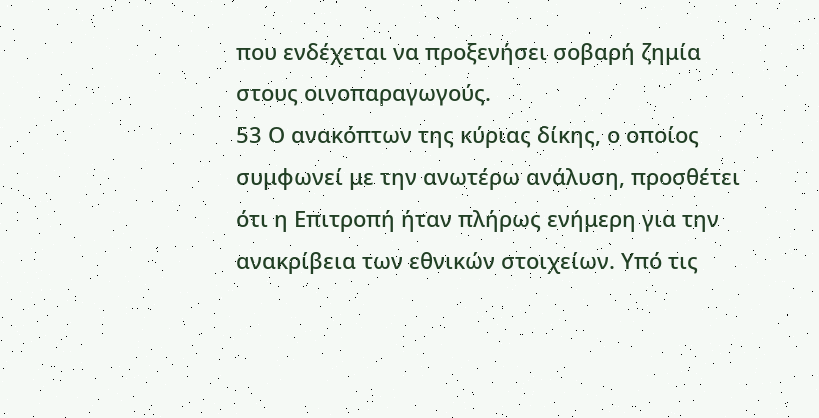που ενδέχεται να προξενήσει σοβαρή ζημία στους οινοπαραγωγούς.
53 Ο ανακόπτων της κύριας δίκης, ο οποίος συμφωνεί με την ανωτέρω ανάλυση, προσθέτει ότι η Επιτροπή ήταν πλήρως ενήμερη για την ανακρίβεια των εθνικών στοιχείων. Υπό τις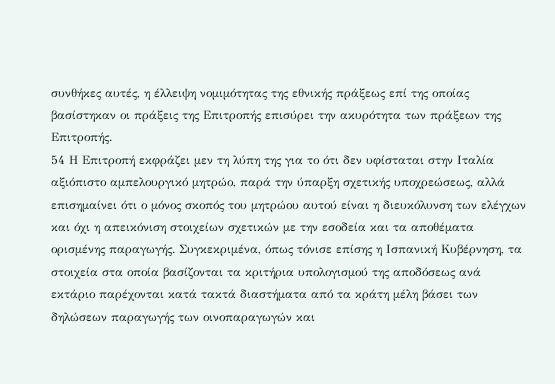συνθήκες αυτές, η έλλειψη νομιμότητας της εθνικής πράξεως επί της οποίας βασίστηκαν οι πράξεις της Επιτροπής επισύρει την ακυρότητα των πράξεων της Επιτροπής.
54 Η Επιτροπή εκφράζει μεν τη λύπη της για το ότι δεν υφίσταται στην Ιταλία αξιόπιστο αμπελουργικό μητρώο, παρά την ύπαρξη σχετικής υποχρεώσεως, αλλά επισημαίνει ότι ο μόνος σκοπός του μητρώου αυτού είναι η διευκόλυνση των ελέγχων και όχι η απεικόνιση στοιχείων σχετικών με την εσοδεία και τα αποθέματα ορισμένης παραγωγής. Συγκεκριμένα, όπως τόνισε επίσης η Ισπανική Κυβέρνηση, τα στοιχεία στα οποία βασίζονται τα κριτήρια υπολογισμού της αποδόσεως ανά εκτάριο παρέχονται κατά τακτά διαστήματα από τα κράτη μέλη βάσει των δηλώσεων παραγωγής των οινοπαραγωγών και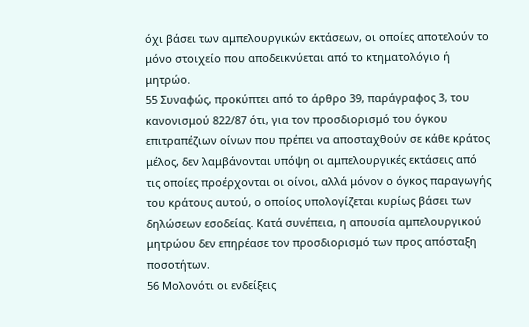όχι βάσει των αμπελουργικών εκτάσεων, οι οποίες αποτελούν το μόνο στοιχείο που αποδεικνύεται από το κτηματολόγιο ή μητρώο.
55 Συναφώς, προκύπτει από το άρθρο 39, παράγραφος 3, του κανονισμού 822/87 ότι, για τον προσδιορισμό του όγκου επιτραπέζιων οίνων που πρέπει να αποσταχθούν σε κάθε κράτος μέλος, δεν λαμβάνονται υπόψη οι αμπελουργικές εκτάσεις από τις οποίες προέρχονται οι οίνοι, αλλά μόνον ο όγκος παραγωγής του κράτους αυτού, ο οποίος υπολογίζεται κυρίως βάσει των δηλώσεων εσοδείας. Κατά συνέπεια, η απουσία αμπελουργικού μητρώου δεν επηρέασε τον προσδιορισμό των προς απόσταξη ποσοτήτων.
56 Μολονότι οι ενδείξεις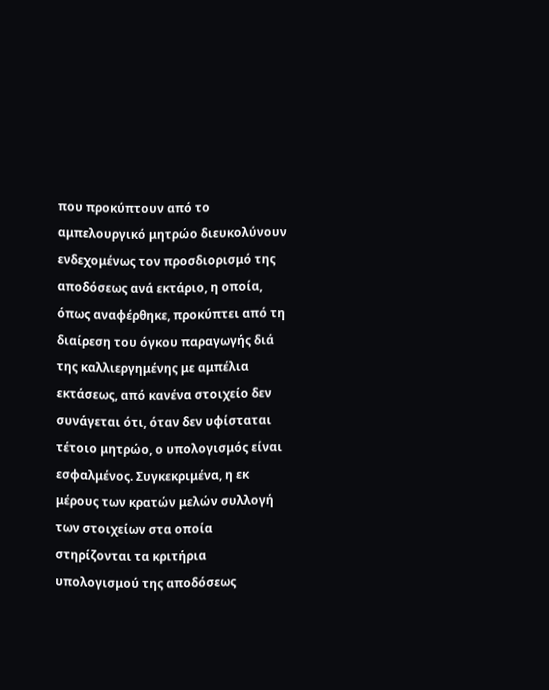που προκύπτουν από το αμπελουργικό μητρώο διευκολύνουν ενδεχομένως τον προσδιορισμό της αποδόσεως ανά εκτάριο, η οποία, όπως αναφέρθηκε, προκύπτει από τη διαίρεση του όγκου παραγωγής διά της καλλιεργημένης με αμπέλια εκτάσεως, από κανένα στοιχείο δεν συνάγεται ότι, όταν δεν υφίσταται τέτοιο μητρώο, ο υπολογισμός είναι εσφαλμένος. Συγκεκριμένα, η εκ μέρους των κρατών μελών συλλογή των στοιχείων στα οποία στηρίζονται τα κριτήρια υπολογισμού της αποδόσεως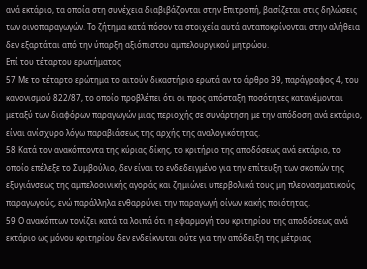ανά εκτάριο, τα οποία στη συνέχεια διαβιβάζονται στην Επιτροπή, βασίζεται στις δηλώσεις των οινοπαραγωγών. Το ζήτημα κατά πόσον τα στοιχεία αυτά ανταποκρίνονται στην αλήθεια δεν εξαρτάται από την ύπαρξη αξιόπιστου αμπελουργικού μητρώου.
Επί του τέταρτου ερωτήματος
57 Με το τέταρτο ερώτημα το αιτούν δικαστήριο ερωτά αν το άρθρο 39, παράγραφος 4, του κανονισμού 822/87, το οποίο προβλέπει ότι οι προς απόσταξη ποσότητες κατανέμονται μεταξύ των διαφόρων παραγωγών μιας περιοχής σε συνάρτηση με την απόδοση ανά εκτάριο, είναι ανίσχυρο λόγω παραβιάσεως της αρχής της αναλογικότητας.
58 Κατά τον ανακόπτοντα της κύριας δίκης, το κριτήριο της αποδόσεως ανά εκτάριο, το οποίο επέλεξε το Συμβούλιο, δεν είναι το ενδεδειγμένο για την επίτευξη των σκοπών της εξυγιάνσεως της αμπελοοινικής αγοράς και ζημιώνει υπερβολικά τους μη πλεονασματικούς παραγωγούς, ενώ παράλληλα ενθαρρύνει την παραγωγή οίνων κακής ποιότητας.
59 Ο ανακόπτων τονίζει κατά τα λοιπά ότι η εφαρμογή του κριτηρίου της αποδόσεως ανά εκτάριο ως μόνου κριτηρίου δεν ενδείκνυται ούτε για την απόδειξη της μέτριας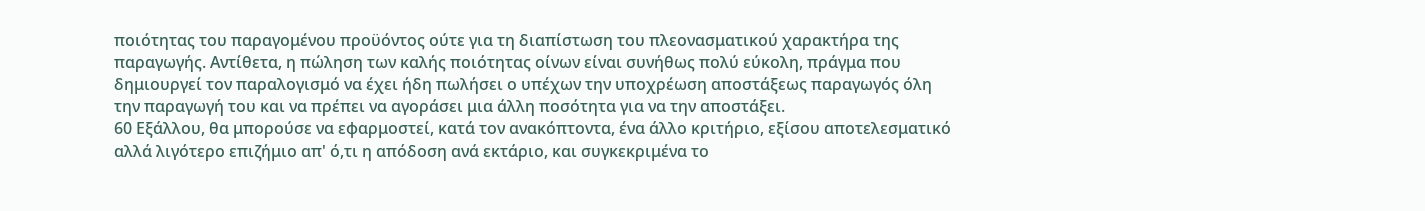ποιότητας του παραγομένου προϋόντος ούτε για τη διαπίστωση του πλεονασματικού χαρακτήρα της παραγωγής. Αντίθετα, η πώληση των καλής ποιότητας οίνων είναι συνήθως πολύ εύκολη, πράγμα που δημιουργεί τον παραλογισμό να έχει ήδη πωλήσει ο υπέχων την υποχρέωση αποστάξεως παραγωγός όλη την παραγωγή του και να πρέπει να αγοράσει μια άλλη ποσότητα για να την αποστάξει.
60 Εξάλλου, θα μπορούσε να εφαρμοστεί, κατά τον ανακόπτοντα, ένα άλλο κριτήριο, εξίσου αποτελεσματικό αλλά λιγότερο επιζήμιο απ' ό,τι η απόδοση ανά εκτάριο, και συγκεκριμένα το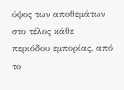ύψος των αποθεμάτων στο τέλος κάθε περιόδου εμπορίας, από το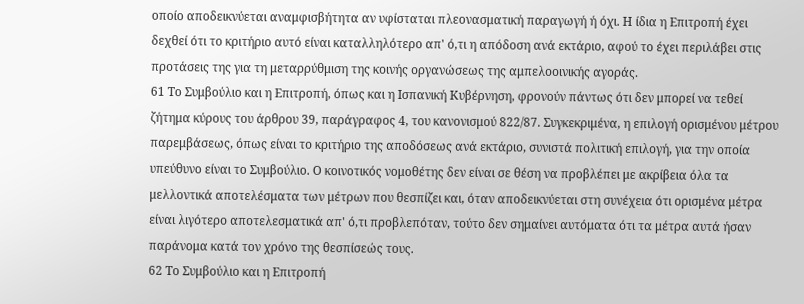οποίο αποδεικνύεται αναμφισβήτητα αν υφίσταται πλεονασματική παραγωγή ή όχι. Η ίδια η Επιτροπή έχει δεχθεί ότι το κριτήριο αυτό είναι καταλληλότερο απ' ό,τι η απόδοση ανά εκτάριο, αφού το έχει περιλάβει στις προτάσεις της για τη μεταρρύθμιση της κοινής οργανώσεως της αμπελοοινικής αγοράς.
61 Το Συμβούλιο και η Επιτροπή, όπως και η Ισπανική Κυβέρνηση, φρονούν πάντως ότι δεν μπορεί να τεθεί ζήτημα κύρους του άρθρου 39, παράγραφος 4, του κανονισμού 822/87. Συγκεκριμένα, η επιλογή ορισμένου μέτρου παρεμβάσεως, όπως είναι το κριτήριο της αποδόσεως ανά εκτάριο, συνιστά πολιτική επιλογή, για την οποία υπεύθυνο είναι το Συμβούλιο. Ο κοινοτικός νομοθέτης δεν είναι σε θέση να προβλέπει με ακρίβεια όλα τα μελλοντικά αποτελέσματα των μέτρων που θεσπίζει και, όταν αποδεικνύεται στη συνέχεια ότι ορισμένα μέτρα είναι λιγότερο αποτελεσματικά απ' ό,τι προβλεπόταν, τούτο δεν σημαίνει αυτόματα ότι τα μέτρα αυτά ήσαν παράνομα κατά τον χρόνο της θεσπίσεώς τους.
62 Το Συμβούλιο και η Επιτροπή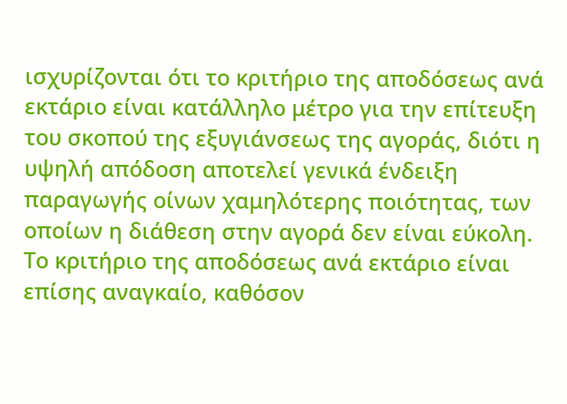ισχυρίζονται ότι το κριτήριο της αποδόσεως ανά εκτάριο είναι κατάλληλο μέτρο για την επίτευξη του σκοπού της εξυγιάνσεως της αγοράς, διότι η υψηλή απόδοση αποτελεί γενικά ένδειξη παραγωγής οίνων χαμηλότερης ποιότητας, των οποίων η διάθεση στην αγορά δεν είναι εύκολη. Το κριτήριο της αποδόσεως ανά εκτάριο είναι επίσης αναγκαίο, καθόσον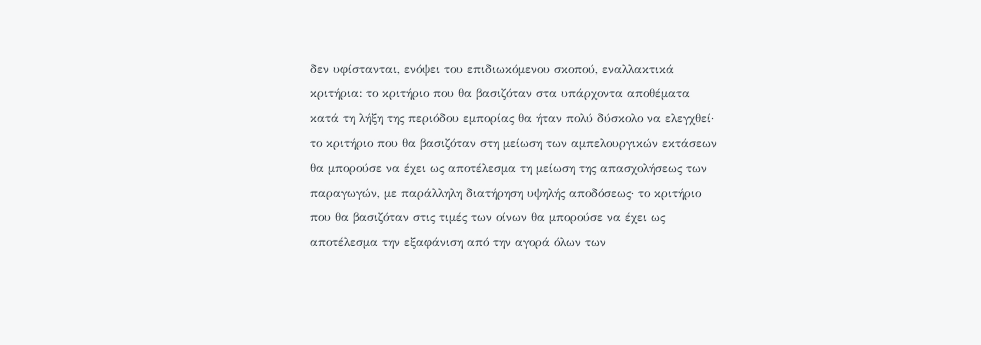δεν υφίστανται, ενόψει του επιδιωκόμενου σκοπού, εναλλακτικά κριτήρια: το κριτήριο που θα βασιζόταν στα υπάρχοντα αποθέματα κατά τη λήξη της περιόδου εμπορίας θα ήταν πολύ δύσκολο να ελεγχθεί· το κριτήριο που θα βασιζόταν στη μείωση των αμπελουργικών εκτάσεων θα μπορούσε να έχει ως αποτέλεσμα τη μείωση της απασχολήσεως των παραγωγών, με παράλληλη διατήρηση υψηλής αποδόσεως· το κριτήριο που θα βασιζόταν στις τιμές των οίνων θα μπορούσε να έχει ως αποτέλεσμα την εξαφάνιση από την αγορά όλων των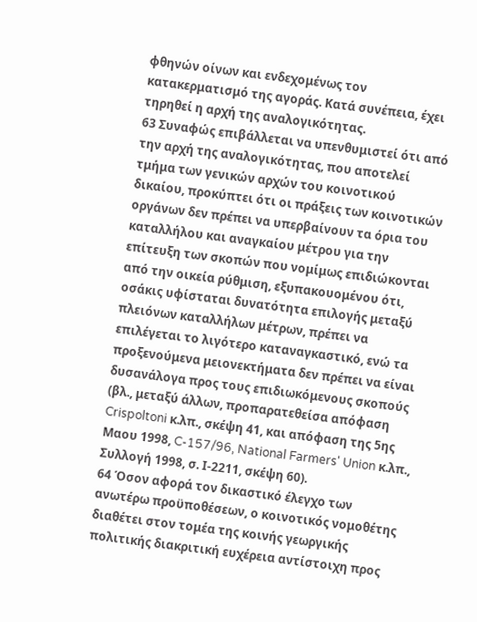φθηνών οίνων και ενδεχομένως τον κατακερματισμό της αγοράς. Κατά συνέπεια, έχει τηρηθεί η αρχή της αναλογικότητας.
63 Συναφώς επιβάλλεται να υπενθυμιστεί ότι από την αρχή της αναλογικότητας, που αποτελεί τμήμα των γενικών αρχών του κοινοτικού δικαίου, προκύπτει ότι οι πράξεις των κοινοτικών οργάνων δεν πρέπει να υπερβαίνουν τα όρια του καταλλήλου και αναγκαίου μέτρου για την επίτευξη των σκοπών που νομίμως επιδιώκονται από την οικεία ρύθμιση, εξυπακουομένου ότι, οσάκις υφίσταται δυνατότητα επιλογής μεταξύ πλειόνων καταλλήλων μέτρων, πρέπει να επιλέγεται το λιγότερο καταναγκαστικό, ενώ τα προξενούμενα μειονεκτήματα δεν πρέπει να είναι δυσανάλογα προς τους επιδιωκόμενους σκοπούς (βλ., μεταξύ άλλων, προπαρατεθείσα απόφαση Crispoltoni κ.λπ., σκέψη 41, και απόφαση της 5ης Μαου 1998, C-157/96, National Farmers' Union κ.λπ., Συλλογή 1998, σ. Ι-2211, σκέψη 60).
64 Όσον αφορά τον δικαστικό έλεγχο των ανωτέρω προϋποθέσεων, ο κοινοτικός νομοθέτης διαθέτει στον τομέα της κοινής γεωργικής πολιτικής διακριτική ευχέρεια αντίστοιχη προς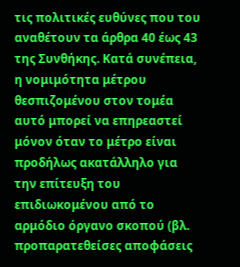τις πολιτικές ευθύνες που του αναθέτουν τα άρθρα 40 έως 43 της Συνθήκης. Κατά συνέπεια, η νομιμότητα μέτρου θεσπιζομένου στον τομέα αυτό μπορεί να επηρεαστεί μόνον όταν το μέτρο είναι προδήλως ακατάλληλο για την επίτευξη του επιδιωκομένου από το αρμόδιο όργανο σκοπού (βλ. προπαρατεθείσες αποφάσεις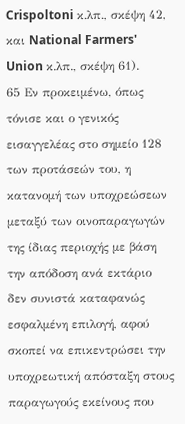Crispoltoni κ.λπ., σκέψη 42, και National Farmers' Union κ.λπ., σκέψη 61).
65 Εν προκειμένω, όπως τόνισε και ο γενικός εισαγγελέας στο σημείο 128 των προτάσεών του, η κατανομή των υποχρεώσεων μεταξύ των οινοπαραγωγών της ίδιας περιοχής με βάση την απόδοση ανά εκτάριο δεν συνιστά καταφανώς εσφαλμένη επιλογή, αφού σκοπεί να επικεντρώσει την υποχρεωτική απόσταξη στους παραγωγούς εκείνους που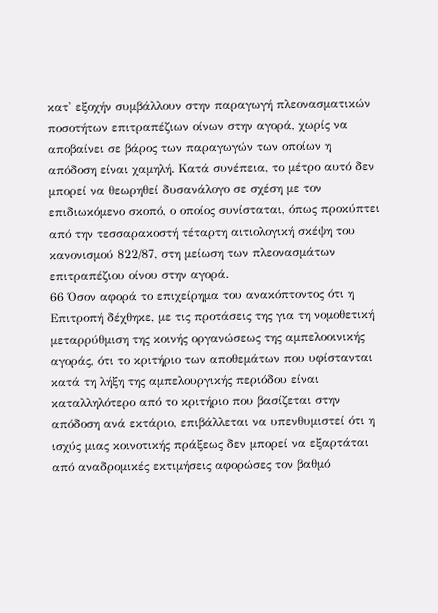κατ' εξοχήν συμβάλλουν στην παραγωγή πλεονασματικών ποσοτήτων επιτραπέζιων οίνων στην αγορά, χωρίς να αποβαίνει σε βάρος των παραγωγών των οποίων η απόδοση είναι χαμηλή. Κατά συνέπεια, το μέτρο αυτό δεν μπορεί να θεωρηθεί δυσανάλογο σε σχέση με τον επιδιωκόμενο σκοπό, ο οποίος συνίσταται, όπως προκύπτει από την τεσσαρακοστή τέταρτη αιτιολογική σκέψη του κανονισμού 822/87, στη μείωση των πλεονασμάτων επιτραπέζιου οίνου στην αγορά.
66 Όσον αφορά το επιχείρημα του ανακόπτοντος ότι η Επιτροπή δέχθηκε, με τις προτάσεις της για τη νομοθετική μεταρρύθμιση της κοινής οργανώσεως της αμπελοοινικής αγοράς, ότι το κριτήριο των αποθεμάτων που υφίστανται κατά τη λήξη της αμπελουργικής περιόδου είναι καταλληλότερο από το κριτήριο που βασίζεται στην απόδοση ανά εκτάριο, επιβάλλεται να υπενθυμιστεί ότι η ισχύς μιας κοινοτικής πράξεως δεν μπορεί να εξαρτάται από αναδρομικές εκτιμήσεις αφορώσες τον βαθμό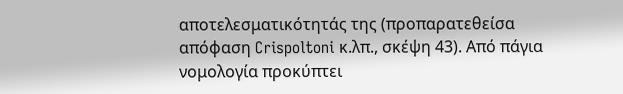αποτελεσματικότητάς της (προπαρατεθείσα απόφαση Crispoltoni κ.λπ., σκέψη 43). Από πάγια νομολογία προκύπτει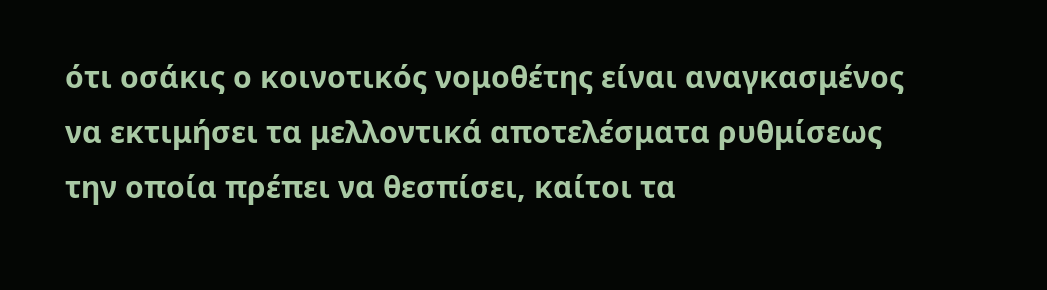ότι οσάκις ο κοινοτικός νομοθέτης είναι αναγκασμένος να εκτιμήσει τα μελλοντικά αποτελέσματα ρυθμίσεως την οποία πρέπει να θεσπίσει, καίτοι τα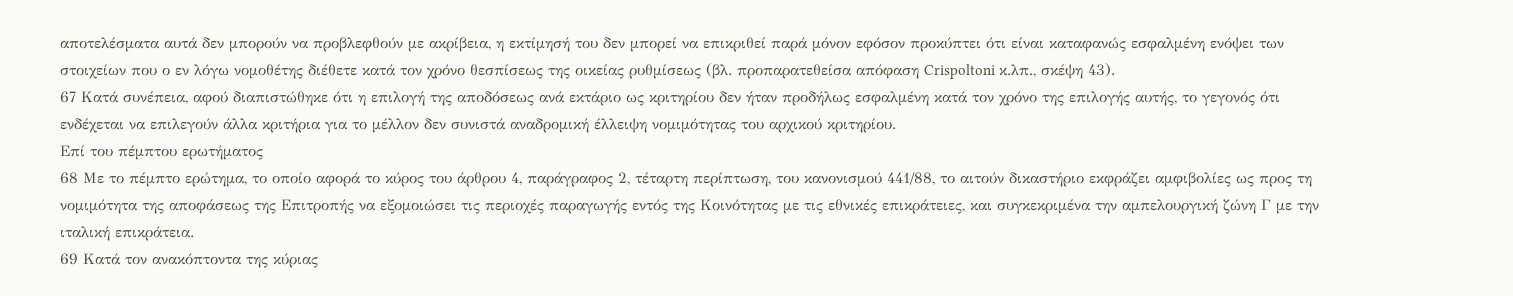αποτελέσματα αυτά δεν μπορούν να προβλεφθούν με ακρίβεια, η εκτίμησή του δεν μπορεί να επικριθεί παρά μόνον εφόσον προκύπτει ότι είναι καταφανώς εσφαλμένη ενόψει των στοιχείων που ο εν λόγω νομοθέτης διέθετε κατά τον χρόνο θεσπίσεως της οικείας ρυθμίσεως (βλ. προπαρατεθείσα απόφαση Crispoltoni κ.λπ., σκέψη 43).
67 Κατά συνέπεια, αφού διαπιστώθηκε ότι η επιλογή της αποδόσεως ανά εκτάριο ως κριτηρίου δεν ήταν προδήλως εσφαλμένη κατά τον χρόνο της επιλογής αυτής, το γεγονός ότι ενδέχεται να επιλεγούν άλλα κριτήρια για το μέλλον δεν συνιστά αναδρομική έλλειψη νομιμότητας του αρχικού κριτηρίου.
Επί του πέμπτου ερωτήματος
68 Με το πέμπτο ερώτημα, το οποίο αφορά το κύρος του άρθρου 4, παράγραφος 2, τέταρτη περίπτωση, του κανονισμού 441/88, το αιτούν δικαστήριο εκφράζει αμφιβολίες ως προς τη νομιμότητα της αποφάσεως της Επιτροπής να εξομοιώσει τις περιοχές παραγωγής εντός της Κοινότητας με τις εθνικές επικράτειες, και συγκεκριμένα την αμπελουργική ζώνη Γ με την ιταλική επικράτεια.
69 Κατά τον ανακόπτοντα της κύριας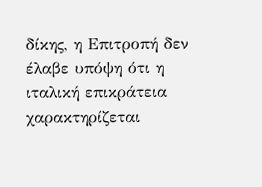δίκης, η Επιτροπή δεν έλαβε υπόψη ότι η ιταλική επικράτεια χαρακτηρίζεται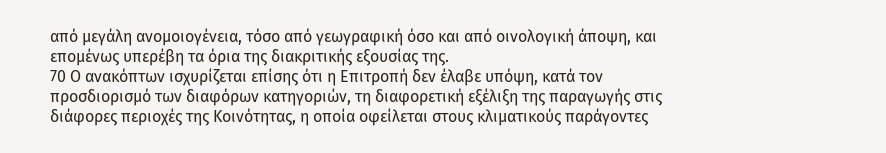από μεγάλη ανομοιογένεια, τόσο από γεωγραφική όσο και από οινολογική άποψη, και επομένως υπερέβη τα όρια της διακριτικής εξουσίας της.
70 Ο ανακόπτων ισχυρίζεται επίσης ότι η Επιτροπή δεν έλαβε υπόψη, κατά τον προσδιορισμό των διαφόρων κατηγοριών, τη διαφορετική εξέλιξη της παραγωγής στις διάφορες περιοχές της Κοινότητας, η οποία οφείλεται στους κλιματικούς παράγοντες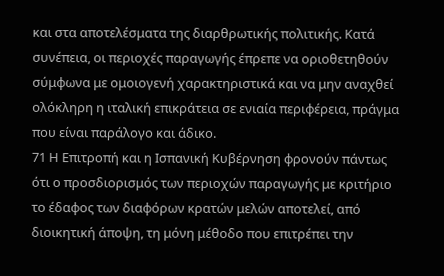και στα αποτελέσματα της διαρθρωτικής πολιτικής. Κατά συνέπεια, οι περιοχές παραγωγής έπρεπε να οριοθετηθούν σύμφωνα με ομοιογενή χαρακτηριστικά και να μην αναχθεί ολόκληρη η ιταλική επικράτεια σε ενιαία περιφέρεια, πράγμα που είναι παράλογο και άδικο.
71 Η Επιτροπή και η Ισπανική Κυβέρνηση φρονούν πάντως ότι ο προσδιορισμός των περιοχών παραγωγής με κριτήριο το έδαφος των διαφόρων κρατών μελών αποτελεί, από διοικητική άποψη, τη μόνη μέθοδο που επιτρέπει την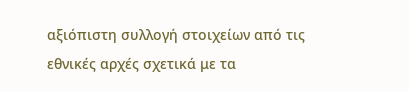αξιόπιστη συλλογή στοιχείων από τις εθνικές αρχές σχετικά με τα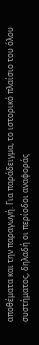αποθέματα και την παραγωγή. Για παράδειγμα, το ιστορικό πλαίσιο του όλου συστήματος, δηλαδή οι περίοδοι αναφοράς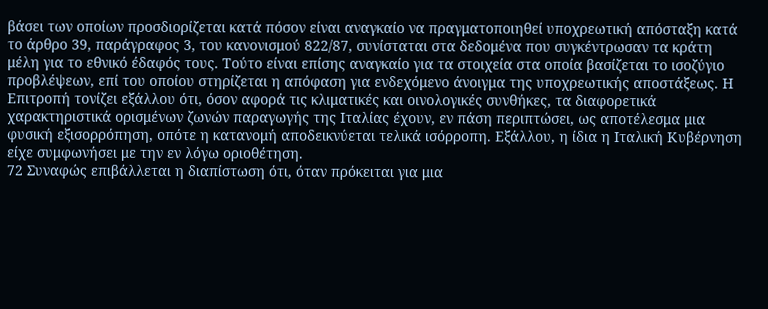βάσει των οποίων προσδιορίζεται κατά πόσον είναι αναγκαίο να πραγματοποιηθεί υποχρεωτική απόσταξη κατά το άρθρο 39, παράγραφος 3, του κανονισμού 822/87, συνίσταται στα δεδομένα που συγκέντρωσαν τα κράτη μέλη για το εθνικό έδαφός τους. Τούτο είναι επίσης αναγκαίο για τα στοιχεία στα οποία βασίζεται το ισοζύγιο προβλέψεων, επί του οποίου στηρίζεται η απόφαση για ενδεχόμενο άνοιγμα της υποχρεωτικής αποστάξεως. Η Επιτροπή τονίζει εξάλλου ότι, όσον αφορά τις κλιματικές και οινολογικές συνθήκες, τα διαφορετικά χαρακτηριστικά ορισμένων ζωνών παραγωγής της Ιταλίας έχουν, εν πάση περιπτώσει, ως αποτέλεσμα μια φυσική εξισορρόπηση, οπότε η κατανομή αποδεικνύεται τελικά ισόρροπη. Εξάλλου, η ίδια η Ιταλική Κυβέρνηση είχε συμφωνήσει με την εν λόγω οριοθέτηση.
72 Συναφώς επιβάλλεται η διαπίστωση ότι, όταν πρόκειται για μια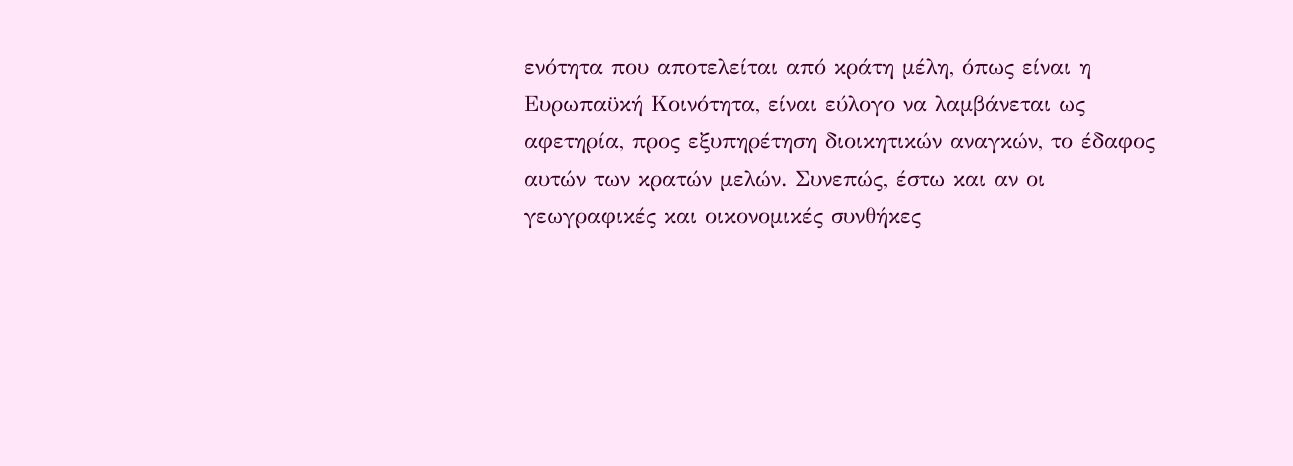ενότητα που αποτελείται από κράτη μέλη, όπως είναι η Ευρωπαϋκή Κοινότητα, είναι εύλογο να λαμβάνεται ως αφετηρία, προς εξυπηρέτηση διοικητικών αναγκών, το έδαφος αυτών των κρατών μελών. Συνεπώς, έστω και αν οι γεωγραφικές και οικονομικές συνθήκες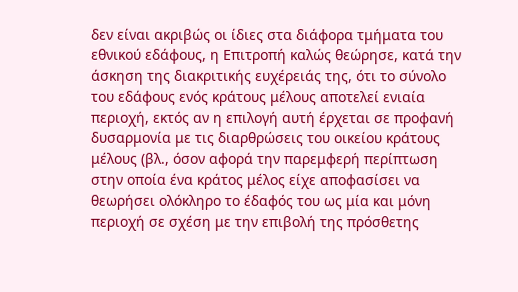δεν είναι ακριβώς οι ίδιες στα διάφορα τμήματα του εθνικού εδάφους, η Επιτροπή καλώς θεώρησε, κατά την άσκηση της διακριτικής ευχέρειάς της, ότι το σύνολο του εδάφους ενός κράτους μέλους αποτελεί ενιαία περιοχή, εκτός αν η επιλογή αυτή έρχεται σε προφανή δυσαρμονία με τις διαρθρώσεις του οικείου κράτους μέλους (βλ., όσον αφορά την παρεμφερή περίπτωση στην οποία ένα κράτος μέλος είχε αποφασίσει να θεωρήσει ολόκληρο το έδαφός του ως μία και μόνη περιοχή σε σχέση με την επιβολή της πρόσθετης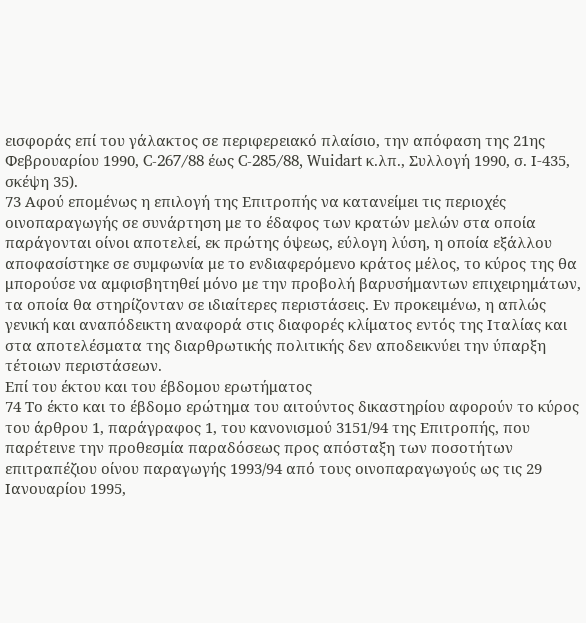εισφοράς επί του γάλακτος σε περιφερειακό πλαίσιο, την απόφαση της 21ης Φεβρουαρίου 1990, C-267/88 έως C-285/88, Wuidart κ.λπ., Συλλογή 1990, σ. Ι-435, σκέψη 35).
73 Αφού επομένως η επιλογή της Επιτροπής να κατανείμει τις περιοχές οινοπαραγωγής σε συνάρτηση με το έδαφος των κρατών μελών στα οποία παράγονται οίνοι αποτελεί, εκ πρώτης όψεως, εύλογη λύση, η οποία εξάλλου αποφασίστηκε σε συμφωνία με το ενδιαφερόμενο κράτος μέλος, το κύρος της θα μπορούσε να αμφισβητηθεί μόνο με την προβολή βαρυσήμαντων επιχειρημάτων, τα οποία θα στηρίζονταν σε ιδιαίτερες περιστάσεις. Εν προκειμένω, η απλώς γενική και αναπόδεικτη αναφορά στις διαφορές κλίματος εντός της Ιταλίας και στα αποτελέσματα της διαρθρωτικής πολιτικής δεν αποδεικνύει την ύπαρξη τέτοιων περιστάσεων.
Επί του έκτου και του έβδομου ερωτήματος
74 Το έκτο και το έβδομο ερώτημα του αιτούντος δικαστηρίου αφορούν το κύρος του άρθρου 1, παράγραφος 1, του κανονισμού 3151/94 της Επιτροπής, που παρέτεινε την προθεσμία παραδόσεως προς απόσταξη των ποσοτήτων επιτραπέζιου οίνου παραγωγής 1993/94 από τους οινοπαραγωγούς ως τις 29 Ιανουαρίου 1995,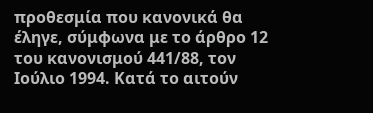προθεσμία που κανονικά θα έληγε, σύμφωνα με το άρθρο 12 του κανονισμού 441/88, τον Ιούλιο 1994. Κατά το αιτούν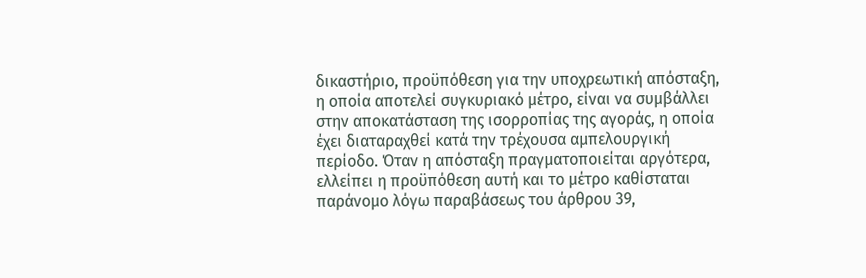δικαστήριο, προϋπόθεση για την υποχρεωτική απόσταξη, η οποία αποτελεί συγκυριακό μέτρο, είναι να συμβάλλει στην αποκατάσταση της ισορροπίας της αγοράς, η οποία έχει διαταραχθεί κατά την τρέχουσα αμπελουργική περίοδο. Όταν η απόσταξη πραγματοποιείται αργότερα, ελλείπει η προϋπόθεση αυτή και το μέτρο καθίσταται παράνομο λόγω παραβάσεως του άρθρου 39,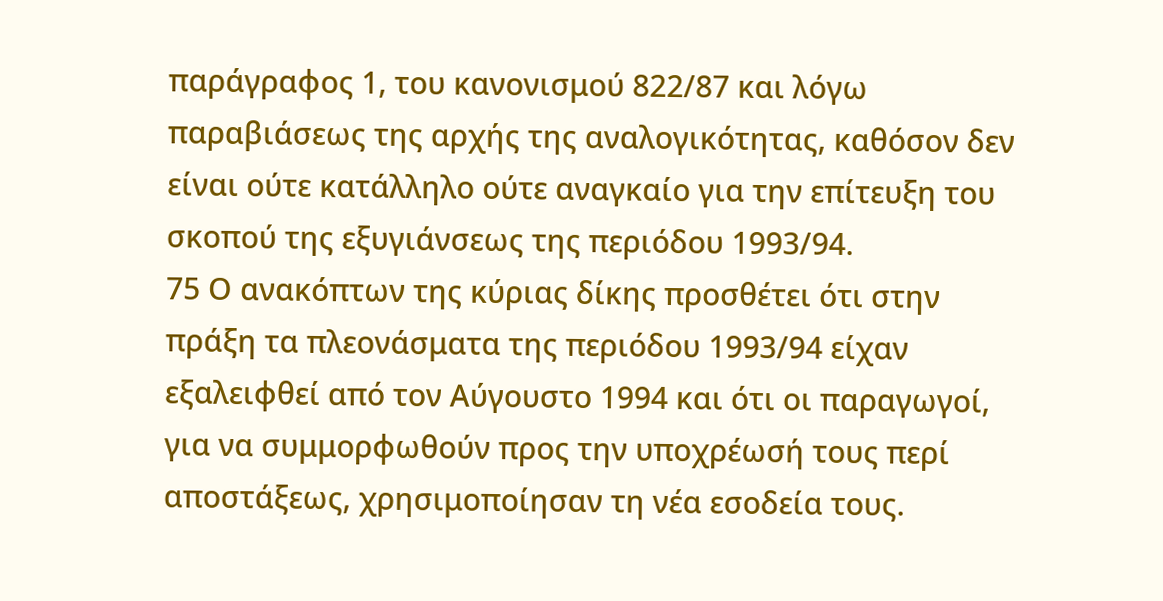παράγραφος 1, του κανονισμού 822/87 και λόγω παραβιάσεως της αρχής της αναλογικότητας, καθόσον δεν είναι ούτε κατάλληλο ούτε αναγκαίο για την επίτευξη του σκοπού της εξυγιάνσεως της περιόδου 1993/94.
75 Ο ανακόπτων της κύριας δίκης προσθέτει ότι στην πράξη τα πλεονάσματα της περιόδου 1993/94 είχαν εξαλειφθεί από τον Αύγουστο 1994 και ότι οι παραγωγοί, για να συμμορφωθούν προς την υποχρέωσή τους περί αποστάξεως, χρησιμοποίησαν τη νέα εσοδεία τους.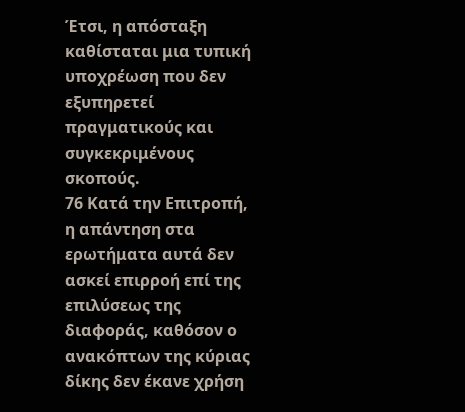Έτσι, η απόσταξη καθίσταται μια τυπική υποχρέωση που δεν εξυπηρετεί πραγματικούς και συγκεκριμένους σκοπούς.
76 Κατά την Επιτροπή, η απάντηση στα ερωτήματα αυτά δεν ασκεί επιρροή επί της επιλύσεως της διαφοράς, καθόσον ο ανακόπτων της κύριας δίκης δεν έκανε χρήση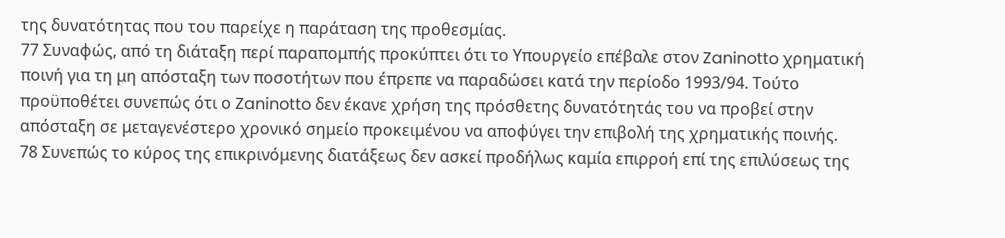της δυνατότητας που του παρείχε η παράταση της προθεσμίας.
77 Συναφώς, από τη διάταξη περί παραπομπής προκύπτει ότι το Υπουργείο επέβαλε στον Zaninotto χρηματική ποινή για τη μη απόσταξη των ποσοτήτων που έπρεπε να παραδώσει κατά την περίοδο 1993/94. Τούτο προϋποθέτει συνεπώς ότι ο Zaninotto δεν έκανε χρήση της πρόσθετης δυνατότητάς του να προβεί στην απόσταξη σε μεταγενέστερο χρονικό σημείο προκειμένου να αποφύγει την επιβολή της χρηματικής ποινής.
78 Συνεπώς το κύρος της επικρινόμενης διατάξεως δεν ασκεί προδήλως καμία επιρροή επί της επιλύσεως της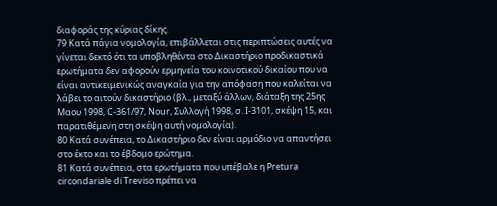διαφοράς της κύριας δίκης.
79 Κατά πάγια νομολογία, επιβάλλεται στις περιπτώσεις αυτές να γίνεται δεκτό ότι τα υποβληθέντα στο Δικαστήριο προδικαστικά ερωτήματα δεν αφορούν ερμηνεία του κοινοτικού δικαίου που να είναι αντικειμενικώς αναγκαία για την απόφαση που καλείται να λάβει το αιτούν δικαστήριο (βλ., μεταξύ άλλων, διάταξη της 25ης Μαου 1998, C-361/97, Nour, Συλλογή 1998, σ. Ι-3101, σκέψη 15, και παρατιθέμενη στη σκέψη αυτή νομολογία).
80 Κατά συνέπεια, το Δικαστήριο δεν είναι αρμόδιο να απαντήσει στο έκτο και το έβδομο ερώτημα.
81 Κατά συνέπεια, στα ερωτήματα που υπέβαλε η Pretura circondariale di Treviso πρέπει να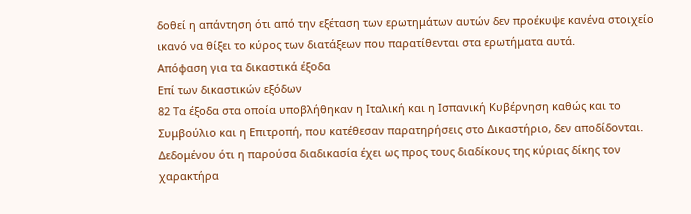δοθεί η απάντηση ότι από την εξέταση των ερωτημάτων αυτών δεν προέκυψε κανένα στοιχείο ικανό να θίξει το κύρος των διατάξεων που παρατίθενται στα ερωτήματα αυτά.
Απόφαση για τα δικαστικά έξοδα
Επί των δικαστικών εξόδων
82 Τα έξοδα στα οποία υποβλήθηκαν η Ιταλική και η Ισπανική Κυβέρνηση καθώς και το Συμβούλιο και η Επιτροπή, που κατέθεσαν παρατηρήσεις στο Δικαστήριο, δεν αποδίδονται. Δεδομένου ότι η παρούσα διαδικασία έχει ως προς τους διαδίκους της κύριας δίκης τον χαρακτήρα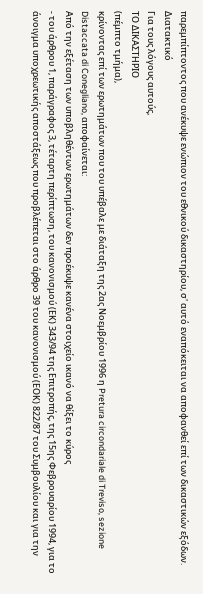παρεμπίπτοντος που ανέκυψε ενώπιον του εθνικού δικαστηρίου, σ' αυτό εναπόκειται να αποφανθεί επί των δικαστικών εξόδων.
Διατακτικό
Για τους λόγους αυτούς,
ΤΟ ΔΙΚΑΣΤΗΡΙΟ
(πέμπτο τμήμα),
κρίνοντας επί των ερωτημάτων που του υπέβαλε με διάταξη της 2ας Νοεμβρίου 1996 η Pretura circondariale di Treviso, sezione Distaccata di Conegliano, αποφαίνεται:
Από την εξέταση των υποβληθέντων ερωτημάτων δεν προέκυψε κανένα στοιχείο ικανό να θίξει το κύρος
- του άρθρου 1, παράγραφος 3, τέταρτη περίπτωση, του κανονισμού (ΕΚ) 343/94 της Επιτροπής, της 15ης Φεβρουαρίου 1994, για το άνοιγμα υποχρεωτικής αποστάξεως που προβλέπεται στο άρθρο 39 του κανονισμού (ΕΟΚ) 822/87 του Συμβουλίου και για την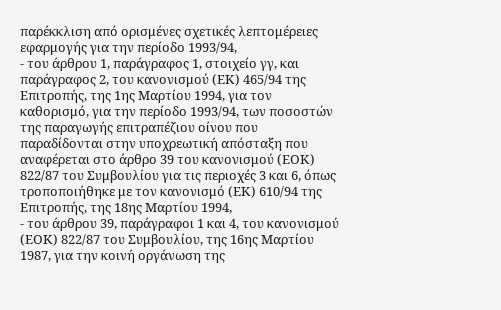παρέκκλιση από ορισμένες σχετικές λεπτομέρειες εφαρμογής για την περίοδο 1993/94,
- του άρθρου 1, παράγραφος 1, στοιχείο γγ, και παράγραφος 2, του κανονισμού (ΕΚ) 465/94 της Επιτροπής, της 1ης Μαρτίου 1994, για τον καθορισμό, για την περίοδο 1993/94, των ποσοστών της παραγωγής επιτραπέζιου οίνου που παραδίδονται στην υποχρεωτική απόσταξη που αναφέρεται στο άρθρο 39 του κανονισμού (ΕΟΚ) 822/87 του Συμβουλίου για τις περιοχές 3 και 6, όπως τροποποιήθηκε με τον κανονισμό (ΕΚ) 610/94 της Επιτροπής, της 18ης Μαρτίου 1994,
- του άρθρου 39, παράγραφοι 1 και 4, του κανονισμού (ΕΟΚ) 822/87 του Συμβουλίου, της 16ης Μαρτίου 1987, για την κοινή οργάνωση της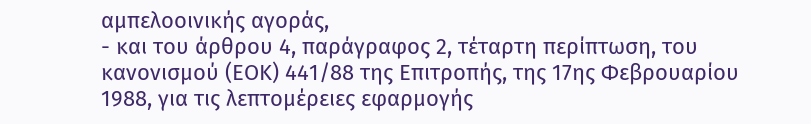αμπελοοινικής αγοράς,
- και του άρθρου 4, παράγραφος 2, τέταρτη περίπτωση, του κανονισμού (ΕΟΚ) 441/88 της Επιτροπής, της 17ης Φεβρουαρίου 1988, για τις λεπτομέρειες εφαρμογής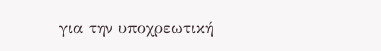για την υποχρεωτική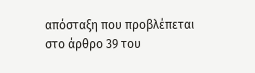απόσταξη που προβλέπεται στο άρθρο 39 του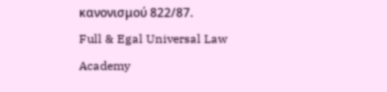κανονισμού 822/87.
Full & Egal Universal Law Academy